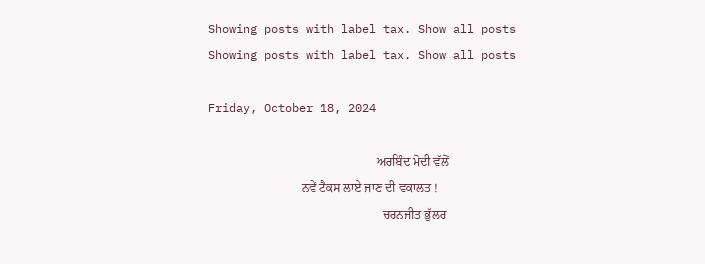Showing posts with label tax. Show all posts
Showing posts with label tax. Show all posts

Friday, October 18, 2024

                                                      ਅਰਬਿੰਦ ਮੋਦੀ ਵੱਲੋਂ
                              ਨਵੇਂ ਟੈਕਸ ਲਾਏ ਜਾਣ ਦੀ ਵਕਾਲਤ !
                                                        ਚਰਨਜੀਤ ਭੁੱਲਰ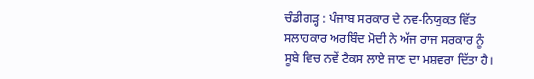ਚੰਡੀਗੜ੍ਹ : ਪੰਜਾਬ ਸਰਕਾਰ ਦੇ ਨਵ-ਨਿਯੁਕਤ ਵਿੱਤ ਸਲਾਹਕਾਰ ਅਰਬਿੰਦ ਮੋਦੀ ਨੇ ਅੱਜ ਰਾਜ ਸਰਕਾਰ ਨੂੰ ਸੂਬੇ ਵਿਚ ਨਵੇਂ ਟੈਕਸ ਲਾਏ ਜਾਣ ਦਾ ਮਸ਼ਵਰਾ ਦਿੱਤਾ ਹੈ।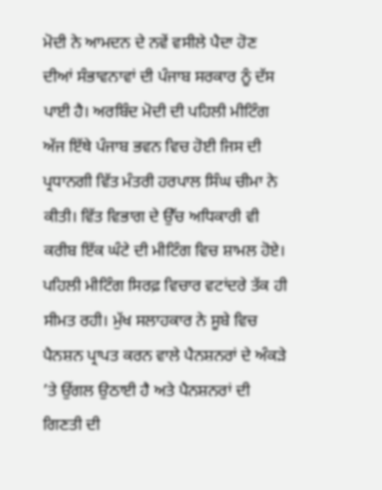ਮੋਦੀ ਨੇ ਆਮਦਨ ਦੇ ਨਵੇਂ ਵਸੀਲੇ ਪੈਦਾ ਹੋਣ ਦੀਆਂ ਸੰਭਾਵਨਾਵਾਂ ਦੀ ਪੰਜਾਬ ਸਰਕਾਰ ਨੂੰ ਦੱਸ ਪਾਈ ਹੈ। ਅਰਬਿੰਦ ਮੋਦੀ ਦੀ ਪਹਿਲੀ ਮੀਟਿੰਗ ਅੱਜ ਇੱਥੇ ਪੰਜਾਬ ਭਵਨ ਵਿਚ ਹੋਈ ਜਿਸ ਦੀ ਪ੍ਰਧਾਨਗੀ ਵਿੱਤ ਮੰਤਰੀ ਹਰਪਾਲ ਸਿੰਘ ਚੀਮਾ ਨੇ ਕੀਤੀ। ਵਿੱਤ ਵਿਭਾਗ ਦੇ ਉੱਚ ਅਧਿਕਾਰੀ ਵੀ ਕਰੀਬ ਇੱਕ ਘੰਟੇ ਦੀ ਮੀਟਿੰਗ ਵਿਚ ਸ਼ਾਮਲ ਹੋਏ। ਪਹਿਲੀ ਮੀਟਿੰਗ ਸਿਰਫ਼ ਵਿਚਾਰ ਵਟਾਂਦਰੇ ਤੱਕ ਹੀ ਸੀਮਤ ਰਹੀ। ਮੁੱਖ ਸਲਾਹਕਾਰ ਨੇ ਸੂਬੇ ਵਿਚ ਪੈਨਸ਼ਨ ਪ੍ਰਾਪਤ ਕਰਨ ਵਾਲੇ ਪੈਨਸ਼ਨਰਾਂ ਦੇ ਅੰਕੜੇ ’ਤੇ ਉਂਗਲ ਉਠਾਈ ਹੈ ਅਤੇ ਪੈਨਸ਼ਨਰਾਂ ਦੀ ਗਿਣਤੀ ਦੀ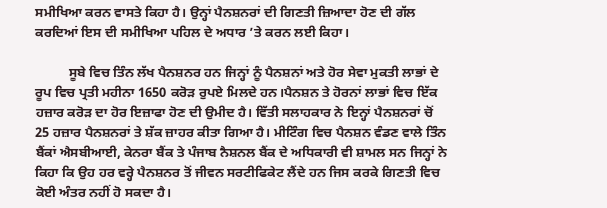ਸਮੀਖਿਆ ਕਰਨ ਵਾਸਤੇ ਕਿਹਾ ਹੈ। ਉਨ੍ਹਾਂ ਪੈਨਸ਼ਨਰਾਂ ਦੀ ਗਿਣਤੀ ਜ਼ਿਆਦਾ ਹੋਣ ਦੀ ਗੱਲ ਕਰਦਿਆਂ ਇਸ ਦੀ ਸਮੀਖਿਆ ਪਹਿਲ ਦੇ ਅਧਾਰ ’ਤੇ ਕਰਨ ਲਈ ਕਿਹਾ।

          ਸੂਬੇ ਵਿਚ ਤਿੰਨ ਲੱਖ ਪੈਨਸ਼ਨਰ ਹਨ ਜਿਨ੍ਹਾਂ ਨੂੰ ਪੈਨਸ਼ਨਾਂ ਅਤੇ ਹੋਰ ਸੇਵਾ ਮੁਕਤੀ ਲਾਭਾਂ ਦੇ ਰੂਪ ਵਿਚ ਪ੍ਰਤੀ ਮਹੀਨਾ 1650 ਕਰੋੜ ਰੁਪਏ ਮਿਲਦੇ ਹਨ।ਪੈਨਸ਼ਨ ਤੇ ਹੋਰਨਾਂ ਲਾਭਾਂ ਵਿਚ ਇੱਕ ਹਜ਼ਾਰ ਕਰੋੜ ਦਾ ਹੋਰ ਇਜ਼ਾਫਾ ਹੋਣ ਦੀ ਉਮੀਦ ਹੈ। ਵਿੱਤੀ ਸਲਾਹਕਾਰ ਨੇ ਇਨ੍ਹਾਂ ਪੈਨਸ਼ਨਰਾਂ ਚੋਂ 25 ਹਜ਼ਾਰ ਪੈਨਸ਼ਨਰਾਂ ਤੇ ਸ਼ੱਕ ਜ਼ਾਹਰ ਕੀਤਾ ਗਿਆ ਹੈ। ਮੀਟਿੰਗ ਵਿਚ ਪੈਨਸ਼ਨ ਵੰਡਣ ਵਾਲੇ ਤਿੰਨ ਬੈਂਕਾਂ ਐਸਬੀਆਈ, ਕੇਨਰਾ ਬੈਂਕ ਤੇ ਪੰਜਾਬ ਨੈਸ਼ਨਲ ਬੈਂਕ ਦੇ ਅਧਿਕਾਰੀ ਵੀ ਸ਼ਾਮਲ ਸਨ ਜਿਨ੍ਹਾਂ ਨੇ ਕਿਹਾ ਕਿ ਉਹ ਹਰ ਵਰ੍ਹੇ ਪੈਨਸ਼ਨਰ ਤੋਂ ਜੀਵਨ ਸਰਟੀਫਿਕੇਟ ਲੈਂਦੇ ਹਨ ਜਿਸ ਕਰਕੇ ਗਿਣਤੀ ਵਿਚ ਕੋਈ ਅੰਤਰ ਨਹੀਂ ਹੋ ਸਕਦਾ ਹੈ।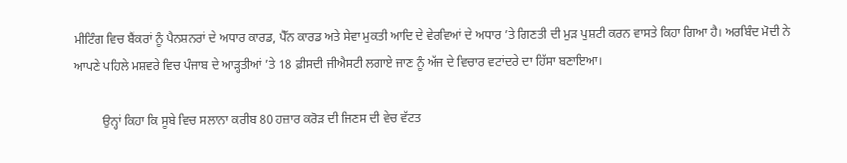ਮੀਟਿੰਗ ਵਿਚ ਬੈਂਕਰਾਂ ਨੂੰ ਪੈਨਸ਼ਨਰਾਂ ਦੇ ਅਧਾਰ ਕਾਰਡ, ਪੈੱਨ ਕਾਰਡ ਅਤੇ ਸੇਵਾ ਮੁਕਤੀ ਆਦਿ ਦੇ ਵੇਰਵਿਆਂ ਦੇ ਅਧਾਰ ’ਤੇ ਗਿਣਤੀ ਦੀ ਮੁੜ ਪੁਸ਼ਟੀ ਕਰਨ ਵਾਸਤੇ ਕਿਹਾ ਗਿਆ ਹੈ। ਅਰਬਿੰਦ ਮੋਦੀ ਨੇ ਆਪਣੇ ਪਹਿਲੇ ਮਸ਼ਵਰੇ ਵਿਚ ਪੰਜਾਬ ਦੇ ਆੜ੍ਹਤੀਆਂ ’ਤੇ 18 ਫ਼ੀਸਦੀ ਜੀਐਸਟੀ ਲਗਾਏ ਜਾਣ ਨੂੰ ਅੱਜ ਦੇ ਵਿਚਾਰ ਵਟਾਂਦਰੇ ਦਾ ਹਿੱਸਾ ਬਣਾਇਆ।

         ਉਨ੍ਹਾਂ ਕਿਹਾ ਕਿ ਸੂਬੇ ਵਿਚ ਸਲਾਨਾ ਕਰੀਬ 80 ਹਜ਼ਾਰ ਕਰੋੜ ਦੀ ਜਿਣਸ ਦੀ ਵੇਚ ਵੱਟਤ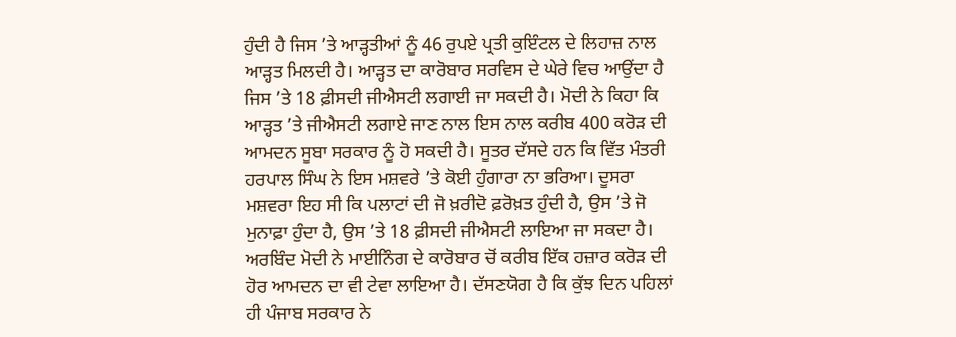ਹੁੰਦੀ ਹੈ ਜਿਸ ’ਤੇ ਆੜ੍ਹਤੀਆਂ ਨੂੰ 46 ਰੁਪਏ ਪ੍ਰਤੀ ਕੁਇੰਟਲ ਦੇ ਲਿਹਾਜ਼ ਨਾਲ ਆੜ੍ਹਤ ਮਿਲਦੀ ਹੈ। ਆੜ੍ਹਤ ਦਾ ਕਾਰੋਬਾਰ ਸਰਵਿਸ ਦੇ ਘੇਰੇ ਵਿਚ ਆਉਂਦਾ ਹੈ ਜਿਸ ’ਤੇ 18 ਫ਼ੀਸਦੀ ਜੀਐਸਟੀ ਲਗਾਈ ਜਾ ਸਕਦੀ ਹੈ। ਮੋਦੀ ਨੇ ਕਿਹਾ ਕਿ ਆੜ੍ਹਤ ’ਤੇ ਜੀਐਸਟੀ ਲਗਾਏ ਜਾਣ ਨਾਲ ਇਸ ਨਾਲ ਕਰੀਬ 400 ਕਰੋੜ ਦੀ ਆਮਦਨ ਸੂਬਾ ਸਰਕਾਰ ਨੂੰ ਹੋ ਸਕਦੀ ਹੈ। ਸੂਤਰ ਦੱਸਦੇ ਹਨ ਕਿ ਵਿੱਤ ਮੰਤਰੀ ਹਰਪਾਲ ਸਿੰਘ ਨੇ ਇਸ ਮਸ਼ਵਰੇ ’ਤੇ ਕੋਈ ਹੁੰਗਾਰਾ ਨਾ ਭਰਿਆ। ਦੂਸਰਾ ਮਸ਼ਵਰਾ ਇਹ ਸੀ ਕਿ ਪਲਾਟਾਂ ਦੀ ਜੋ ਖ਼ਰੀਦੋ ਫ਼ਰੋਖ਼ਤ ਹੁੰਦੀ ਹੈ, ਉਸ ’ਤੇ ਜੋ ਮੁਨਾਫ਼ਾ ਹੁੰਦਾ ਹੈ, ਉਸ ’ਤੇ 18 ਫ਼ੀਸਦੀ ਜੀਐਸਟੀ ਲਾਇਆ ਜਾ ਸਕਦਾ ਹੈ। ਅਰਬਿੰਦ ਮੋਦੀ ਨੇ ਮਾਈਨਿੰਗ ਦੇ ਕਾਰੋਬਾਰ ਚੋਂ ਕਰੀਬ ਇੱਕ ਹਜ਼ਾਰ ਕਰੋੜ ਦੀ ਹੋਰ ਆਮਦਨ ਦਾ ਵੀ ਟੇਵਾ ਲਾਇਆ ਹੈ। ਦੱਸਣਯੋਗ ਹੈ ਕਿ ਕੁੱਝ ਦਿਨ ਪਹਿਲਾਂ ਹੀ ਪੰਜਾਬ ਸਰਕਾਰ ਨੇ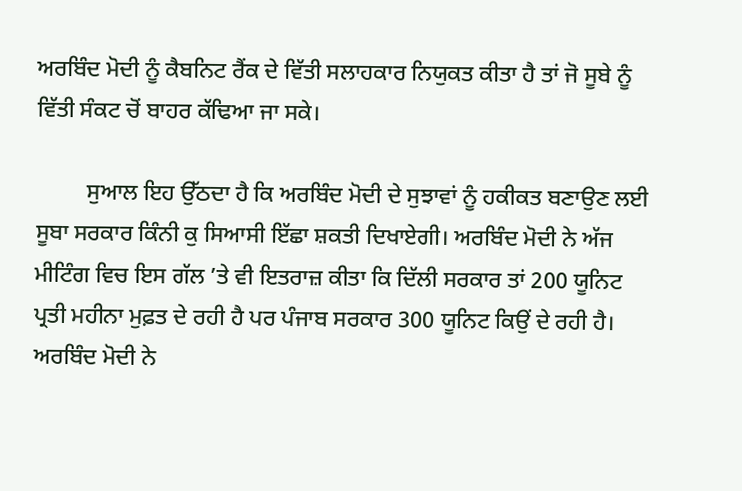ਅਰਬਿੰਦ ਮੋਦੀ ਨੂੰ ਕੈਬਨਿਟ ਰੈਂਕ ਦੇ ਵਿੱਤੀ ਸਲਾਹਕਾਰ ਨਿਯੁਕਤ ਕੀਤਾ ਹੈ ਤਾਂ ਜੋ ਸੂਬੇ ਨੂੰ ਵਿੱਤੀ ਸੰਕਟ ਚੋਂ ਬਾਹਰ ਕੱਢਿਆ ਜਾ ਸਕੇ।

         ਸੁਆਲ ਇਹ ਉੱਠਦਾ ਹੈ ਕਿ ਅਰਬਿੰਦ ਮੋਦੀ ਦੇ ਸੁਝਾਵਾਂ ਨੂੰ ਹਕੀਕਤ ਬਣਾਉਣ ਲਈ ਸੂਬਾ ਸਰਕਾਰ ਕਿੰਨੀ ਕੁ ਸਿਆਸੀ ਇੱਛਾ ਸ਼ਕਤੀ ਦਿਖਾਏਗੀ। ਅਰਬਿੰਦ ਮੋਦੀ ਨੇ ਅੱਜ ਮੀਟਿੰਗ ਵਿਚ ਇਸ ਗੱਲ ’ਤੇ ਵੀ ਇਤਰਾਜ਼ ਕੀਤਾ ਕਿ ਦਿੱਲੀ ਸਰਕਾਰ ਤਾਂ 200 ਯੂਨਿਟ ਪ੍ਰਤੀ ਮਹੀਨਾ ਮੁਫ਼ਤ ਦੇ ਰਹੀ ਹੈ ਪਰ ਪੰਜਾਬ ਸਰਕਾਰ 300 ਯੂਨਿਟ ਕਿਉਂ ਦੇ ਰਹੀ ਹੈ। ਅਰਬਿੰਦ ਮੋਦੀ ਨੇ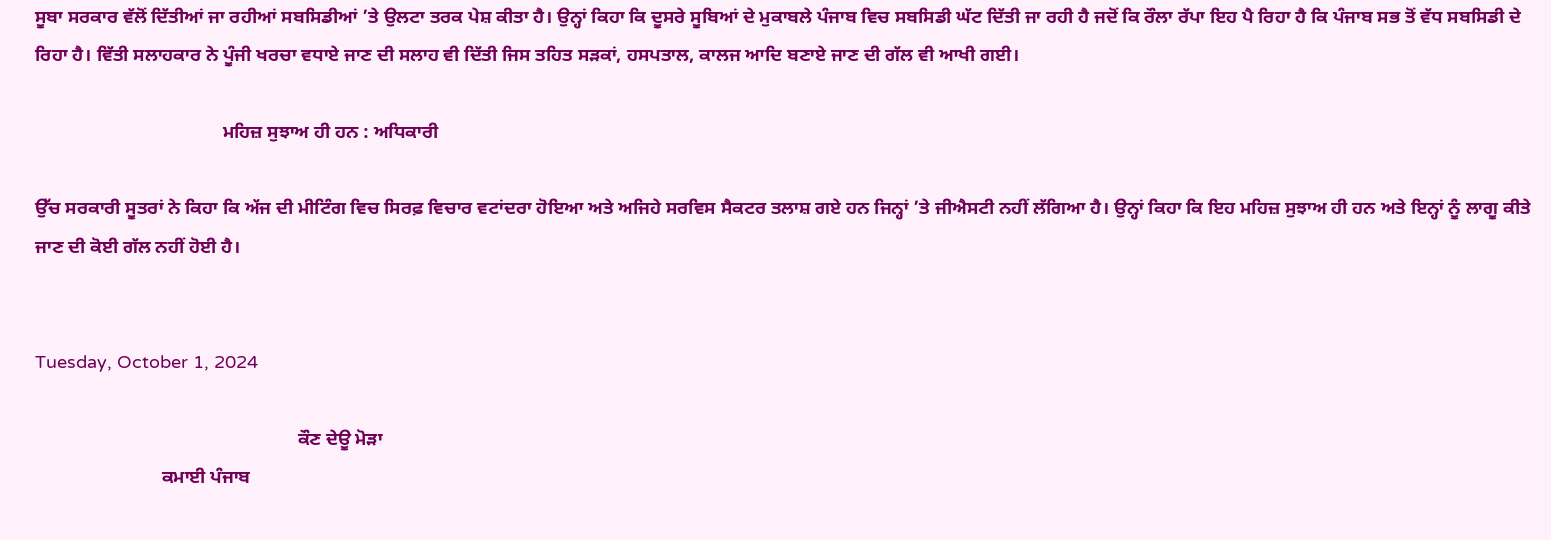ਸੂਬਾ ਸਰਕਾਰ ਵੱਲੋਂ ਦਿੱਤੀਆਂ ਜਾ ਰਹੀਆਂ ਸਬਸਿਡੀਆਂ ’ਤੇ ਉਲਟਾ ਤਰਕ ਪੇਸ਼ ਕੀਤਾ ਹੈ। ਉਨ੍ਹਾਂ ਕਿਹਾ ਕਿ ਦੂਸਰੇ ਸੂਬਿਆਂ ਦੇ ਮੁਕਾਬਲੇ ਪੰਜਾਬ ਵਿਚ ਸਬਸਿਡੀ ਘੱਟ ਦਿੱਤੀ ਜਾ ਰਹੀ ਹੈ ਜਦੋਂ ਕਿ ਰੌਲਾ ਰੱਪਾ ਇਹ ਪੈ ਰਿਹਾ ਹੈ ਕਿ ਪੰਜਾਬ ਸਭ ਤੋਂ ਵੱਧ ਸਬਸਿਡੀ ਦੇ ਰਿਹਾ ਹੈ। ਵਿੱਤੀ ਸਲਾਹਕਾਰ ਨੇ ਪੂੰਜੀ ਖਰਚਾ ਵਧਾਏ ਜਾਣ ਦੀ ਸਲਾਹ ਵੀ ਦਿੱਤੀ ਜਿਸ ਤਹਿਤ ਸੜਕਾਂ, ਹਸਪਤਾਲ, ਕਾਲਜ ਆਦਿ ਬਣਾਏ ਜਾਣ ਦੀ ਗੱਲ ਵੀ ਆਖੀ ਗਈ।

                                        ਮਹਿਜ਼ ਸੁਝਾਅ ਹੀ ਹਨ : ਅਧਿਕਾਰੀ

ਉੱਚ ਸਰਕਾਰੀ ਸੂਤਰਾਂ ਨੇ ਕਿਹਾ ਕਿ ਅੱਜ ਦੀ ਮੀਟਿੰਗ ਵਿਚ ਸਿਰਫ਼ ਵਿਚਾਰ ਵਟਾਂਦਰਾ ਹੋਇਆ ਅਤੇ ਅਜਿਹੇ ਸਰਵਿਸ ਸੈਕਟਰ ਤਲਾਸ਼ ਗਏ ਹਨ ਜਿਨ੍ਹਾਂ ’ਤੇ ਜੀਐਸਟੀ ਨਹੀਂ ਲੱਗਿਆ ਹੈ। ਉਨ੍ਹਾਂ ਕਿਹਾ ਕਿ ਇਹ ਮਹਿਜ਼ ਸੁਝਾਅ ਹੀ ਹਨ ਅਤੇ ਇਨ੍ਹਾਂ ਨੂੰ ਲਾਗੂ ਕੀਤੇ ਜਾਣ ਦੀ ਕੋਈ ਗੱਲ ਨਹੀਂ ਹੋਈ ਹੈ।


Tuesday, October 1, 2024

                                                        ਕੌਣ ਦੇਊ ਮੋੜਾ
                           ਕਮਾਈ ਪੰਜਾਬ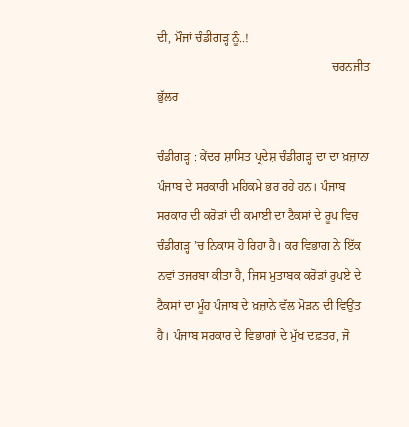ਦੀ, ਮੌਜਾਂ ਚੰਡੀਗੜ੍ਹ ਨੂੰ..!
                                                        ਚਰਨਜੀਤ ਭੁੱਲਰ

ਚੰਡੀਗੜ੍ਹ : ਕੇਂਦਰ ਸ਼ਾਸਿਤ ਪ੍ਰਦੇਸ਼ ਚੰਡੀਗੜ੍ਹ ਦਾ ਦਾ ਖ਼ਜ਼ਾਨਾ ਪੰਜਾਬ ਦੇ ਸਰਕਾਰੀ ਮਹਿਕਮੇ ਭਰ ਰਹੇ ਹਨ। ਪੰਜਾਬ ਸਰਕਾਰ ਦੀ ਕਰੋੜਾਂ ਦੀ ਕਮਾਈ ਦਾ ਟੈਕਸਾਂ ਦੇ ਰੂਪ ਵਿਚ ਚੰਡੀਗੜ੍ਹ ’ਚ ਨਿਕਾਸ ਹੋ ਰਿਹਾ ਹੈ। ਕਰ ਵਿਭਾਗ ਨੇ ਇੱਕ ਨਵਾਂ ਤਜਰਬਾ ਕੀਤਾ ਹੈ, ਜਿਸ ਮੁਤਾਬਕ ਕਰੋੜਾਂ ਰੁਪਏ ਦੇ ਟੈਕਸਾਂ ਦਾ ਮੂੰਹ ਪੰਜਾਬ ਦੇ ਖ਼ਜ਼ਾਨੇ ਵੱਲ ਮੋੜਨ ਦੀ ਵਿਉਂਤ ਹੈ। ਪੰਜਾਬ ਸਰਕਾਰ ਦੇ ਵਿਭਾਗਾਂ ਦੇ ਮੁੱਖ ਦਫ਼ਤਰ, ਜੋ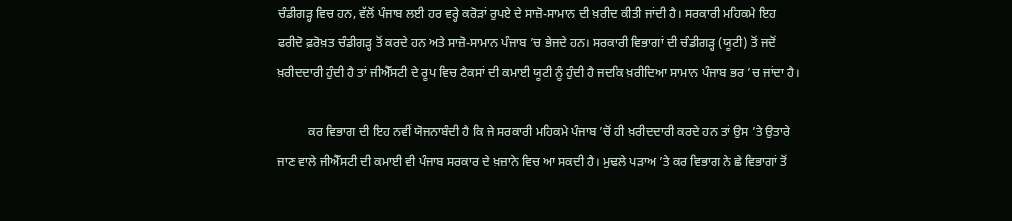ਚੰਡੀਗੜ੍ਹ ਵਿਚ ਹਨ, ਵੱਲੋਂ ਪੰਜਾਬ ਲਈ ਹਰ ਵਰ੍ਹੇ ਕਰੋੜਾਂ ਰੁਪਏ ਦੇ ਸਾਜ਼ੋ-ਸਾਮਾਨ ਦੀ ਖ਼ਰੀਦ ਕੀਤੀ ਜਾਂਦੀ ਹੈ। ਸਰਕਾਰੀ ਮਹਿਕਮੇ ਇਹ ਫਰੀਦੋ ਫ਼ਰੋਖ਼ਤ ਚੰਡੀਗੜ੍ਹ ਤੋਂ ਕਰਦੇ ਹਨ ਅਤੇ ਸਾਜ਼ੋ-ਸਾਮਾਨ ਪੰਜਾਬ ’ਚ ਭੇਜਦੇ ਹਨ। ਸਰਕਾਰੀ ਵਿਭਾਗਾਂ ਦੀ ਚੰਡੀਗੜ੍ਹ (ਯੂਟੀ) ਤੋਂ ਜਦੋਂ ਖ਼ਰੀਦਦਾਰੀ ਹੁੰਦੀ ਹੈ ਤਾਂ ਜੀਐੱਸਟੀ ਦੇ ਰੂਪ ਵਿਚ ਟੈਕਸਾਂ ਦੀ ਕਮਾਈ ਯੂਟੀ ਨੂੰ ਹੁੰਦੀ ਹੈ ਜਦਕਿ ਖ਼ਰੀਦਿਆ ਸਾਮਾਨ ਪੰਜਾਬ ਭਰ ’ਚ ਜਾਂਦਾ ਹੈ।

          ਕਰ ਵਿਭਾਗ ਦੀ ਇਹ ਨਵੀਂ ਯੋਜਨਾਬੰਦੀ ਹੈ ਕਿ ਜੇ ਸਰਕਾਰੀ ਮਹਿਕਮੇ ਪੰਜਾਬ ’ਚੋਂ ਹੀ ਖ਼ਰੀਦਦਾਰੀ ਕਰਦੇ ਹਨ ਤਾਂ ਉਸ ’ਤੇ ਉਤਾਰੇ ਜਾਣ ਵਾਲੇ ਜੀਐੱਸਟੀ ਦੀ ਕਮਾਈ ਵੀ ਪੰਜਾਬ ਸਰਕਾਰ ਦੇ ਖ਼ਜ਼ਾਨੇ ਵਿਚ ਆ ਸਕਦੀ ਹੈ। ਮੁਢਲੇ ਪੜਾਅ ’ਤੇ ਕਰ ਵਿਭਾਗ ਨੇ ਛੇ ਵਿਭਾਗਾਂ ਤੋਂ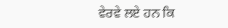ਵੇਰਵੇ ਲਏ ਹਨ ਕਿ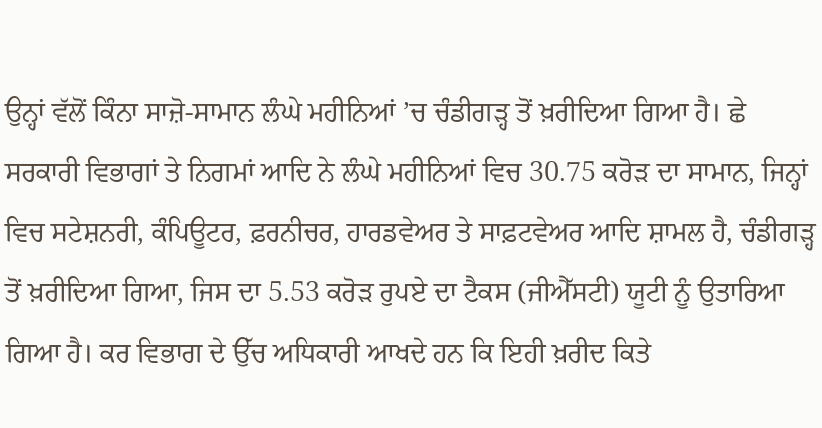ਉਨ੍ਹਾਂ ਵੱਲੋਂ ਕਿੰਨਾ ਸਾਜ਼ੋ-ਸਾਮਾਨ ਲੰਘੇ ਮਹੀਨਿਆਂ ’ਚ ਚੰਡੀਗੜ੍ਹ ਤੋਂ ਖ਼ਰੀਦਿਆ ਗਿਆ ਹੈ। ਛੇ ਸਰਕਾਰੀ ਵਿਭਾਗਾਂ ਤੇ ਨਿਗਮਾਂ ਆਦਿ ਨੇ ਲੰਘੇ ਮਹੀਨਿਆਂ ਵਿਚ 30.75 ਕਰੋੜ ਦਾ ਸਾਮਾਨ, ਜਿਨ੍ਹਾਂ ਵਿਚ ਸਟੇਸ਼ਨਰੀ, ਕੰਪਿਊਟਰ, ਫ਼ਰਨੀਚਰ, ਹਾਰਡਵੇਅਰ ਤੇ ਸਾਫ਼ਟਵੇਅਰ ਆਦਿ ਸ਼ਾਮਲ ਹੈ, ਚੰਡੀਗੜ੍ਹ ਤੋਂ ਖ਼ਰੀਦਿਆ ਗਿਆ, ਜਿਸ ਦਾ 5.53 ਕਰੋੜ ਰੁਪਏ ਦਾ ਟੈਕਸ (ਜੀਐੱਸਟੀ) ਯੂਟੀ ਨੂੰ ਉਤਾਰਿਆ ਗਿਆ ਹੈ। ਕਰ ਵਿਭਾਗ ਦੇ ਉੱਚ ਅਧਿਕਾਰੀ ਆਖਦੇ ਹਨ ਕਿ ਇਹੀ ਖ਼ਰੀਦ ਕਿਤੇ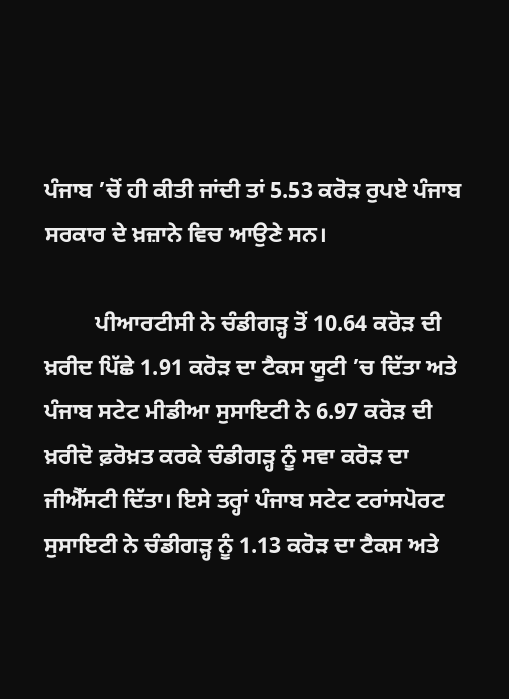ਪੰਜਾਬ ’ਚੋਂ ਹੀ ਕੀਤੀ ਜਾਂਦੀ ਤਾਂ 5.53 ਕਰੋੜ ਰੁਪਏ ਪੰਜਾਬ ਸਰਕਾਰ ਦੇ ਖ਼ਜ਼ਾਨੇ ਵਿਚ ਆਉਣੇ ਸਨ।

         ਪੀਆਰਟੀਸੀ ਨੇ ਚੰਡੀਗੜ੍ਹ ਤੋਂ 10.64 ਕਰੋੜ ਦੀ ਖ਼ਰੀਦ ਪਿੱਛੇ 1.91 ਕਰੋੜ ਦਾ ਟੈਕਸ ਯੂਟੀ ’ਚ ਦਿੱਤਾ ਅਤੇ ਪੰਜਾਬ ਸਟੇਟ ਮੀਡੀਆ ਸੁਸਾਇਟੀ ਨੇ 6.97 ਕਰੋੜ ਦੀ ਖ਼ਰੀਦੋ ਫ਼ਰੋਖ਼ਤ ਕਰਕੇ ਚੰਡੀਗੜ੍ਹ ਨੂੰ ਸਵਾ ਕਰੋੜ ਦਾ ਜੀਐੱਸਟੀ ਦਿੱਤਾ। ਇਸੇ ਤਰ੍ਹਾਂ ਪੰਜਾਬ ਸਟੇਟ ਟਰਾਂਸਪੋਰਟ ਸੁਸਾਇਟੀ ਨੇ ਚੰਡੀਗੜ੍ਹ ਨੂੰ 1.13 ਕਰੋੜ ਦਾ ਟੈਕਸ ਅਤੇ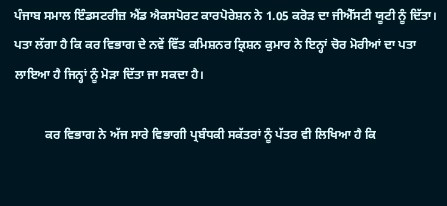ਪੰਜਾਬ ਸਮਾਲ ਇੰਡਸਟਰੀਜ਼ ਐਂਡ ਐਕਸਪੋਰਟ ਕਾਰਪੋਰੇਸ਼ਨ ਨੇ 1.05 ਕਰੋੜ ਦਾ ਜੀਐੱਸਟੀ ਯੂਟੀ ਨੂੰ ਦਿੱਤਾ। ਪਤਾ ਲੱਗਾ ਹੈ ਕਿ ਕਰ ਵਿਭਾਗ ਦੇ ਨਵੇਂ ਵਿੱਤ ਕਮਿਸ਼ਨਰ ਕ੍ਰਿਸ਼ਨ ਕੁਮਾਰ ਨੇ ਇਨ੍ਹਾਂ ਚੋਰ ਮੋਰੀਆਂ ਦਾ ਪਤਾ ਲਾਇਆ ਹੈ ਜਿਨ੍ਹਾਂ ਨੂੰ ਮੋੜਾ ਦਿੱਤਾ ਜਾ ਸਕਦਾ ਹੈ।

          ਕਰ ਵਿਭਾਗ ਨੇ ਅੱਜ ਸਾਰੇ ਵਿਭਾਗੀ ਪ੍ਰਬੰਧਕੀ ਸਕੱਤਰਾਂ ਨੂੰ ਪੱਤਰ ਵੀ ਲਿਖਿਆ ਹੈ ਕਿ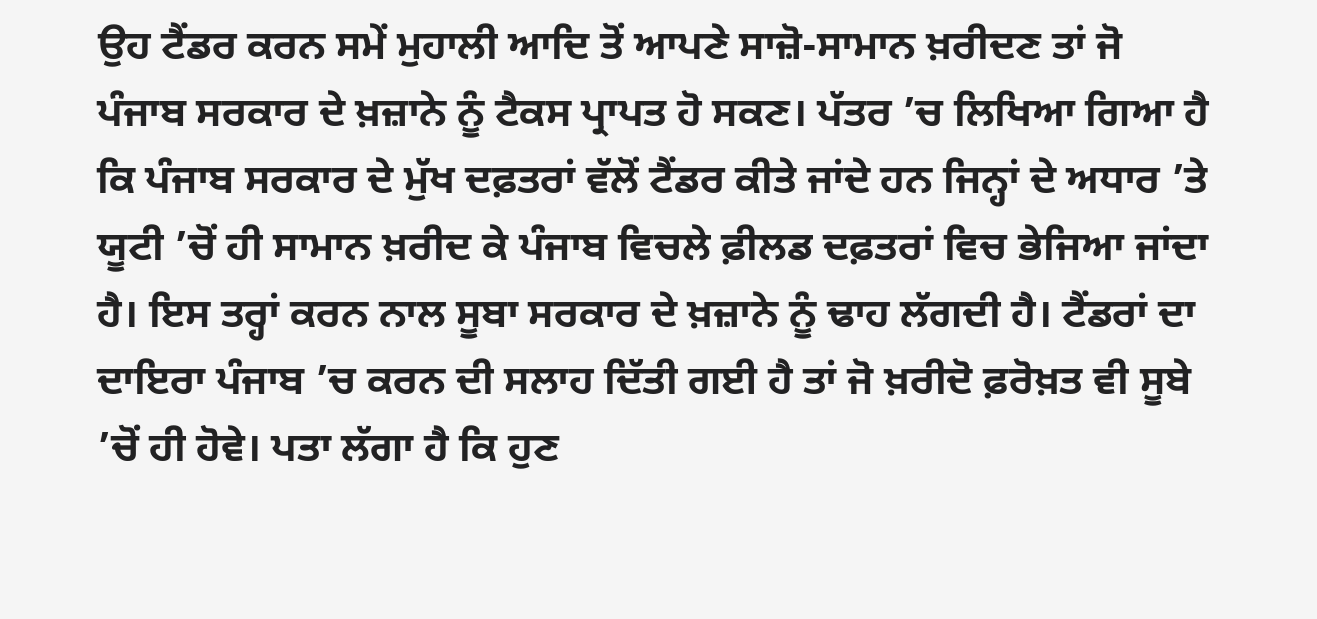ਉਹ ਟੈਂਡਰ ਕਰਨ ਸਮੇਂ ਮੁਹਾਲੀ ਆਦਿ ਤੋਂ ਆਪਣੇ ਸਾਜ਼ੋ-ਸਾਮਾਨ ਖ਼ਰੀਦਣ ਤਾਂ ਜੋ ਪੰਜਾਬ ਸਰਕਾਰ ਦੇ ਖ਼ਜ਼ਾਨੇ ਨੂੰ ਟੈਕਸ ਪ੍ਰਾਪਤ ਹੋ ਸਕਣ। ਪੱਤਰ ’ਚ ਲਿਖਿਆ ਗਿਆ ਹੈ ਕਿ ਪੰਜਾਬ ਸਰਕਾਰ ਦੇ ਮੁੱਖ ਦਫ਼ਤਰਾਂ ਵੱਲੋਂ ਟੈਂਡਰ ਕੀਤੇ ਜਾਂਦੇ ਹਨ ਜਿਨ੍ਹਾਂ ਦੇ ਅਧਾਰ ’ਤੇ ਯੂਟੀ ’ਚੋਂ ਹੀ ਸਾਮਾਨ ਖ਼ਰੀਦ ਕੇ ਪੰਜਾਬ ਵਿਚਲੇ ਫ਼ੀਲਡ ਦਫ਼ਤਰਾਂ ਵਿਚ ਭੇਜਿਆ ਜਾਂਦਾ ਹੈ। ਇਸ ਤਰ੍ਹਾਂ ਕਰਨ ਨਾਲ ਸੂਬਾ ਸਰਕਾਰ ਦੇ ਖ਼ਜ਼ਾਨੇ ਨੂੰ ਢਾਹ ਲੱਗਦੀ ਹੈ। ਟੈਂਡਰਾਂ ਦਾ ਦਾਇਰਾ ਪੰਜਾਬ ’ਚ ਕਰਨ ਦੀ ਸਲਾਹ ਦਿੱਤੀ ਗਈ ਹੈ ਤਾਂ ਜੋ ਖ਼ਰੀਦੋ ਫ਼ਰੋਖ਼ਤ ਵੀ ਸੂਬੇ ’ਚੋਂ ਹੀ ਹੋਵੇ। ਪਤਾ ਲੱਗਾ ਹੈ ਕਿ ਹੁਣ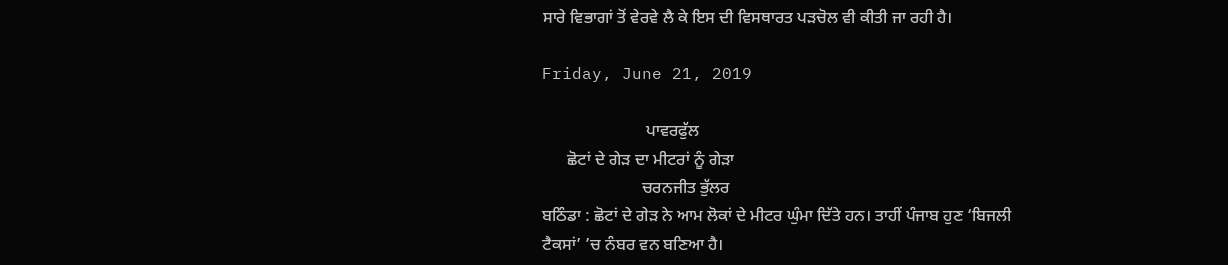ਸਾਰੇ ਵਿਭਾਗਾਂ ਤੋਂ ਵੇਰਵੇ ਲੈ ਕੇ ਇਸ ਦੀ ਵਿਸਥਾਰਤ ਪੜਚੋਲ ਵੀ ਕੀਤੀ ਜਾ ਰਹੀ ਹੈ।

Friday, June 21, 2019

                         ਪਾਵਰਫੁੱਲ
      ਛੋਟਾਂ ਦੇ ਗੇੜ ਦਾ ਮੀਟਰਾਂ ਨੂੰ ਗੇੜਾ
                        ਚਰਨਜੀਤ ਭੁੱਲਰ
ਬਠਿੰਡਾ : ਛੋਟਾਂ ਦੇ ਗੇੜ ਨੇ ਆਮ ਲੋਕਾਂ ਦੇ ਮੀਟਰ ਘੁੰਮਾ ਦਿੱਤੇ ਹਨ। ਤਾਹੀਂ ਪੰਜਾਬ ਹੁਣ ‘ਬਿਜਲੀ ਟੈਕਸਾਂ’ ’ਚ ਨੰਬਰ ਵਨ ਬਣਿਆ ਹੈ।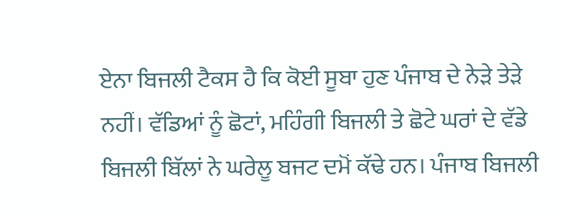ਏਨਾ ਬਿਜਲੀ ਟੈਕਸ ਹੈ ਕਿ ਕੋਈ ਸੂਬਾ ਹੁਣ ਪੰਜਾਬ ਦੇ ਨੇੜੇ ਤੇੜੇ ਨਹੀਂ। ਵੱਡਿਆਂ ਨੂੰ ਛੋਟਾਂ, ਮਹਿੰਗੀ ਬਿਜਲੀ ਤੇ ਛੋਟੇ ਘਰਾਂ ਦੇ ਵੱਡੇ ਬਿਜਲੀ ਬਿੱਲਾਂ ਨੇ ਘਰੇਲੂ ਬਜਟ ਦਮੋਂ ਕੱਢੇ ਹਨ। ਪੰਜਾਬ ਬਿਜਲੀ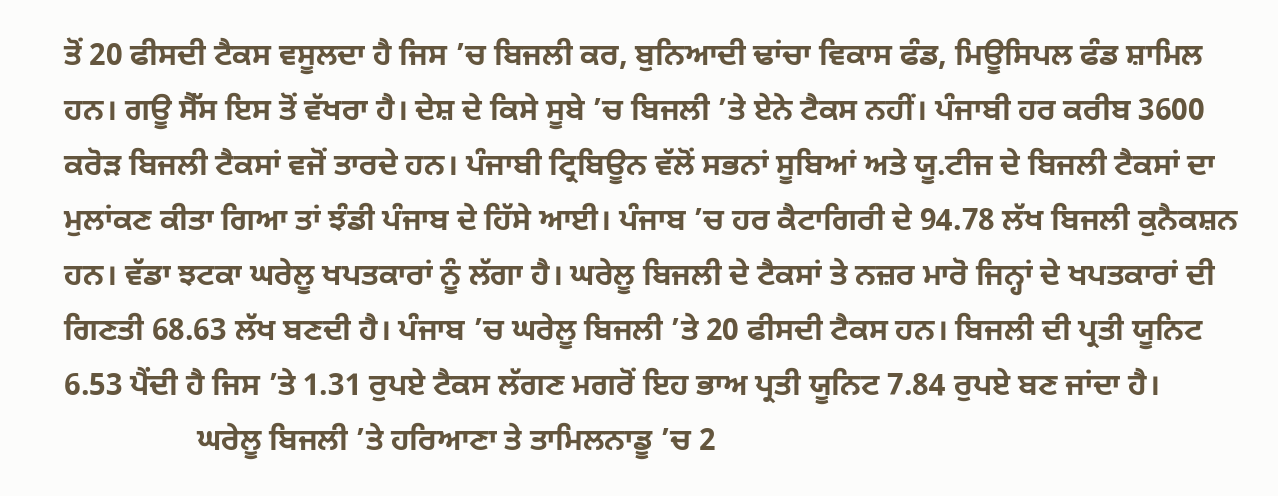ਤੋਂ 20 ਫੀਸਦੀ ਟੈਕਸ ਵਸੂਲਦਾ ਹੈ ਜਿਸ ’ਚ ਬਿਜਲੀ ਕਰ, ਬੁਨਿਆਦੀ ਢਾਂਚਾ ਵਿਕਾਸ ਫੰਡ, ਮਿਊਸਿਪਲ ਫੰਡ ਸ਼ਾਮਿਲ ਹਨ। ਗਊ ਸੈੱਸ ਇਸ ਤੋਂ ਵੱਖਰਾ ਹੈ। ਦੇਸ਼ ਦੇ ਕਿਸੇ ਸੂਬੇ ’ਚ ਬਿਜਲੀ ’ਤੇ ਏਨੇ ਟੈਕਸ ਨਹੀਂ। ਪੰਜਾਬੀ ਹਰ ਕਰੀਬ 3600 ਕਰੋੜ ਬਿਜਲੀ ਟੈਕਸਾਂ ਵਜੋਂ ਤਾਰਦੇ ਹਨ। ਪੰਜਾਬੀ ਟ੍ਰਿਬਿਊਨ ਵੱਲੋਂ ਸਭਨਾਂ ਸੂਬਿਆਂ ਅਤੇ ਯੂ.ਟੀਜ ਦੇ ਬਿਜਲੀ ਟੈਕਸਾਂ ਦਾ ਮੁਲਾਂਕਣ ਕੀਤਾ ਗਿਆ ਤਾਂ ਝੰਡੀ ਪੰਜਾਬ ਦੇ ਹਿੱਸੇ ਆਈ। ਪੰਜਾਬ ’ਚ ਹਰ ਕੈਟਾਗਿਰੀ ਦੇ 94.78 ਲੱਖ ਬਿਜਲੀ ਕੁਨੈਕਸ਼ਨ ਹਨ। ਵੱਡਾ ਝਟਕਾ ਘਰੇਲੂ ਖਪਤਕਾਰਾਂ ਨੂੰ ਲੱਗਾ ਹੈ। ਘਰੇਲੂ ਬਿਜਲੀ ਦੇ ਟੈਕਸਾਂ ਤੇ ਨਜ਼ਰ ਮਾਰੋ ਜਿਨ੍ਹਾਂ ਦੇ ਖਪਤਕਾਰਾਂ ਦੀ ਗਿਣਤੀ 68.63 ਲੱਖ ਬਣਦੀ ਹੈ। ਪੰਜਾਬ ’ਚ ਘਰੇਲੂ ਬਿਜਲੀ ’ਤੇ 20 ਫੀਸਦੀ ਟੈਕਸ ਹਨ। ਬਿਜਲੀ ਦੀ ਪ੍ਰਤੀ ਯੂਨਿਟ 6.53 ਪੈਂਦੀ ਹੈ ਜਿਸ ’ਤੇ 1.31 ਰੁਪਏ ਟੈਕਸ ਲੱਗਣ ਮਗਰੋਂ ਇਹ ਭਾਅ ਪ੍ਰਤੀ ਯੂਨਿਟ 7.84 ਰੁਪਏ ਬਣ ਜਾਂਦਾ ਹੈ।
                 ਘਰੇਲੂ ਬਿਜਲੀ ’ਤੇ ਹਰਿਆਣਾ ਤੇ ਤਾਮਿਲਨਾਡੂ ’ਚ 2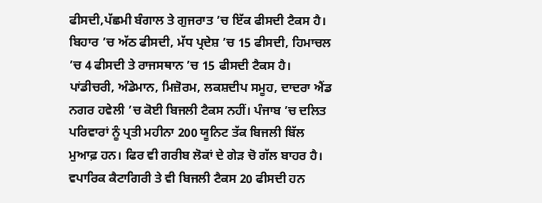ਫੀਸਦੀ,ਪੱਛਮੀ ਬੰਗਾਲ ਤੇ ਗੁਜਰਾਤ ’ਚ ਇੱਕ ਫੀਸਦੀ ਟੈਕਸ ਹੈ। ਬਿਹਾਰ ’ਚ ਅੱਠ ਫੀਸਦੀ, ਮੱਧ ਪ੍ਰਦੇਸ਼ ’ਚ 15 ਫੀਸਦੀ, ਹਿਮਾਚਲ ’ਚ 4 ਫੀਸਦੀ ਤੇ ਰਾਜਸਥਾਨ ’ਚ 15 ਫੀਸਦੀ ਟੈਕਸ ਹੈ। ਪਾਂਡੀਚਰੀ, ਅੰਡੇਮਾਨ, ਮਿਜ਼ੋਰਮ, ਲਕਸ਼ਦੀਪ ਸਮੂਹ, ਦਾਦਰਾ ਐਂਡ ਨਗਰ ਹਵੇਲੀ ’ਚ ਕੋਈ ਬਿਜਲੀ ਟੈਕਸ ਨਹੀਂ। ਪੰਜਾਬ ’ਚ ਦਲਿਤ ਪਰਿਵਾਰਾਂ ਨੂੰ ਪ੍ਰਤੀ ਮਹੀਨਾ 200 ਯੂਨਿਟ ਤੱਕ ਬਿਜਲੀ ਬਿੱਲ ਮੁਆਫ਼ ਹਨ। ਫਿਰ ਵੀ ਗਰੀਬ ਲੋਕਾਂ ਦੇ ਗੇੜ ਚੋ ਗੱਲ ਬਾਹਰ ਹੈ। ਵਪਾਰਿਕ ਕੈਟਾਗਿਰੀ ਤੇ ਵੀ ਬਿਜਲੀ ਟੈਕਸ 20 ਫੀਸਦੀ ਹਨ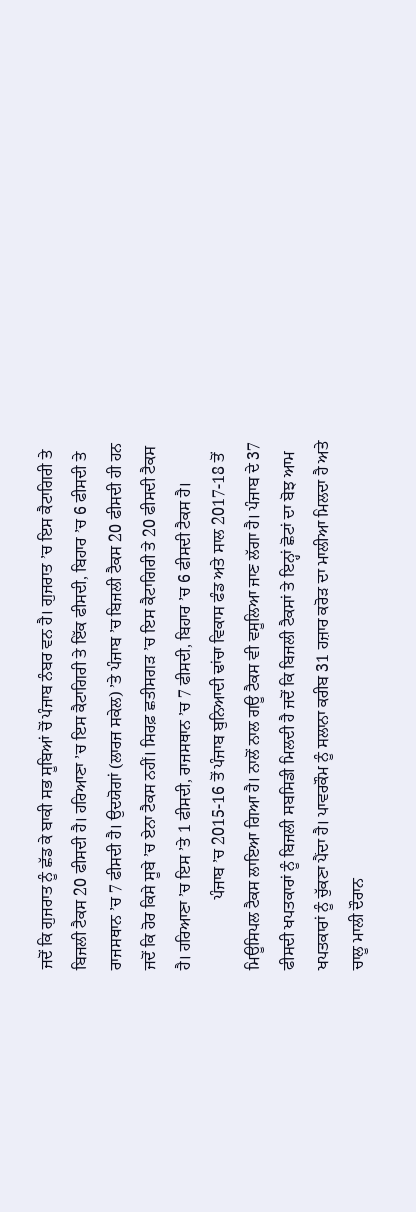ਜਦੋਂ ਕਿ ਗੁਜਰਾਤ ਨੂੰ ਛੱਡ ਕੇ ਬਾਕੀ ਸਭ ਸੂਬਿਆਂ ਚੋਂ ਪੰਜਾਬ ਨੰਬਰ ਵਨ ਹੈ। ਗੁਜਰਾਤ ’ਚ ਇਸ ਕੈਟਾਗਿਰੀ ਤੇ ਬਿਜਲੀ ਟੈਕਸ 20 ਫੀਸਦੀ ਹੈ। ਹਰਿਆਣਾ ’ਚ ਇਸ ਕੈਟਾਗਿਰੀ ਤੇ ਇੱਕ ਫੀਸਦੀ, ਬਿਹਾਰ ’ਚ 6 ਫੀਸਦੀ ਤੇ ਰਾਜਸਥਾਨ ’ਚ 7 ਫੀਸਦੀ ਹੈ। ਉਦਯੋਗਾਂ (ਲਾਰਜ ਸਕੇਲ) ’ਤੇ ਪੰਜਾਬ ’ਚ ਬਿਜਲੀ ਟੈਕਸ 20 ਫੀਸਦੀ ਹੀ ਹਨ ਜਦੋਂ ਕਿ ਹੋਰ ਕਿਸੇ ਸੂਬੇ ’ਚ ਏਨਾ ਟੈਕਸ ਨਹੀਂ। ਸਿਰਫ਼ ਛਤੀਸਗੜ ’ਚ ਇਸ ਕੈਟਾਗਿਰੀ ਤੇ 20 ਫੀਸਦੀ ਟੈਕਸ ਹੈ। ਹਰਿਆਣਾ ’ਚ ਇਸ ’ਤੇ 1 ਫੀਸਦੀ, ਰਾਜਸਥਾਨ ’ਚ 7 ਫੀਸਦੀ, ਬਿਹਾਰ ’ਚ 6 ਫੀਸਦੀ ਟੈਕਸ ਹੈ।
                 ਪੰਜਾਬ ’ਚ 2015-16 ਤੋਂ ਪੰਜਾਬ ਬੁਨਿਆਦੀ ਢਾਂਚਾ ਵਿਕਾਸ ਫੰਡ ਅਤੇ ਸਾਲ 2017-18 ਤੋਂ ਮਿਊਸਿਪਲ ਟੈਕਸ ਲਾਇਆ ਗਿਆ ਹੈ। ਨਾਲੋਂ ਨਾਲ ਗਊ ਟੈਕਸ ਵੀ ਵਸੂਲਿਆ ਜਾਣ ਲੱਗਾ ਹੈ। ਪੰਜਾਬ ਦੇ 37 ਫੀਸਦੀ ਖਪਤਕਾਰਾਂ ਨੂੰ ਬਿਜਲੀ ਸਬਸਿਡੀ ਮਿਲਦੀ ਹੈ ਜਦੋਂ ਕਿ ਬਿਜਲੀ ਟੈਕਸਾਂ ਤੇ ਇਨ੍ਹਾਂ ਛੋਟਾਂ ਦਾ ਬੋਝ ਆਮ ਖਪਤਕਾਰਾਂ ਨੂੰ ਚੁੱਕਣਾ ਪੈਂਦਾ ਹੈ। ਪਾਵਰਕੌਮ ਨੂੰ ਸਲਾਨਾ ਕਰੀਬ 31 ਹਜ਼ਾਰ ਕਰੋੜ ਦਾ ਮਾਲੀਆ ਮਿਲਦਾ ਹੈ ਅਤੇ ਚਾਲੂ ਮਾਲੀ ਦੌਰਾਨ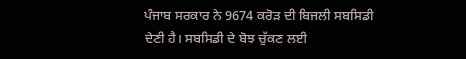ਪੰਜਾਬ ਸਰਕਾਰ ਨੇ 9674 ਕਰੋੜ ਦੀ ਬਿਜਲੀ ਸਬਸਿਡੀ ਦੇਣੀ ਹੈ। ਸਬਸਿਡੀ ਦੇ ਬੋਝ ਚੁੱਕਣ ਲਈ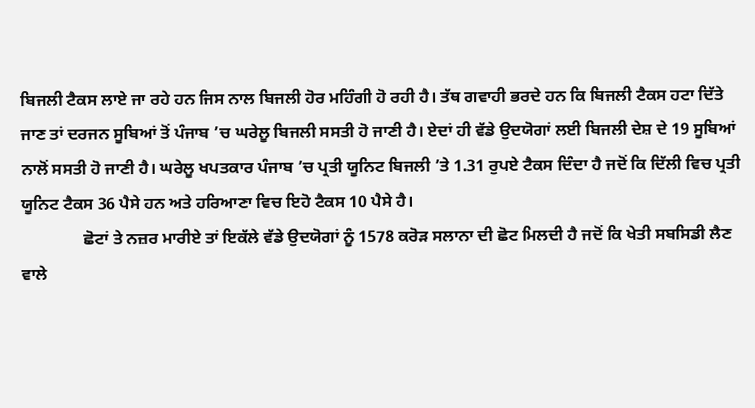ਬਿਜਲੀ ਟੈਕਸ ਲਾਏ ਜਾ ਰਹੇ ਹਨ ਜਿਸ ਨਾਲ ਬਿਜਲੀ ਹੋਰ ਮਹਿੰਗੀ ਹੋ ਰਹੀ ਹੈ। ਤੱਥ ਗਵਾਹੀ ਭਰਦੇ ਹਨ ਕਿ ਬਿਜਲੀ ਟੈਕਸ ਹਟਾ ਦਿੱਤੇ ਜਾਣ ਤਾਂ ਦਰਜਨ ਸੂਬਿਆਂ ਤੋਂ ਪੰਜਾਬ ’ਚ ਘਰੇਲੂ ਬਿਜਲੀ ਸਸਤੀ ਹੋ ਜਾਣੀ ਹੈ। ਏਦਾਂ ਹੀ ਵੱਡੇ ਉਦਯੋਗਾਂ ਲਈ ਬਿਜਲੀ ਦੇਸ਼ ਦੇ 19 ਸੂਬਿਆਂ ਨਾਲੋਂ ਸਸਤੀ ਹੋ ਜਾਣੀ ਹੈ। ਘਰੇਲੂ ਖਪਤਕਾਰ ਪੰਜਾਬ ’ਚ ਪ੍ਰਤੀ ਯੂਨਿਟ ਬਿਜਲੀ ’ਤੇ 1.31 ਰੁਪਏ ਟੈਕਸ ਦਿੰਦਾ ਹੈ ਜਦੋਂ ਕਿ ਦਿੱਲੀ ਵਿਚ ਪ੍ਰਤੀ ਯੂਨਿਟ ਟੈਕਸ 36 ਪੈਸੇ ਹਨ ਅਤੇ ਹਰਿਆਣਾ ਵਿਚ ਇਹੋ ਟੈਕਸ 10 ਪੈਸੇ ਹੈ।
               ਛੋਟਾਂ ਤੇ ਨਜ਼ਰ ਮਾਰੀਏ ਤਾਂ ਇਕੱਲੇ ਵੱਡੇ ਉਦਯੋਗਾਂ ਨੂੰ 1578 ਕਰੋੜ ਸਲਾਨਾ ਦੀ ਛੋਟ ਮਿਲਦੀ ਹੈ ਜਦੋਂ ਕਿ ਖੇਤੀ ਸਬਸਿਡੀ ਲੈਣ ਵਾਲੇ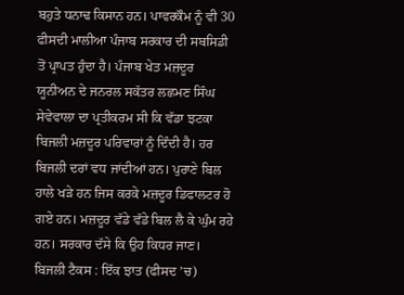ਬਹੁਤੇ ਧਨਾਢ ਕਿਸਾਨ ਹਨ। ਪਾਵਰਕੌਮ ਨੂੰ ਵੀ 30 ਫੀਸਦੀ ਮਾਲੀਆ ਪੰਜਾਬ ਸਰਕਾਰ ਦੀ ਸਬਸਿਡੀ ਤੋਂ ਪ੍ਰਾਪਤ ਹੁੰਦਾ ਹੈ। ਪੰਜਾਬ ਖੇਤ ਮਜ਼ਦੂਰ ਯੂਨੀਅਨ ਦੇ ਜਨਰਲ ਸਕੱਤਰ ਲਛਮਣ ਸਿੰਘ ਸੇਵੇਵਾਲਾ ਦਾ ਪ੍ਰਤੀਕਰਮ ਸੀ ਕਿ ਵੱਡਾ ਝਟਕਾ ਬਿਜਲੀ ਮਜ਼ਦੂਰ ਪਰਿਵਾਰਾਂ ਨੂੰ ਦਿੰਦੀ ਹੈ। ਹਰ ਬਿਜਲੀ ਦਰਾਂ ਵਧ ਜਾਂਦੀਆਂ ਹਨ। ਪੁਰਾਣੇ ਬਿਲ ਹਾਲੇ ਖੜੇ ਹਨ ਜਿਸ ਕਰਕੇ ਮਜ਼ਦੂਰ ਡਿਫਾਲਟਰ ਹੋ ਗਏ ਹਨ। ਮਜ਼ਦੂਰ ਵੱਡੇ ਵੱਡੇ ਬਿਲ ਲੈ ਕੇ ਘੁੰਮ ਰਹੇ ਹਨ। ਸਰਕਾਰ ਦੱਸੇ ਕਿ ਉਹ ਕਿਧਰ ਜਾਣ।
ਬਿਜਲੀ ਟੈਕਸ : ਇੱਕ ਝਾਤ (ਫੀਸਦ ’ਚ)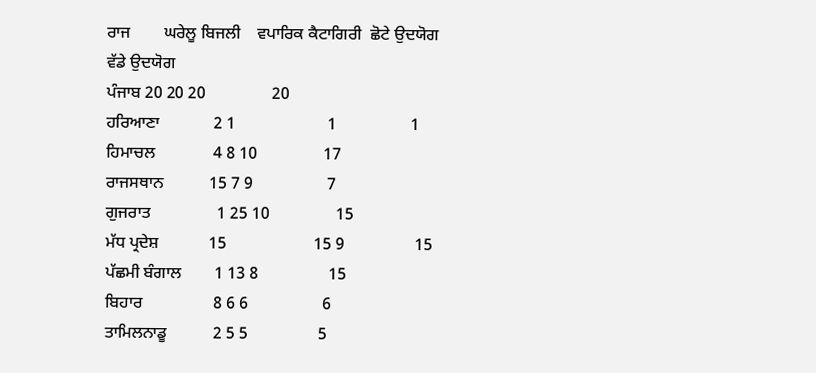ਰਾਜ        ਘਰੇਲੂ ਬਿਜਲੀ    ਵਪਾਰਿਕ ਕੈਟਾਗਿਰੀ  ਛੋਟੇ ਉਦਯੋਗ  ਵੱਡੇ ਉਦਯੋਗ
ਪੰਜਾਬ 20 20 20                20
ਹਰਿਆਣਾ             2 1                      1                  1
ਹਿਮਾਚਲ              4 8 10                17
ਰਾਜਸਥਾਨ           15 7 9                  7
ਗੁਜਰਾਤ                1 25 10                15
ਮੱਧ ਪ੍ਰਦੇਸ਼            15                     15 9                 15
ਪੱਛਮੀ ਬੰਗਾਲ        1 13 8                 15
ਬਿਹਾਰ                 8 6 6                  6
ਤਾਮਿਲਨਾਡੂ           2 5 5                 5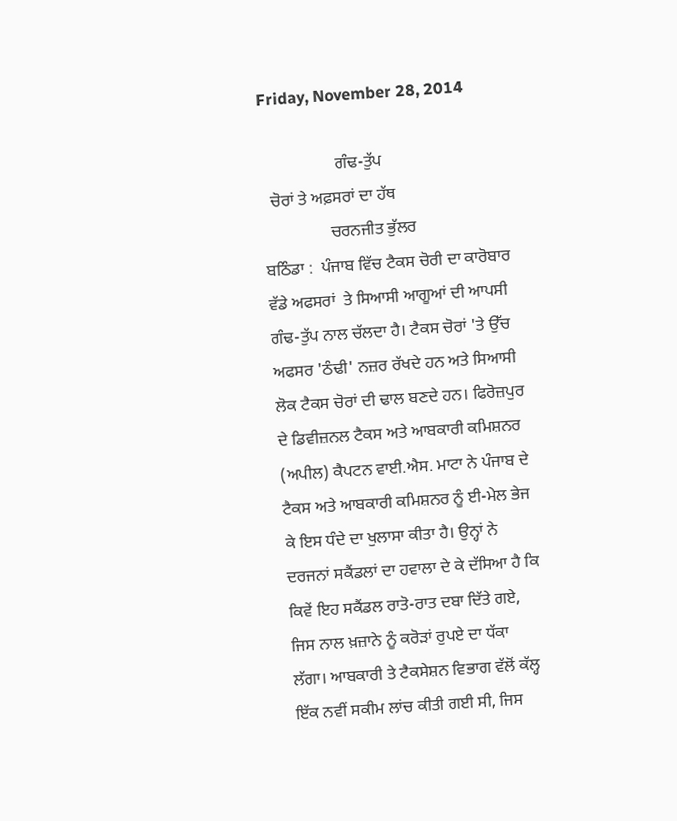Friday, November 28, 2014

                  ਗੰਢ-ਤੁੱਪ
  ਚੋਰਾਂ ਤੇ ਅਫ਼ਸਰਾਂ ਦਾ ਹੱਥ
                ਚਰਨਜੀਤ ਭੁੱਲਰ
ਬਠਿੰਡਾ :  ਪੰਜਾਬ ਵਿੱਚ ਟੈਕਸ ਚੋਰੀ ਦਾ ਕਾਰੋਬਾਰ ਵੱਡੇ ਅਫਸਰਾਂ  ਤੇ ਸਿਆਸੀ ਆਗੂਆਂ ਦੀ ਆਪਸੀ ਗੰਢ-ਤੁੱਪ ਨਾਲ ਚੱਲਦਾ ਹੈ। ਟੈਕਸ ਚੋਰਾਂ 'ਤੇ ਉੱਚ ਅਫਸਰ 'ਠੰਢੀ' ਨਜ਼ਰ ਰੱਖਦੇ ਹਨ ਅਤੇ ਸਿਆਸੀ ਲੋਕ ਟੈਕਸ ਚੋਰਾਂ ਦੀ ਢਾਲ ਬਣਦੇ ਹਨ। ਫਿਰੋਜ਼ਪੁਰ ਦੇ ਡਿਵੀਜ਼ਨਲ ਟੈਕਸ ਅਤੇ ਆਬਕਾਰੀ ਕਮਿਸ਼ਨਰ (ਅਪੀਲ) ਕੈਪਟਨ ਵਾਈ.ਐਸ. ਮਾਟਾ ਨੇ ਪੰਜਾਬ ਦੇ ਟੈਕਸ ਅਤੇ ਆਬਕਾਰੀ ਕਮਿਸ਼ਨਰ ਨੂੰ ਈ-ਮੇਲ ਭੇਜ ਕੇ ਇਸ ਧੰਦੇ ਦਾ ਖੁਲਾਸਾ ਕੀਤਾ ਹੈ। ਉਨ੍ਹਾਂ ਨੇ ਦਰਜਨਾਂ ਸਕੈਂਡਲਾਂ ਦਾ ਹਵਾਲਾ ਦੇ ਕੇ ਦੱਸਿਆ ਹੈ ਕਿ ਕਿਵੇਂ ਇਹ ਸਕੈਂਡਲ ਰਾਤੋ-ਰਾਤ ਦਬਾ ਦਿੱਤੇ ਗਏ, ਜਿਸ ਨਾਲ ਖ਼ਜ਼ਾਨੇ ਨੂੰ ਕਰੋੜਾਂ ਰੁਪਏ ਦਾ ਧੱਕਾ ਲੱਗਾ। ਆਬਕਾਰੀ ਤੇ ਟੈਕਸੇਸ਼ਨ ਵਿਭਾਗ ਵੱਲੋਂ ਕੱਲ੍ਹ ਇੱਕ ਨਵੀਂ ਸਕੀਮ ਲਾਂਚ ਕੀਤੀ ਗਈ ਸੀ, ਜਿਸ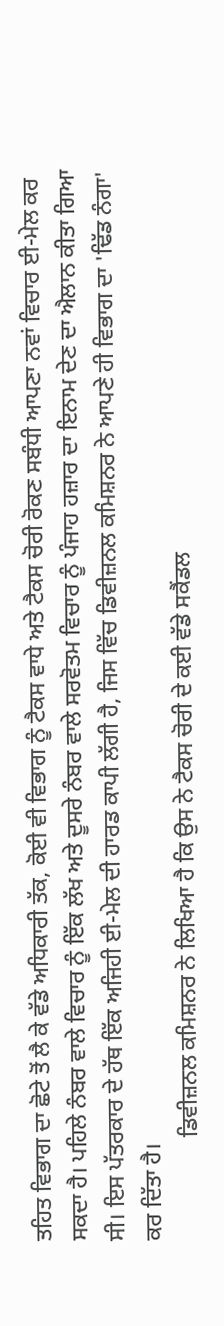ਤਹਿਤ ਵਿਭਾਗ ਦਾ ਛੋਟੇ ਤੋਂ ਲੈ ਕੇ ਵੱਡੇ ਅਧਿਕਾਰੀ ਤੱਕ, ਕੋਈ ਵੀ ਵਿਭਾਗ ਨੂੰ ਟੈਕਸ ਵਾਧੇ ਅਤੇ ਟੈਕਸ ਚੋਰੀ ਰੋਕਣ ਸਬੰਧੀ ਆਪਣਾ ਨਵਾਂ ਵਿਚਾਰ ਈ-ਮੇਲ ਕਰ ਸਕਦਾ ਹੈ। ਪਹਿਲੇ ਨੰਬਰ ਵਾਲੇ ਵਿਚਾਰ ਨੂੰ ਇੱਕ ਲੱਖ ਅਤੇ ਦੂਸਰੇ ਨੰਬਰ ਵਾਲੇ ਸਰਵੋਤਮ ਵਿਚਾਰ ਨੂੰ ਪੰਜਾਹ ਹਜ਼ਾਰ ਦਾ ਇਨਾਮ ਦੇਣ ਦਾ ਐਲਾਨ ਕੀਤਾ ਗਿਆ ਸੀ। ਇਸ ਪੱਤਰਕਾਰ ਦੇ ਹੱਥ ਇੱਕ ਅਜਿਹੀ ਈ-ਮੇਲ ਦੀ ਹਾਰਡ ਕਾਪੀ ਲੱਗੀ ਹੈ, ਜਿਸ ਵਿੱਚ ਡਿਵੀਜ਼ਨਲ ਕਮਿਸ਼ਨਰ ਨੇ ਆਪਣੇ ਹੀ ਵਿਭਾਗ ਦਾ 'ਢਿੱਡ ਨੰਗਾ' ਕਰ ਦਿੱਤਾ ਹੈ।
                  ਡਿਵੀਜ਼ਨਲ ਕਮਿਸ਼ਨਰ ਨੇ ਲਿਖਿਆ ਹੈ ਕਿ ਉਸ ਨੇ ਟੈਕਸ ਚੋਰੀ ਦੇ ਕਈ ਵੱਡੇ ਸਕੈਂਡਲ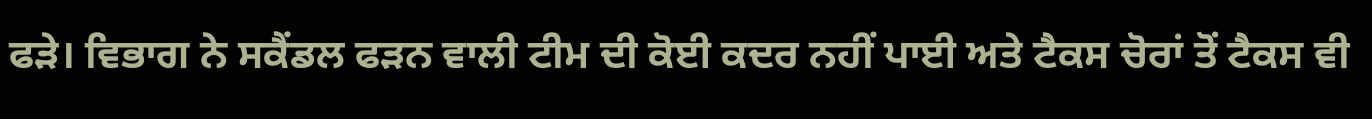ਫੜੇ। ਵਿਭਾਗ ਨੇ ਸਕੈਂਡਲ ਫੜਨ ਵਾਲੀ ਟੀਮ ਦੀ ਕੋਈ ਕਦਰ ਨਹੀਂ ਪਾਈ ਅਤੇ ਟੈਕਸ ਚੋਰਾਂ ਤੋਂ ਟੈਕਸ ਵੀ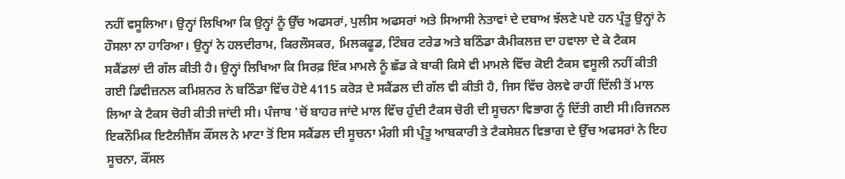ਨਹੀਂ ਵਸੂਲਿਆ। ਉਨ੍ਹਾਂ ਲਿਖਿਆ ਕਿ ਉਨ੍ਹਾਂ ਨੂੰ ਉੱਚ ਅਫਸਰਾਂ, ਪੁਲੀਸ ਅਫਸਰਾਂ ਅਤੇ ਸਿਆਸੀ ਨੇਤਾਵਾਂ ਦੇ ਦਬਾਅ ਝੱਲਣੇ ਪਏ ਹਨ ਪ੍ਰੰਤੂ ਉਨ੍ਹਾਂ ਨੇ ਹੌਸਲਾ ਨਾ ਹਾਰਿਆ। ਉਨ੍ਹਾਂ ਨੇ ਹਲਦੀਰਾਮ, ਕਿਰਲੌਸਕਰ, ਮਿਲਕਫੂਡ, ਟਿੰਬਰ ਟਰੇਡ ਅਤੇ ਬਠਿੰਡਾ ਕੈਮੀਕਲਜ਼ ਦਾ ਹਵਾਲਾ ਦੇ ਕੇ ਟੈਕਸ ਸਕੈਂਡਲਾਂ ਦੀ ਗੱਲ ਕੀਤੀ ਹੈ। ਉਨ੍ਹਾਂ ਲਿਖਿਆ ਕਿ ਸਿਰਫ਼ ਇੱਕ ਮਾਮਲੇ ਨੂੰ ਛੱਡ ਕੇ ਬਾਕੀ ਕਿਸੇ ਵੀ ਮਾਮਲੇ ਵਿੱਚ ਕੋਈ ਟੈਕਸ ਵਸੂਲੀ ਨਹੀਂ ਕੀਤੀ ਗਈ ਡਿਵੀਜ਼ਨਲ ਕਮਿਸ਼ਨਰ ਨੇ ਬਠਿੰਡਾ ਵਿੱਚ ਹੋਏ 4115 ਕਰੋੜ ਦੇ ਸਕੈਂਡਲ ਦੀ ਗੱਲ ਵੀ ਕੀਤੀ ਹੈ, ਜਿਸ ਵਿੱਚ ਰੇਲਵੇ ਰਾਹੀਂ ਦਿੱਲੀ ਤੋਂ ਮਾਲ ਲਿਆ ਕੇ ਟੈਕਸ ਚੋਰੀ ਕੀਤੀ ਜਾਂਦੀ ਸੀ। ਪੰਜਾਬ 'ਚੋਂ ਬਾਹਰ ਜਾਂਦੇ ਮਾਲ ਵਿੱਚ ਹੁੰਦੀ ਟੈਕਸ ਚੋਰੀ ਦੀ ਸੂਚਨਾ ਵਿਭਾਗ ਨੂੰ ਦਿੱਤੀ ਗਈ ਸੀ।ਰਿਜਨਲ ਇਕਨੌਮਿਕ ਇਟੈਲੀਜੈਂਸ ਕੌਂਸਲ ਨੇ ਮਾਟਾ ਤੋਂ ਇਸ ਸਕੈਂਡਲ ਦੀ ਸੂਚਨਾ ਮੰਗੀ ਸੀ ਪ੍ਰੰਤੂ ਆਬਕਾਰੀ ਤੇ ਟੈਕਸੇਸ਼ਨ ਵਿਭਾਗ ਦੇ ਉੱਚ ਅਫਸਰਾਂ ਨੇ ਇਹ ਸੂਚਨਾ, ਕੌਂਸਲ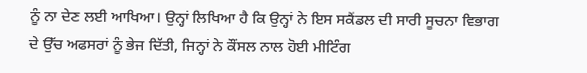ਨੂੰ ਨਾ ਦੇਣ ਲਈ ਆਖਿਆ। ਉਨ੍ਹਾਂ ਲਿਖਿਆ ਹੈ ਕਿ ਉਨ੍ਹਾਂ ਨੇ ਇਸ ਸਕੈਂਡਲ ਦੀ ਸਾਰੀ ਸੂਚਨਾ ਵਿਭਾਗ ਦੇ ਉੱਚ ਅਫਸਰਾਂ ਨੂੰ ਭੇਜ ਦਿੱਤੀ, ਜਿਨ੍ਹਾਂ ਨੇ ਕੌਂਸਲ ਨਾਲ ਹੋਈ ਮੀਟਿੰਗ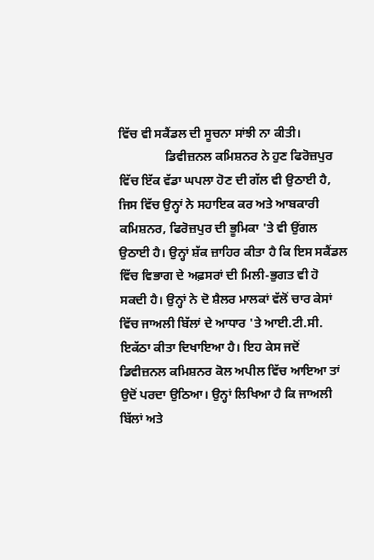ਵਿੱਚ ਵੀ ਸਕੈਂਡਲ ਦੀ ਸੂਚਨਾ ਸਾਂਝੀ ਨਾ ਕੀਤੀ।
               ਡਿਵੀਜ਼ਨਲ ਕਮਿਸ਼ਨਰ ਨੇ ਹੁਣ ਫਿਰੋਜ਼ਪੁਰ ਵਿੱਚ ਇੱਕ ਵੱਡਾ ਘਪਲਾ ਹੋਣ ਦੀ ਗੱਲ ਵੀ ਉਠਾਈ ਹੈ, ਜਿਸ ਵਿੱਚ ਉਨ੍ਹਾਂ ਨੇ ਸਹਾਇਕ ਕਰ ਅਤੇ ਆਬਕਾਰੀ ਕਮਿਸ਼ਨਰ, ਫਿਰੋਜ਼ਪੁਰ ਦੀ ਭੂਮਿਕਾ 'ਤੇ ਵੀ ਉਂਗਲ ਉਠਾਈ ਹੈ। ਉਨ੍ਹਾਂ ਸ਼ੱਕ ਜ਼ਾਹਿਰ ਕੀਤਾ ਹੈ ਕਿ ਇਸ ਸਕੈਂਡਲ ਵਿੱਚ ਵਿਭਾਗ ਦੇ ਅਫ਼ਸਰਾਂ ਦੀ ਮਿਲੀ-ਭੁਗਤ ਵੀ ਹੋ ਸਕਦੀ ਹੈ। ਉਨ੍ਹਾਂ ਨੇ ਦੋ ਸ਼ੈਲਰ ਮਾਲਕਾਂ ਵੱਲੋਂ ਚਾਰ ਕੇਸਾਂ ਵਿੱਚ ਜਾਅਲੀ ਬਿੱਲਾਂ ਦੇ ਆਧਾਰ 'ਤੇ ਆਈ.ਟੀ.ਸੀ. ਇਕੱਠਾ ਕੀਤਾ ਦਿਖਾਇਆ ਹੈ। ਇਹ ਕੇਸ ਜਦੋਂ ਡਿਵੀਜ਼ਨਲ ਕਮਿਸ਼ਨਰ ਕੋਲ ਅਪੀਲ ਵਿੱਚ ਆਇਆ ਤਾਂ ਉਦੋਂ ਪਰਦਾ ਉਠਿਆ। ਉਨ੍ਹਾਂ ਲਿਖਿਆ ਹੈ ਕਿ ਜਾਅਲੀ ਬਿੱਲਾਂ ਅਤੇ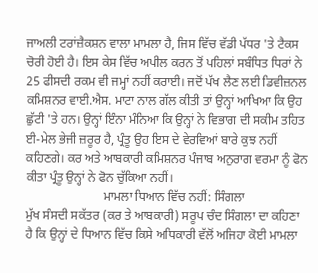ਜਾਅਲੀ ਟਰਾਂਜ਼ੈਕਸ਼ਨ ਵਾਲਾ ਮਾਮਲਾ ਹੈ, ਜਿਸ ਵਿੱਚ ਵੱਡੀ ਪੱਧਰ 'ਤੇ ਟੈਕਸ ਚੋਰੀ ਹੋਈ ਹੈ। ਇਸ ਕੇਸ ਵਿੱਚ ਅਪੀਲ ਕਰਨ ਤੋਂ ਪਹਿਲਾਂ ਸਬੰਧਿਤ ਧਿਰਾਂ ਨੇ 25 ਫੀਸਦੀ ਰਕਮ ਵੀ ਜਮ੍ਹਾਂ ਨਹੀਂ ਕਰਾਈ। ਜਦੋਂ ਪੱਖ ਲੈਣ ਲਈ ਡਿਵੀਜ਼ਨਲ ਕਮਿਸ਼ਨਰ ਵਾਈ.ਐਸ. ਮਾਟਾ ਨਾਲ ਗੱਲ ਕੀਤੀ ਤਾਂ ਉਨ੍ਹਾਂ ਆਖਿਆ ਕਿ ਉਹ ਛੁੱਟੀ 'ਤੇ ਹਨ। ਉਨ੍ਹਾਂ ਇੰਨਾ ਮੰਨਿਆ ਕਿ ਉਨ੍ਹਾਂ ਨੇ ਵਿਭਾਗ ਦੀ ਸਕੀਮ ਤਹਿਤ ਈ-ਮੇਲ ਭੇਜੀ ਜ਼ਰੂਰ ਹੈ, ਪ੍ਰੰਤੂ ਉਹ ਇਸ ਦੇ ਵੇਰਵਿਆਂ ਬਾਰੇ ਕੁਝ ਨਹੀਂ ਕਹਿਣਗੇ। ਕਰ ਅਤੇ ਆਬਕਾਰੀ ਕਮਿਸ਼ਨਰ ਪੰਜਾਬ ਅਨੁਰਾਗ ਵਰਮਾ ਨੂੰ ਫੋਨ ਕੀਤਾ ਪ੍ਰੰਤੂ ਉਨ੍ਹਾਂ ਨੇ ਫੋਨ ਚੁੱਕਿਆ ਨਹੀਂ।
                         ਮਾਮਲਾ ਧਿਆਨ ਵਿੱਚ ਨਹੀਂ: ਸਿੰਗਲਾ
ਮੁੱਖ ਸੰਸਦੀ ਸਕੱਤਰ (ਕਰ ਤੇ ਆਬਕਾਰੀ) ਸਰੂਪ ਚੰਦ ਸਿੰਗਲਾ ਦਾ ਕਹਿਣਾ ਹੈ ਕਿ ਉਨ੍ਹਾਂ ਦੇ ਧਿਆਨ ਵਿੱਚ ਕਿਸੇ ਅਧਿਕਾਰੀ ਵੱਲੋਂ ਅਜਿਹਾ ਕੋਈ ਮਾਮਲਾ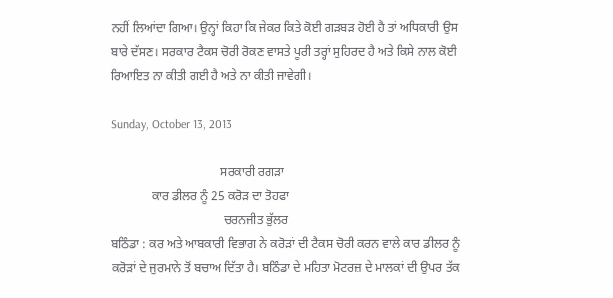ਨਹੀਂ ਲਿਆਂਦਾ ਗਿਆ। ਉਨ੍ਹਾਂ ਕਿਹਾ ਕਿ ਜੇਕਰ ਕਿਤੇ ਕੋਈ ਗੜਬੜ ਹੋਈ ਹੈ ਤਾਂ ਅਧਿਕਾਰੀ ਉਸ ਬਾਰੇ ਦੱਸਣ। ਸਰਕਾਰ ਟੈਕਸ ਚੋਰੀ ਰੋਕਣ ਵਾਸਤੇ ਪੂਰੀ ਤਰ੍ਹਾਂ ਸੁਹਿਰਦ ਹੈ ਅਤੇ ਕਿਸੇ ਨਾਲ ਕੋਈ ਰਿਆਇਤ ਨਾ ਕੀਤੀ ਗਈ ਹੈ ਅਤੇ ਨਾ ਕੀਤੀ ਜਾਵੇਗੀ।

Sunday, October 13, 2013

                                   ਸਰਕਾਰੀ ਰਗੜਾ
             ਕਾਰ ਡੀਲਰ ਨੂੰ 25 ਕਰੋੜ ਦਾ ਤੋਹਫਾ
                                    ਚਰਨਜੀਤ ਭੁੱਲਰ
ਬਠਿੰਡਾ : ਕਰ ਅਤੇ ਆਬਕਾਰੀ ਵਿਭਾਗ ਨੇ ਕਰੋੜਾਂ ਦੀ ਟੈਕਸ ਚੋਰੀ ਕਰਨ ਵਾਲੇ ਕਾਰ ਡੀਲਰ ਨੂੰ ਕਰੋੜਾਂ ਦੇ ਜੁਰਮਾਨੇ ਤੋਂ ਬਚਾਅ ਦਿੱਤਾ ਹੈ। ਬਠਿੰਡਾ ਦੇ ਮਹਿਤਾ ਮੋਟਰਜ਼ ਦੇ ਮਾਲਕਾਂ ਦੀ ਉਪਰ ਤੱਕ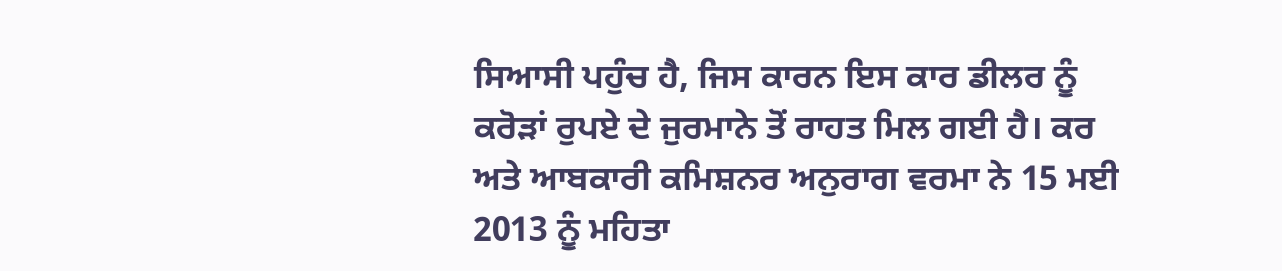ਸਿਆਸੀ ਪਹੁੰਚ ਹੈ, ਜਿਸ ਕਾਰਨ ਇਸ ਕਾਰ ਡੀਲਰ ਨੂੰ ਕਰੋੜਾਂ ਰੁਪਏ ਦੇ ਜੁਰਮਾਨੇ ਤੋਂ ਰਾਹਤ ਮਿਲ ਗਈ ਹੈ। ਕਰ ਅਤੇ ਆਬਕਾਰੀ ਕਮਿਸ਼ਨਰ ਅਨੁਰਾਗ ਵਰਮਾ ਨੇ 15 ਮਈ 2013 ਨੂੰ ਮਹਿਤਾ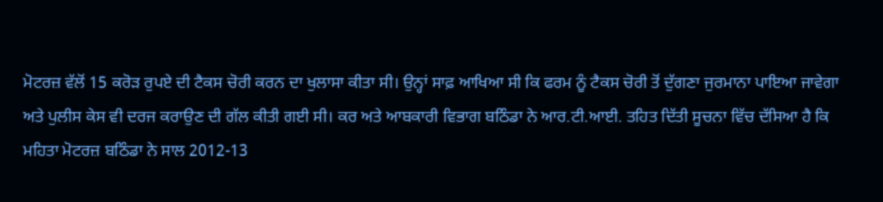ਮੋਟਰਜ਼ ਵੱਲੋਂ 15 ਕਰੋੜ ਰੁਪਏ ਦੀ ਟੈਕਸ ਚੋਰੀ ਕਰਨ ਦਾ ਖੁਲਾਸਾ ਕੀਤਾ ਸੀ। ਉਨ੍ਹਾਂ ਸਾਫ਼ ਆਖਿਆ ਸੀ ਕਿ ਫਰਮ ਨੂੰ ਟੈਕਸ ਚੋਰੀ ਤੋਂ ਦੁੱਗਣਾ ਜੁਰਮਾਨਾ ਪਾਇਆ ਜਾਵੇਗਾ ਅਤੇ ਪੁਲੀਸ ਕੇਸ ਵੀ ਦਰਜ ਕਰਾਉਣ ਦੀ ਗੱਲ ਕੀਤੀ ਗਈ ਸੀ। ਕਰ ਅਤੇ ਆਬਕਾਰੀ ਵਿਭਾਗ ਬਠਿੰਡਾ ਨੇ ਆਰ.ਟੀ.ਆਈ. ਤਹਿਤ ਦਿੱਤੀ ਸੂਚਨਾ ਵਿੱਚ ਦੱਸਿਆ ਹੈ ਕਿ ਮਹਿਤਾ ਮੋਟਰਜ਼ ਬਠਿੰਡਾ ਨੇ ਸਾਲ 2012-13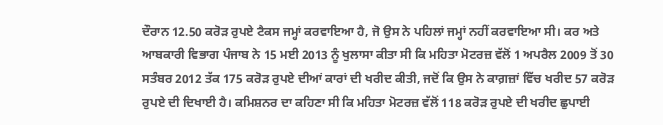ਦੌਰਾਨ 12.50 ਕਰੋੜ ਰੁਪਏ ਟੈਕਸ ਜਮ੍ਹਾਂ ਕਰਵਾਇਆ ਹੈ, ਜੋ ਉਸ ਨੇ ਪਹਿਲਾਂ ਜਮ੍ਹਾਂ ਨਹੀਂ ਕਰਵਾਇਆ ਸੀ। ਕਰ ਅਤੇ ਆਬਕਾਰੀ ਵਿਭਾਗ ਪੰਜਾਬ ਨੇ 15 ਮਈ 2013 ਨੂੰ ਖੁਲਾਸਾ ਕੀਤਾ ਸੀ ਕਿ ਮਹਿਤਾ ਮੋਟਰਜ਼ ਵੱਲੋਂ 1 ਅਪਰੈਲ 2009 ਤੋਂ 30 ਸਤੰਬਰ 2012 ਤੱਕ 175 ਕਰੋੜ ਰੁਪਏ ਦੀਆਂ ਕਾਰਾਂ ਦੀ ਖਰੀਦ ਕੀਤੀ, ਜਦੋਂ ਕਿ ਉਸ ਨੇ ਕਾਗ਼ਜ਼ਾਂ ਵਿੱਚ ਖਰੀਦ 57 ਕਰੋੜ ਰੁਪਏ ਦੀ ਦਿਖਾਈ ਹੈ। ਕਮਿਸ਼ਨਰ ਦਾ ਕਹਿਣਾ ਸੀ ਕਿ ਮਹਿਤਾ ਮੋਟਰਜ਼ ਵੱਲੋਂ 118 ਕਰੋੜ ਰੁਪਏ ਦੀ ਖਰੀਦ ਛੁਪਾਈ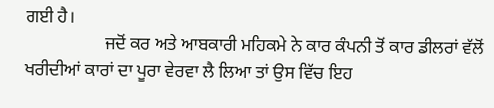ਗਈ ਹੈ।
                  ਜਦੋਂ ਕਰ ਅਤੇ ਆਬਕਾਰੀ ਮਹਿਕਮੇ ਨੇ ਕਾਰ ਕੰਪਨੀ ਤੋਂ ਕਾਰ ਡੀਲਰਾਂ ਵੱਲੋਂ ਖਰੀਦੀਆਂ ਕਾਰਾਂ ਦਾ ਪੂਰਾ ਵੇਰਵਾ ਲੈ ਲਿਆ ਤਾਂ ਉਸ ਵਿੱਚ ਇਹ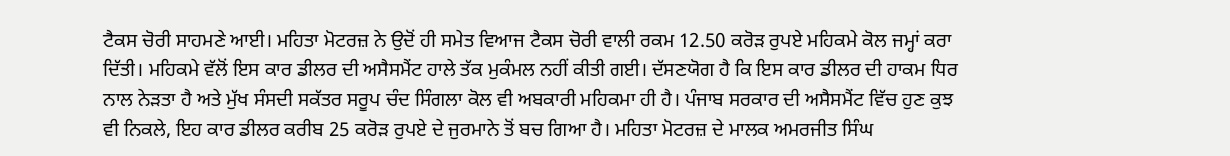ਟੈਕਸ ਚੋਰੀ ਸਾਹਮਣੇ ਆਈ। ਮਹਿਤਾ ਮੋਟਰਜ਼ ਨੇ ਉਦੋਂ ਹੀ ਸਮੇਤ ਵਿਆਜ ਟੈਕਸ ਚੋਰੀ ਵਾਲੀ ਰਕਮ 12.50 ਕਰੋੜ ਰੁਪਏ ਮਹਿਕਮੇ ਕੋਲ ਜਮ੍ਹਾਂ ਕਰਾ ਦਿੱਤੀ। ਮਹਿਕਮੇ ਵੱਲੋਂ ਇਸ ਕਾਰ ਡੀਲਰ ਦੀ ਅਸੈਸਮੈਂਟ ਹਾਲੇ ਤੱਕ ਮੁਕੰਮਲ ਨਹੀਂ ਕੀਤੀ ਗਈ। ਦੱਸਣਯੋਗ ਹੈ ਕਿ ਇਸ ਕਾਰ ਡੀਲਰ ਦੀ ਹਾਕਮ ਧਿਰ ਨਾਲ ਨੇੜਤਾ ਹੈ ਅਤੇ ਮੁੱਖ ਸੰਸਦੀ ਸਕੱਤਰ ਸਰੂਪ ਚੰਦ ਸਿੰਗਲਾ ਕੋਲ ਵੀ ਅਬਕਾਰੀ ਮਹਿਕਮਾ ਹੀ ਹੈ। ਪੰਜਾਬ ਸਰਕਾਰ ਦੀ ਅਸੈਸਮੈਂਟ ਵਿੱਚ ਹੁਣ ਕੁਝ ਵੀ ਨਿਕਲੇ, ਇਹ ਕਾਰ ਡੀਲਰ ਕਰੀਬ 25 ਕਰੋੜ ਰੁਪਏ ਦੇ ਜੁਰਮਾਨੇ ਤੋਂ ਬਚ ਗਿਆ ਹੈ। ਮਹਿਤਾ ਮੋਟਰਜ਼ ਦੇ ਮਾਲਕ ਅਮਰਜੀਤ ਸਿੰਘ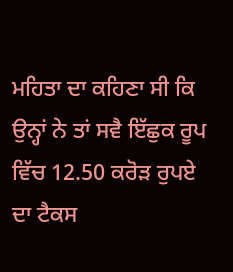ਮਹਿਤਾ ਦਾ ਕਹਿਣਾ ਸੀ ਕਿ ਉਨ੍ਹਾਂ ਨੇ ਤਾਂ ਸਵੈ ਇੱਛੁਕ ਰੂਪ ਵਿੱਚ 12.50 ਕਰੋੜ ਰੁਪਏ ਦਾ ਟੈਕਸ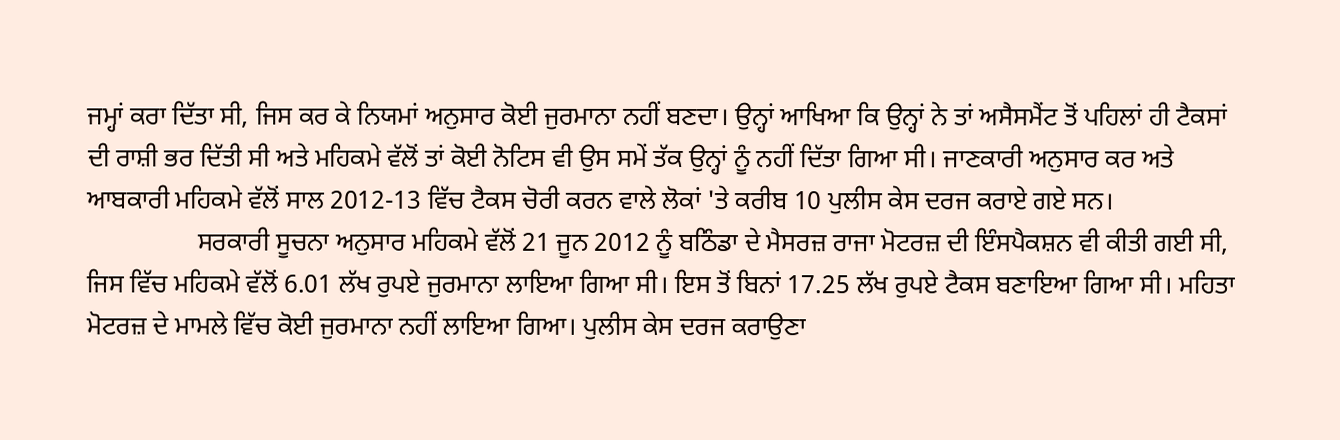ਜਮ੍ਹਾਂ ਕਰਾ ਦਿੱਤਾ ਸੀ, ਜਿਸ ਕਰ ਕੇ ਨਿਯਮਾਂ ਅਨੁਸਾਰ ਕੋਈ ਜੁਰਮਾਨਾ ਨਹੀਂ ਬਣਦਾ। ਉਨ੍ਹਾਂ ਆਖਿਆ ਕਿ ਉਨ੍ਹਾਂ ਨੇ ਤਾਂ ਅਸੈਸਮੈਂਟ ਤੋਂ ਪਹਿਲਾਂ ਹੀ ਟੈਕਸਾਂ ਦੀ ਰਾਸ਼ੀ ਭਰ ਦਿੱਤੀ ਸੀ ਅਤੇ ਮਹਿਕਮੇ ਵੱਲੋਂ ਤਾਂ ਕੋਈ ਨੋਟਿਸ ਵੀ ਉਸ ਸਮੇਂ ਤੱਕ ਉਨ੍ਹਾਂ ਨੂੰ ਨਹੀਂ ਦਿੱਤਾ ਗਿਆ ਸੀ। ਜਾਣਕਾਰੀ ਅਨੁਸਾਰ ਕਰ ਅਤੇ ਆਬਕਾਰੀ ਮਹਿਕਮੇ ਵੱਲੋਂ ਸਾਲ 2012-13 ਵਿੱਚ ਟੈਕਸ ਚੋਰੀ ਕਰਨ ਵਾਲੇ ਲੋਕਾਂ 'ਤੇ ਕਰੀਬ 10 ਪੁਲੀਸ ਕੇਸ ਦਰਜ ਕਰਾਏ ਗਏ ਸਨ।
                 ਸਰਕਾਰੀ ਸੂਚਨਾ ਅਨੁਸਾਰ ਮਹਿਕਮੇ ਵੱਲੋਂ 21 ਜੂਨ 2012 ਨੂੰ ਬਠਿੰਡਾ ਦੇ ਮੈਸਰਜ਼ ਰਾਜਾ ਮੋਟਰਜ਼ ਦੀ ਇੰਸਪੈਕਸ਼ਨ ਵੀ ਕੀਤੀ ਗਈ ਸੀ, ਜਿਸ ਵਿੱਚ ਮਹਿਕਮੇ ਵੱਲੋਂ 6.01 ਲੱਖ ਰੁਪਏ ਜੁਰਮਾਨਾ ਲਾਇਆ ਗਿਆ ਸੀ। ਇਸ ਤੋਂ ਬਿਨਾਂ 17.25 ਲੱਖ ਰੁਪਏ ਟੈਕਸ ਬਣਾਇਆ ਗਿਆ ਸੀ। ਮਹਿਤਾ ਮੋਟਰਜ਼ ਦੇ ਮਾਮਲੇ ਵਿੱਚ ਕੋਈ ਜੁਰਮਾਨਾ ਨਹੀਂ ਲਾਇਆ ਗਿਆ। ਪੁਲੀਸ ਕੇਸ ਦਰਜ ਕਰਾਉਣਾ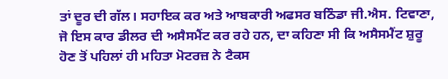ਤਾਂ ਦੂਰ ਦੀ ਗੱਲ। ਸਹਾਇਕ ਕਰ ਅਤੇ ਆਬਕਾਰੀ ਅਫਸਰ ਬਠਿੰਡਾ ਜੀ.ਐਸ. ਟਿਵਾਣਾ, ਜੋ ਇਸ ਕਾਰ ਡੀਲਰ ਦੀ ਅਸੈਸਮੈਂਟ ਕਰ ਰਹੇ ਹਨ, ਦਾ ਕਹਿਣਾ ਸੀ ਕਿ ਅਸੈਸਮੈਂਟ ਸ਼ੁਰੂ ਹੋਣ ਤੋਂ ਪਹਿਲਾਂ ਹੀ ਮਹਿਤਾ ਮੋਟਰਜ਼ ਨੇ ਟੈਕਸ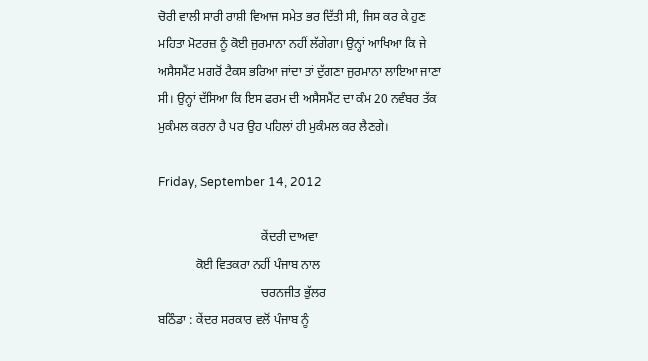ਚੋਰੀ ਵਾਲੀ ਸਾਰੀ ਰਾਸ਼ੀ ਵਿਆਜ ਸਮੇਤ ਭਰ ਦਿੱਤੀ ਸੀ, ਜਿਸ ਕਰ ਕੇ ਹੁਣ ਮਹਿਤਾ ਮੋਟਰਜ਼ ਨੂੰ ਕੋਈ ਜੁਰਮਾਨਾ ਨਹੀਂ ਲੱਗੇਗਾ। ਉਨ੍ਹਾਂ ਆਖਿਆ ਕਿ ਜੇ ਅਸੈਸਮੈਂਟ ਮਗਰੋਂ ਟੈਕਸ ਭਰਿਆ ਜਾਂਦਾ ਤਾਂ ਦੁੱਗਣਾ ਜੁਰਮਾਨਾ ਲਾਇਆ ਜਾਣਾ ਸੀ। ਉਨ੍ਹਾਂ ਦੱਸਿਆ ਕਿ ਇਸ ਫਰਮ ਦੀ ਅਸੈਸਮੈਂਟ ਦਾ ਕੰਮ 20 ਨਵੰਬਰ ਤੱਕ ਮੁਕੰਮਲ ਕਰਨਾ ਹੈ ਪਰ ਉਹ ਪਹਿਲਾਂ ਹੀ ਮੁਕੰਮਲ ਕਰ ਲੈਣਗੇ।

Friday, September 14, 2012

                                 ਕੇਂਦਰੀ ਦਾਅਵਾ
            ਕੋਈ ਵਿਤਕਰਾ ਨਹੀਂ ਪੰਜਾਬ ਨਾਲ
                                 ਚਰਨਜੀਤ ਭੁੱਲਰ
ਬਠਿੰਡਾ : ਕੇਂਦਰ ਸਰਕਾਰ ਵਲੋਂ ਪੰਜਾਬ ਨੂੰ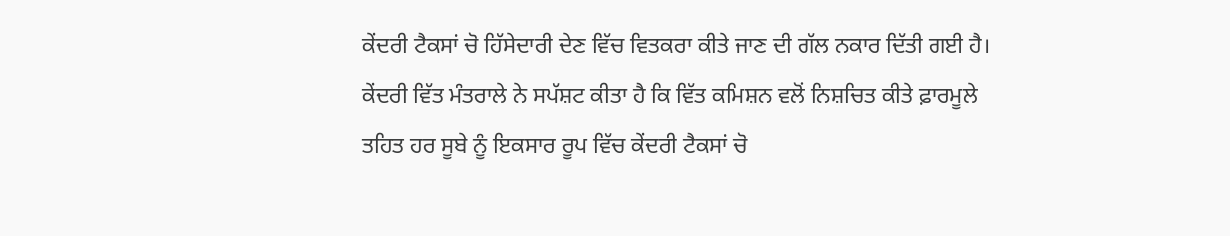ਕੇਂਦਰੀ ਟੈਕਸਾਂ ਚੋ ਹਿੱਸੇਦਾਰੀ ਦੇਣ ਵਿੱਚ ਵਿਤਕਰਾ ਕੀਤੇ ਜਾਣ ਦੀ ਗੱਲ ਨਕਾਰ ਦਿੱਤੀ ਗਈ ਹੈ। ਕੇਂਦਰੀ ਵਿੱਤ ਮੰਤਰਾਲੇ ਨੇ ਸਪੱਸ਼ਟ ਕੀਤਾ ਹੈ ਕਿ ਵਿੱਤ ਕਮਿਸ਼ਨ ਵਲੋਂ ਨਿਸ਼ਚਿਤ ਕੀਤੇ ਫ਼ਾਰਮੂਲੇ ਤਹਿਤ ਹਰ ਸੂਬੇ ਨੂੰ ਇਕਸਾਰ ਰੂਪ ਵਿੱਚ ਕੇਂਦਰੀ ਟੈਕਸਾਂ ਚੋ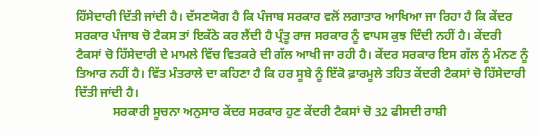ਹਿੱਸੇਦਾਰੀ ਦਿੱਤੀ ਜਾਂਦੀ ਹੈ। ਦੱਸਣਯੋਗ ਹੈ ਕਿ ਪੰਜਾਬ ਸਰਕਾਰ ਵਲੋਂ ਲਗਾਤਾਰ ਆਖਿਆ ਜਾ ਰਿਹਾ ਹੈ ਕਿ ਕੇਂਦਰ ਸਰਕਾਰ ਪੰਜਾਬ ਚੋ ਟੈਕਸ ਤਾਂ ਇਕੱਠੇ ਕਰ ਲੈਂਦੀ ਹੈ ਪ੍ਰੰਤੂ ਰਾਜ ਸਰਕਾਰ ਨੂੰ ਵਾਪਸ ਕੁਝ ਦਿੰਦੀ ਨਹੀਂ ਹੈ। ਕੇਂਦਰੀ ਟੈਕਸਾਂ ਚੋ ਹਿੱਸੇਦਾਰੀ ਦੇ ਮਾਮਲੇ ਵਿੱਚ ਵਿਤਕਰੇ ਦੀ ਗੱਲ ਆਖੀ ਜਾ ਰਹੀ ਹੈ। ਕੇਂਦਰ ਸਰਕਾਰ ਇਸ ਗੱਲ ਨੂੰ ਮੰਨਣ ਨੂੰ ਤਿਆਰ ਨਹੀਂ ਹੈ। ਵਿੱਤ ਮੰਤਰਾਲੇ ਦਾ ਕਹਿਣਾ ਹੈ ਕਿ ਹਰ ਸੂਬੇ ਨੂੰ ਇੱਕੋ ਫ਼ਾਰਮੂਲੇ ਤਹਿਤ ਕੇਂਦਰੀ ਟੈਕਸਾਂ ਚੋ ਹਿੱਸੇਦਾਰੀ ਦਿੱਤੀ ਜਾਂਦੀ ਹੈ।
            ਸਰਕਾਰੀ ਸੂਚਨਾ ਅਨੁਸਾਰ ਕੇਂਦਰ ਸਰਕਾਰ ਹੁਣ ਕੇਂਦਰੀ ਟੈਕਸਾਂ ਚੋ 32 ਫੀਸਦੀ ਰਾਸ਼ੀ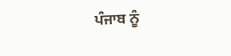ਪੰਜਾਬ ਨੂੰ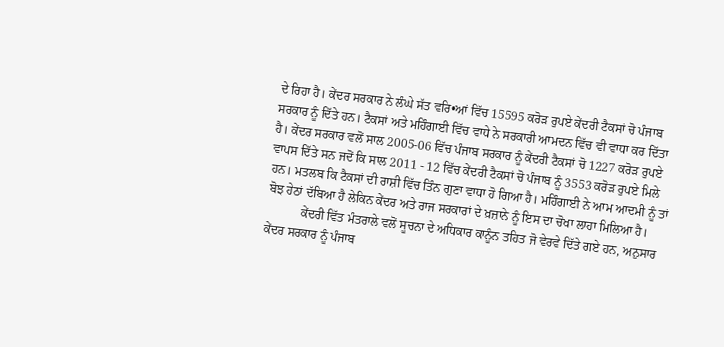ਦੇ ਰਿਹਾ ਹੈ। ਕੇਂਦਰ ਸਰਕਾਰ ਨੇ ਲੰਘੇ ਸੱਤ ਵਰਿ•ਆਂ ਵਿੱਚ 15595 ਕਰੋੜ ਰੁਪਏ ਕੇਂਦਰੀ ਟੈਕਸਾਂ ਚੋ ਪੰਜਾਬ ਸਰਕਾਰ ਨੂੰ ਦਿੱਤੇ ਹਨ। ਟੈਕਸਾਂ ਅਤੇ ਮਹਿੰਗਾਈ ਵਿੱਚ ਵਾਧੇ ਨੇ ਸਰਕਾਰੀ ਆਮਦਨ ਵਿੱਚ ਵੀ ਵਾਧਾ ਕਰ ਦਿੱਤਾ ਹੈ। ਕੇਂਦਰ ਸਰਕਾਰ ਵਲੋਂ ਸਾਲ 2005-06 ਵਿੱਚ ਪੰਜਾਬ ਸਰਕਾਰ ਨੂੰ ਕੇਂਦਰੀ ਟੈਕਸਾਂ ਚੋ 1227 ਕਰੋੜ ਰੁਪਏ ਵਾਪਸ ਦਿੱਤੇ ਸਨ ਜਦੋਂ ਕਿ ਸਾਲ 2011 - 12 ਵਿੱਚ ਕੇਂਦਰੀ ਟੈਕਸਾਂ ਚੋ ਪੰਜਾਬ ਨੂੰ 3553 ਕਰੋੜ ਰੁਪਏ ਮਿਲੇ ਹਨ। ਮਤਲਬ ਕਿ ਟੈਕਸਾਂ ਦੀ ਰਾਸ਼ੀ ਵਿੱਚ ਤਿੰਨ ਗੁਣਾ ਵਾਧਾ ਹੋ ਗਿਆ ਹੈ। ਮਹਿੰਗਾਈ ਨੇ ਆਮ ਆਦਮੀ ਨੂੰ ਤਾਂ ਬੋਝ ਹੇਠਾਂ ਦੱਬਿਆ ਹੈ ਲੇਕਿਨ ਕੇਂਦਰ ਅਤੇ ਰਾਜ ਸਰਕਾਰਾਂ ਦੇ ਖ਼ਜ਼ਾਨੇ ਨੂੰ ਇਸ ਦਾ ਚੋਖਾ ਲਾਹਾ ਮਿਲਿਆ ਹੈ।
           ਕੇਂਦਰੀ ਵਿੱਤ ਮੰਤਰਾਲੇ ਵਲੋਂ ਸੂਚਨਾ ਦੇ ਅਧਿਕਾਰ ਕਾਨੂੰਨ ਤਹਿਤ ਜੋ ਵੇਰਵੇ ਦਿੱਤੇ ਗਏ ਹਨ, ਅਨੁਸਾਰ ਕੇਂਦਰ ਸਰਕਾਰ ਨੂੰ ਪੰਜਾਬ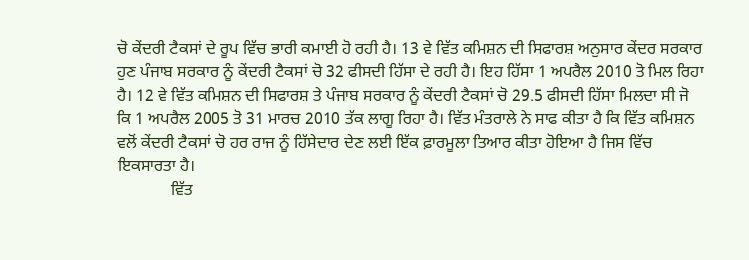ਚੋ ਕੇਂਦਰੀ ਟੈਕਸਾਂ ਦੇ ਰੂਪ ਵਿੱਚ ਭਾਰੀ ਕਮਾਈ ਹੋ ਰਹੀ ਹੈ। 13 ਵੇ ਵਿੱਤ ਕਮਿਸ਼ਨ ਦੀ ਸਿਫਾਰਸ਼ ਅਨੁਸਾਰ ਕੇਂਦਰ ਸਰਕਾਰ ਹੁਣ ਪੰਜਾਬ ਸਰਕਾਰ ਨੂੰ ਕੇਂਦਰੀ ਟੈਕਸਾਂ ਚੋ 32 ਫੀਸਦੀ ਹਿੱਸਾ ਦੇ ਰਹੀ ਹੈ। ਇਹ ਹਿੱਸਾ 1 ਅਪਰੈਲ 2010 ਤੋ ਮਿਲ ਰਿਹਾ ਹੈ। 12 ਵੇ ਵਿੱਤ ਕਮਿਸ਼ਨ ਦੀ ਸਿਫਾਰਸ਼ ਤੇ ਪੰਜਾਬ ਸਰਕਾਰ ਨੂੰ ਕੇਂਦਰੀ ਟੈਕਸਾਂ ਚੋ 29.5 ਫੀਸਦੀ ਹਿੱਸਾ ਮਿਲਦਾ ਸੀ ਜੋ ਕਿ 1 ਅਪਰੈਲ 2005 ਤੋ 31 ਮਾਰਚ 2010 ਤੱਕ ਲਾਗੂ ਰਿਹਾ ਹੈ। ਵਿੱਤ ਮੰਤਰਾਲੇ ਨੇ ਸਾਫ ਕੀਤਾ ਹੈ ਕਿ ਵਿੱਤ ਕਮਿਸ਼ਨ ਵਲੋਂ ਕੇਂਦਰੀ ਟੈਕਸਾਂ ਚੋ ਹਰ ਰਾਜ ਨੂੰ ਹਿੱਸੇਦਾਰ ਦੇਣ ਲਈ ਇੱਕ ਫ਼ਾਰਮੂਲਾ ਤਿਆਰ ਕੀਤਾ ਹੋਇਆ ਹੈ ਜਿਸ ਵਿੱਚ ਇਕਸਾਰਤਾ ਹੈ।
             ਵਿੱਤ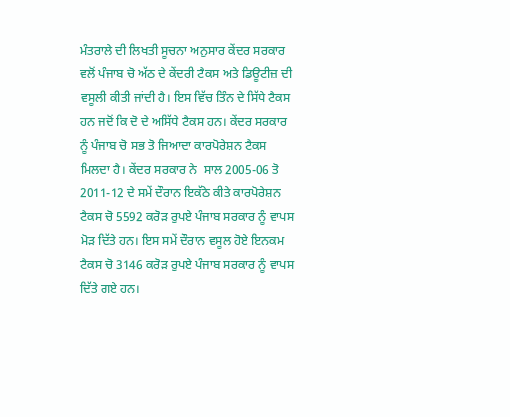ਮੰਤਰਾਲੇ ਦੀ ਲਿਖਤੀ ਸੂਚਨਾ ਅਨੁਸਾਰ ਕੇਂਦਰ ਸਰਕਾਰ ਵਲੋਂ ਪੰਜਾਬ ਚੋ ਅੱਠ ਦੇ ਕੇਂਦਰੀ ਟੈਕਸ ਅਤੇ ਡਿਊਟੀਜ਼ ਦੀ ਵਸੂਲੀ ਕੀਤੀ ਜਾਂਦੀ ਹੈ। ਇਸ ਵਿੱਚ ਤਿੰਨ ਦੇ ਸਿੱਧੇ ਟੈਕਸ ਹਨ ਜਦੋਂ ਕਿ ਦੋ ਦੇ ਅਸਿੱਧੇ ਟੈਕਸ ਹਨ। ਕੇਂਦਰ ਸਰਕਾਰ ਨੂੰ ਪੰਜਾਬ ਚੋ ਸਭ ਤੋ ਜਿਆਦਾ ਕਾਰਪੋਰੇਸ਼ਨ ਟੈਕਸ ਮਿਲਦਾ ਹੈ। ਕੇਂਦਰ ਸਰਕਾਰ ਨੇ  ਸਾਲ 2005-06 ਤੋ 2011-12 ਦੇ ਸਮੇਂ ਦੌਰਾਨ ਇਕੱਠੇ ਕੀਤੇ ਕਾਰਪੋਰੇਸ਼ਨ ਟੈਕਸ ਚੋ 5592 ਕਰੋੜ ਰੁਪਏ ਪੰਜਾਬ ਸਰਕਾਰ ਨੂੰ ਵਾਪਸ ਮੋੜ ਦਿੱਤੇ ਹਨ। ਇਸ ਸਮੇਂ ਦੌਰਾਨ ਵਸੂਲ ਹੋਏ ਇਨਕਮ ਟੈਕਸ ਚੋ 3146 ਕਰੋੜ ਰੁਪਏ ਪੰਜਾਬ ਸਰਕਾਰ ਨੂੰ ਵਾਪਸ ਦਿੱਤੇ ਗਏ ਹਨ।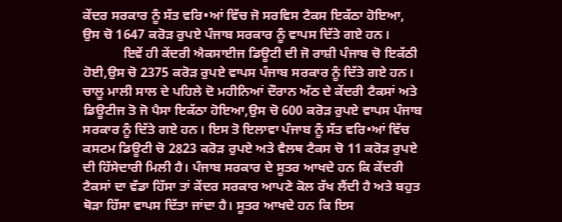ਕੇਂਦਰ ਸਰਕਾਰ ਨੂੰ ਸੱਤ ਵਰਿ•ਆਂ ਵਿੱਚ ਜੋ ਸਰਵਿਸ ਟੈਕਸ ਇਕੱਠਾ ਹੋਇਆ, ਉਸ ਚੋ 1647 ਕਰੋੜ ਰੁਪਏ ਪੰਜਾਬ ਸਰਕਾਰ ਨੂੰ ਵਾਪਸ ਦਿੱਤੇ ਗਏ ਹਨ।
            ਇਵੇਂ ਹੀ ਕੇਂਦਰੀ ਐਕਸਾਈਜ ਡਿਊਟੀ ਦੀ ਜੋ ਰਾਸ਼ੀ ਪੰਜਾਬ ਚੋ ਇਕੱਠੀ ਹੋਈ,ਉਸ ਚੋ 2375 ਕਰੋੜ ਰੁਪਏ ਵਾਪਸ ਪੰਜਾਬ ਸਰਕਾਰ ਨੂੰ ਦਿੱਤੇ ਗਏ ਹਨ। ਚਾਲੂ ਮਾਲੀ ਸਾਲ ਦੇ ਪਹਿਲੇ ਦੋ ਮਹੀਨਿਆਂ ਦੌਰਾਨ ਅੱਠ ਦੇ ਕੇਂਦਰੀ ਟੈਕਸਾਂ ਅਤੇ ਡਿਊਟੀਜ ਤੋ ਜੋ ਪੈਸਾ ਇਕੱਠਾ ਹੋਇਆ,ਉਸ ਚੋ 600 ਕਰੋੜ ਰੁਪਏ ਵਾਪਸ ਪੰਜਾਬ ਸਰਕਾਰ ਨੂੰ ਦਿੱਤੇ ਗਏ ਹਨ। ਇਸ ਤੋ ਇਲਾਵਾ ਪੰਜਾਬ ਨੂੰ ਸੱਤ ਵਰਿ•ਆਂ ਵਿੱਚ ਕਸਟਮ ਡਿਊਟੀ ਚੋ 2823 ਕਰੋੜ ਰੁਪਏ ਅਤੇ ਵੈਲਥ ਟੈਕਸ ਚੋ 11 ਕਰੋੜ ਰੁਪਏ ਦੀ ਹਿੱਸੇਦਾਰੀ ਮਿਲੀ ਹੈ। ਪੰਜਾਬ ਸਰਕਾਰ ਦੇ ਸੂਤਰ ਆਖਦੇ ਹਨ ਕਿ ਕੇਂਦਰੀ ਟੈਕਸਾਂ ਦਾ ਵੱਡਾ ਹਿੱਸਾ ਤਾਂ ਕੇਂਦਰ ਸਰਕਾਰ ਆਪਣੇ ਕੋਲ ਰੱਖ ਲੈਂਦੀ ਹੈ ਅਤੇ ਬਹੁਤ ਥੋੜਾ ਹਿੱਸਾ ਵਾਪਸ ਦਿੱਤਾ ਜਾਂਦਾ ਹੈ। ਸੂਤਰ ਆਖਦੇ ਹਨ ਕਿ ਇਸ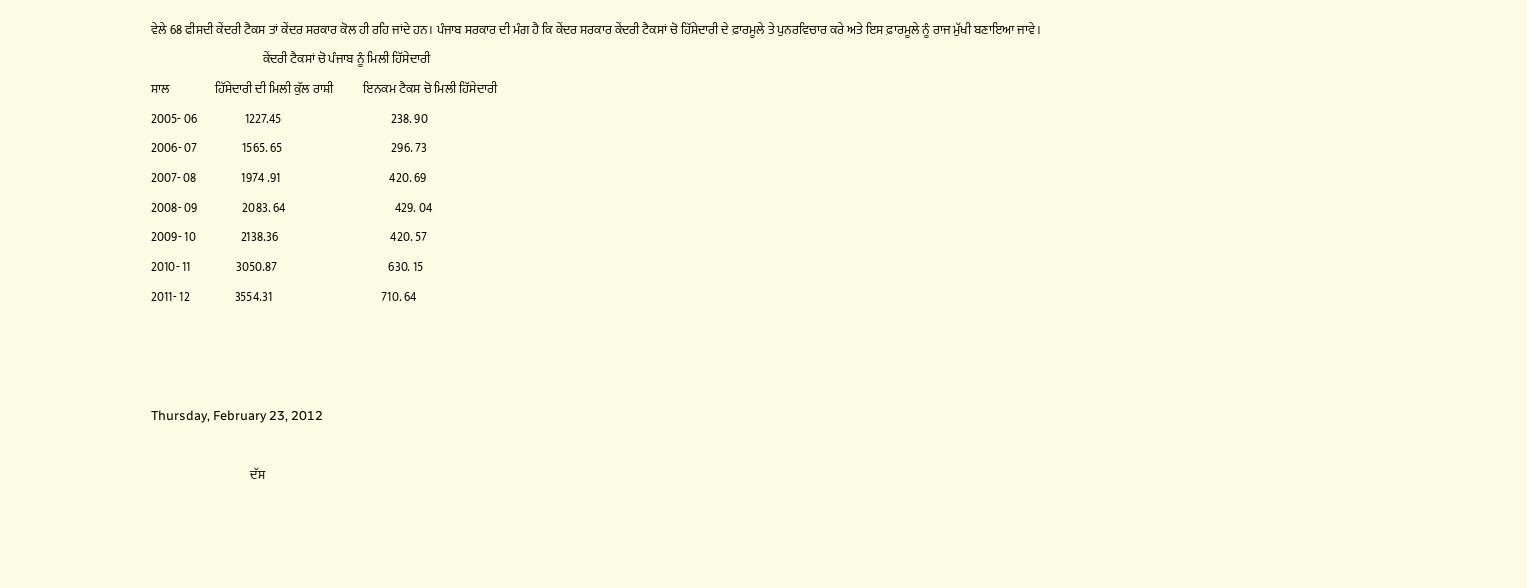ਵੇਲੇ 68 ਫੀਸਦੀ ਕੇਂਦਰੀ ਟੈਕਸ ਤਾਂ ਕੇਂਦਰ ਸਰਕਾਰ ਕੋਲ ਹੀ ਰਹਿ ਜਾਂਦੇ ਹਨ। ਪੰਜਾਬ ਸਰਕਾਰ ਦੀ ਮੰਗ ਹੈ ਕਿ ਕੇਂਦਰ ਸਰਕਾਰ ਕੇਂਦਰੀ ਟੈਕਸਾਂ ਚੋ ਹਿੱਸੇਦਾਰੀ ਦੇ ਫ਼ਾਰਮੂਲੇ ਤੇ ਪੁਨਰਵਿਚਾਰ ਕਰੇ ਅਤੇ ਇਸ ਫ਼ਾਰਮੂਲੇ ਨੂੰ ਰਾਜ ਮੁੱਖੀ ਬਣਾਇਆ ਜਾਵੇ।
                                             ਕੇਂਦਰੀ ਟੈਕਸਾਂ ਚੋ ਪੰਜਾਬ ਨੂੰ ਮਿਲੀ ਹਿੱਸੇਦਾਰੀ
ਸਾਲ                  ਹਿੱਸੇਦਾਰੀ ਦੀ ਮਿਲੀ ਕੁੱਲ ਰਾਸ਼ੀ            ਇਨਕਮ ਟੈਕਸ ਚੋ ਮਿਲੀ ਹਿੱਸੇਦਾਰੀ
2005- 06                   1227.45                                            238. 90
2006- 07                  1565. 65                                            296. 73
2007- 08                  1974 .91                                            420. 69
2008- 09                  2083. 64                                            429. 04
2009- 10                  2138.36                                             420. 57
2010- 11                  3050.87                                             630. 15
2011- 12                  3554.31                                            710. 64



Thursday, February 23, 2012

                                        ਦੱਸ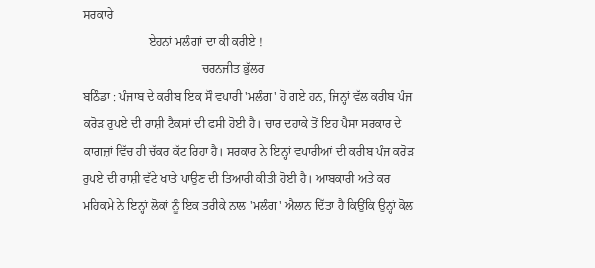ਸਰਕਾਰੇ
                     ਏਹਨਾਂ ਮਲੰਗਾਂ ਦਾ ਕੀ ਕਰੀਏ !
                                      ਚਰਨਜੀਤ ਭੁੱਲਰ
ਬਠਿੰਡਾ : ਪੰਜਾਬ ਦੇ ਕਰੀਬ ਇਕ ਸੌ ਵਪਾਰੀ 'ਮਲੰਗ' ਹੋ ਗਏ ਹਨ, ਜਿਨ੍ਹਾਂ ਵੱਲ ਕਰੀਬ ਪੰਜ ਕਰੋੜ ਰੁਪਏ ਦੀ ਰਾਸ਼ੀ ਟੈਕਸਾਂ ਦੀ ਫਸੀ ਹੋਈ ਹੈ। ਚਾਰ ਦਹਾਕੇ ਤੋਂ ਇਹ ਪੈਸਾ ਸਰਕਾਰ ਦੇ ਕਾਗਜ਼ਾਂ ਵਿੱਚ ਹੀ ਚੱਕਰ ਕੱਟ ਰਿਹਾ ਹੈ। ਸਰਕਾਰ ਨੇ ਇਨ੍ਹਾਂ ਵਪਾਰੀਆਂ ਦੀ ਕਰੀਬ ਪੰਜ ਕਰੋੜ ਰੁਪਏ ਦੀ ਰਾਸ਼ੀ ਵੱਟੇ ਖਾਤੇ ਪਾਉਣ ਦੀ ਤਿਆਰੀ ਕੀਤੀ ਹੋਈ ਹੈ। ਆਬਕਾਰੀ ਅਤੇ ਕਰ ਮਹਿਕਮੇ ਨੇ ਇਨ੍ਹਾਂ ਲੋਕਾਂ ਨੂੰ ਇਕ ਤਰੀਕੇ ਨਾਲ 'ਮਲੰਗ' ਐਲਾਨ ਦਿੱਤਾ ਹੈ ਕਿਉਂਕਿ ਉਨ੍ਹਾਂ ਕੋਲ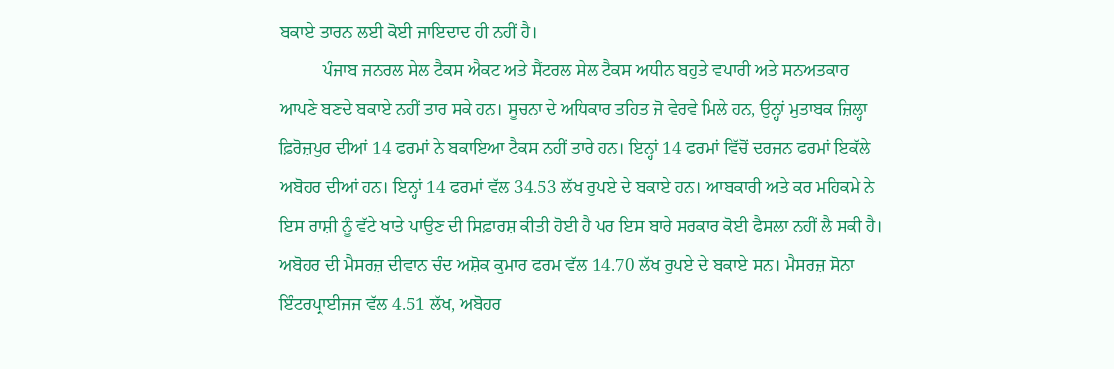ਬਕਾਏ ਤਾਰਨ ਲਈ ਕੋਈ ਜਾਇਦਾਦ ਹੀ ਨਹੀਂ ਹੈ।
          ਪੰਜਾਬ ਜਨਰਲ ਸੇਲ ਟੈਕਸ ਐਕਟ ਅਤੇ ਸੈਂਟਰਲ ਸੇਲ ਟੈਕਸ ਅਧੀਨ ਬਹੁਤੇ ਵਪਾਰੀ ਅਤੇ ਸਨਅਤਕਾਰ ਆਪਣੇ ਬਣਦੇ ਬਕਾਏ ਨਹੀਂ ਤਾਰ ਸਕੇ ਹਨ। ਸੂਚਨਾ ਦੇ ਅਧਿਕਾਰ ਤਹਿਤ ਜੋ ਵੇਰਵੇ ਮਿਲੇ ਹਨ, ਉਨ੍ਹਾਂ ਮੁਤਾਬਕ ਜ਼ਿਲ੍ਹਾ ਫ਼ਿਰੋਜ਼ਪੁਰ ਦੀਆਂ 14 ਫਰਮਾਂ ਨੇ ਬਕਾਇਆ ਟੈਕਸ ਨਹੀਂ ਤਾਰੇ ਹਨ। ਇਨ੍ਹਾਂ 14 ਫਰਮਾਂ ਵਿੱਚੋਂ ਦਰਜਨ ਫਰਮਾਂ ਇਕੱਲੇ ਅਬੋਹਰ ਦੀਆਂ ਹਨ। ਇਨ੍ਹਾਂ 14 ਫਰਮਾਂ ਵੱਲ 34.53 ਲੱਖ ਰੁਪਏ ਦੇ ਬਕਾਏ ਹਨ। ਆਬਕਾਰੀ ਅਤੇ ਕਰ ਮਹਿਕਮੇ ਨੇ ਇਸ ਰਾਸ਼ੀ ਨੂੰ ਵੱਟੇ ਖਾਤੇ ਪਾਉਣ ਦੀ ਸਿਫ਼ਾਰਸ਼ ਕੀਤੀ ਹੋਈ ਹੈ ਪਰ ਇਸ ਬਾਰੇ ਸਰਕਾਰ ਕੋਈ ਫੈਸਲਾ ਨਹੀਂ ਲੈ ਸਕੀ ਹੈ। ਅਬੋਹਰ ਦੀ ਮੈਸਰਜ਼ ਦੀਵਾਨ ਚੰਦ ਅਸ਼ੋਕ ਕੁਮਾਰ ਫਰਮ ਵੱਲ 14.70 ਲੱਖ ਰੁਪਏ ਦੇ ਬਕਾਏ ਸਨ। ਮੈਸਰਜ਼ ਸੋਨਾ ਇੰਟਰਪ੍ਰਾਈਜਜ ਵੱਲ 4.51 ਲੱਖ, ਅਬੋਹਰ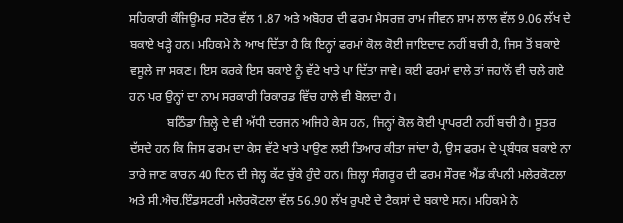ਸਹਿਕਾਰੀ ਕੰਜਿਊਮਰ ਸਟੋਰ ਵੱਲ 1.87 ਅਤੇ ਅਬੋਹਰ ਦੀ ਫਰਮ ਮੈਸਰਜ਼ ਰਾਮ ਜੀਵਨ ਸ਼ਾਮ ਲਾਲ ਵੱਲ 9.06 ਲੱਖ ਦੇ ਬਕਾਏ ਖੜ੍ਹੇ ਹਨ। ਮਹਿਕਮੇ ਨੇ ਆਖ ਦਿੱਤਾ ਹੈ ਕਿ ਇਨ੍ਹਾਂ ਫਰਮਾਂ ਕੋਲ ਕੋਈ ਜਾਇਦਾਦ ਨਹੀਂ ਬਚੀ ਹੈ, ਜਿਸ ਤੋਂ ਬਕਾਏ ਵਸੂਲੇ ਜਾ ਸਕਣ। ਇਸ ਕਰਕੇ ਇਸ ਬਕਾਏ ਨੂੰ ਵੱਟੇ ਖਾਤੇ ਪਾ ਦਿੱਤਾ ਜਾਵੇ। ਕਈ ਫਰਮਾਂ ਵਾਲੇ ਤਾਂ ਜਹਾਨੋਂ ਵੀ ਚਲੇ ਗਏ ਹਨ ਪਰ ਉਨ੍ਹਾਂ ਦਾ ਨਾਮ ਸਰਕਾਰੀ ਰਿਕਾਰਡ ਵਿੱਚ ਹਾਲੇ ਵੀ ਬੋਲਦਾ ਹੈ।
            ਬਠਿੰਡਾ ਜ਼ਿਲ੍ਹੇ ਦੇ ਵੀ ਅੱਧੀ ਦਰਜਨ ਅਜਿਹੇ ਕੇਸ ਹਨ, ਜਿਨ੍ਹਾਂ ਕੋਲ ਕੋਈ ਪ੍ਰਾਪਰਟੀ ਨਹੀਂ ਬਚੀ ਹੈ। ਸੂਤਰ ਦੱਸਦੇ ਹਨ ਕਿ ਜਿਸ ਫਰਮ ਦਾ ਕੇਸ ਵੱਟੇ ਖਾਤੇ ਪਾਉਣ ਲਈ ਤਿਆਰ ਕੀਤਾ ਜਾਂਦਾ ਹੈ, ਉਸ ਫਰਮ ਦੇ ਪ੍ਰਬੰਧਕ ਬਕਾਏ ਨਾ ਤਾਰੇ ਜਾਣ ਕਾਰਨ 40 ਦਿਨ ਦੀ ਜੇਲ੍ਹ ਕੱਟ ਚੁੱਕੇ ਹੁੰਦੇ ਹਨ। ਜ਼ਿਲ੍ਹਾ ਸੰਗਰੂਰ ਦੀ ਫਰਮ ਸੌਰਵ ਐਂਡ ਕੰਪਨੀ ਮਲੇਰਕੋਟਲਾ ਅਤੇ ਸੀ.ਐਚ.ਇੰਡਸਟਰੀ ਮਲੇਰਕੋਟਲਾ ਵੱਲ 56.90 ਲੱਖ ਰੁਪਏ ਦੇ ਟੈਕਸਾਂ ਦੇ ਬਕਾਏ ਸਨ। ਮਹਿਕਮੇ ਨੇ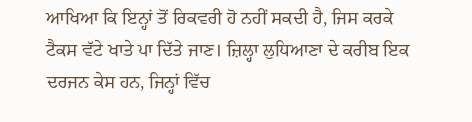ਆਖਿਆ ਕਿ ਇਨ੍ਹਾਂ ਤੋਂ ਰਿਕਵਰੀ ਹੋ ਨਹੀਂ ਸਕਦੀ ਹੈ, ਜਿਸ ਕਰਕੇ ਟੈਕਸ ਵੱਟੇ ਖਾਤੇ ਪਾ ਦਿੱਤੇ ਜਾਣ। ਜ਼ਿਲ੍ਹਾ ਲੁਧਿਆਣਾ ਦੇ ਕਰੀਬ ਇਕ ਦਰਜਨ ਕੇਸ ਹਨ, ਜਿਨ੍ਹਾਂ ਵਿੱਚ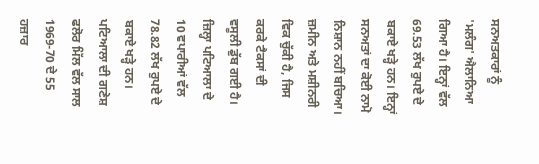ਸਨਅਤਕਾਰਾਂ ਨੂੰ 'ਮਲੰਗ' ਐਲਾਨਿਆ ਗਿਆ ਹੈ। ਇਨ੍ਹਾਂ ਵੱਲ 69.53 ਲੱਖ ਰੁਪਏ ਦੇ ਬਕਾਏ ਖੜ੍ਹੇ ਹਨ। ਇਨ੍ਹਾਂ ਸਨਅਤਾਂ ਦਾ ਕੋਈ ਨਾਮੋ ਨਿਸ਼ਾਨ ਨਹੀਂ ਬਚਿਆ। ਜ਼ਮੀਨ ਅਤੇ ਮਸ਼ੀਨਰੀ ਵਿਕ ਚੁੱਕੀ ਹੈ, ਜਿਸ ਕਰਕੇ ਟੈਕਸਾਂ ਦੀ ਵਸੂਲੀ ਡੁੱਬ ਗਈ ਹੈ। ਜ਼ਿਲ੍ਹਾ ਪਟਿਆਲਾ ਦੇ 10 ਵਪਾਰੀਆਂ ਵੱਲ 78.82 ਲੱਖ ਰੁਪਏ ਦੇ ਬਕਾਏ ਖੜ੍ਹੇ ਹਨ। ਪਟਿਆਲਾ ਦੀ ਗਣੇਸ਼ ਫਲੋਰ ਮਿੱਲ ਵੱਲ ਸਾਲ 1969-70 ਦੇ 55 ਹਜ਼ਾਰ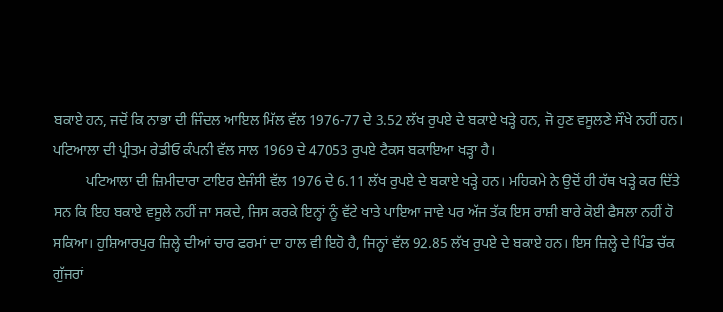ਬਕਾਏ ਹਨ, ਜਦੋਂ ਕਿ ਨਾਭਾ ਦੀ ਜਿੰਦਲ ਆਇਲ ਮਿੱਲ ਵੱਲ 1976-77 ਦੇ 3.52 ਲੱਖ ਰੁਪਏ ਦੇ ਬਕਾਏ ਖੜ੍ਹੇ ਹਨ, ਜੋ ਹੁਣ ਵਸੂਲਣੇ ਸੌਖੇ ਨਹੀਂ ਹਨ। ਪਟਿਆਲਾ ਦੀ ਪ੍ਰੀਤਮ ਰੇਡੀਓ ਕੰਪਨੀ ਵੱਲ ਸਾਲ 1969 ਦੇ 47053 ਰੁਪਏ ਟੈਕਸ ਬਕਾਇਆ ਖੜ੍ਹਾ ਹੈ।
         ਪਟਿਆਲਾ ਦੀ ਜ਼ਿਮੀਦਾਰਾ ਟਾਇਰ ਏਜੰਸੀ ਵੱਲ 1976 ਦੇ 6.11 ਲੱਖ ਰੁਪਏ ਦੇ ਬਕਾਏ ਖੜ੍ਹੇ ਹਨ। ਮਹਿਕਮੇ ਨੇ ਉਦੋਂ ਹੀ ਹੱਥ ਖੜ੍ਹੇ ਕਰ ਦਿੱਤੇ ਸਨ ਕਿ ਇਹ ਬਕਾਏ ਵਸੂਲੇ ਨਹੀਂ ਜਾ ਸਕਦੇ, ਜਿਸ ਕਰਕੇ ਇਨ੍ਹਾਂ ਨੂੰ ਵੱਟੇ ਖਾਤੇ ਪਾਇਆ ਜਾਵੇ ਪਰ ਅੱਜ ਤੱਕ ਇਸ ਰਾਸ਼ੀ ਬਾਰੇ ਕੋਈ ਫੈਸਲਾ ਨਹੀਂ ਹੋ ਸਕਿਆ। ਹੁਸ਼ਿਆਰਪੁਰ ਜ਼ਿਲ੍ਹੇ ਦੀਆਂ ਚਾਰ ਫਰਮਾਂ ਦਾ ਹਾਲ ਵੀ ਇਹੋ ਹੈ, ਜਿਨ੍ਹਾਂ ਵੱਲ 92.85 ਲੱਖ ਰੁਪਏ ਦੇ ਬਕਾਏ ਹਨ। ਇਸ ਜ਼ਿਲ੍ਹੇ ਦੇ ਪਿੰਡ ਚੱਕ ਗੁੱਜਰਾਂ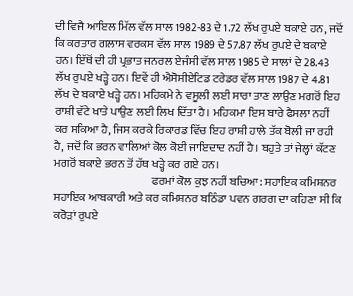ਦੀ ਵਿਜੈ ਆਇਲ ਮਿੱਲ ਵੱਲ ਸਾਲ 1982-83 ਦੇ 1.72 ਲੱਖ ਰੁਪਏ ਬਕਾਏ ਹਨ, ਜਦੋਂ ਕਿ ਕਰਤਾਰ ਗਲਾਸ ਵਰਕਸ ਵੱਲ ਸਾਲ 1989 ਦੇ 57.87 ਲੱਖ ਰੁਪਏ ਦੇ ਬਕਾਏ ਹਨ। ਇੱਥੋਂ ਦੀ ਹੀ ਪ੍ਰਭਾਤ ਜਨਰਲ ਏਜੰਸੀ ਵੱਲ ਸਾਲ 1985 ਦੇ ਸਾਲਾਂ ਦੇ 28.43 ਲੱਖ ਰੁਪਏ ਖੜ੍ਹੇ ਹਨ। ਇਵੇਂ ਹੀ ਐਸੋਸੀਏਟਿਡ ਟਰੇਡਰ ਵੱਲ ਸਾਲ 1987 ਦੇ 4.81 ਲੱਖ ਦੇ ਬਕਾਏ ਖੜ੍ਹੇ ਹਨ। ਮਹਿਕਮੇ ਨੇ ਵਸੂਲੀ ਲਈ ਸਾਰਾ ਤਾਣ ਲਾਉਣ ਮਗਰੋਂ ਇਹ ਰਾਸ਼ੀ ਵੱਟੇ ਖਾਤੇ ਪਾਉਣ ਲਈ ਲਿਖ ਦਿੱਤਾ ਹੈ। ਮਹਿਕਮਾ ਇਸ ਬਾਰੇ ਫੈਸਲਾ ਨਹੀਂ ਕਰ ਸਕਿਆ ਹੈ, ਜਿਸ ਕਰਕੇ ਰਿਕਾਰਡ ਵਿੱਚ ਇਹ ਰਾਸ਼ੀ ਹਾਲੇ ਤੱਕ ਬੋਲੀ ਜਾ ਰਹੀ ਹੈ, ਜਦੋਂ ਕਿ ਭਰਨ ਵਾਲਿਆਂ ਕੋਲ ਕੋਈ ਜਾਇਦਾਦ ਨਹੀਂ ਹੈ। ਬਹੁਤੇ ਤਾਂ ਜੇਲ੍ਹਾਂ ਕੱਟਣ ਮਗਰੋਂ ਬਕਾਏ ਭਰਨ ਤੋਂ ਹੱਥ ਖੜ੍ਹੇ ਕਰ ਗਏ ਹਨ।
                                           ਫਰਮਾਂ ਕੋਲ ਕੁਝ ਨਹੀਂ ਬਚਿਆ: ਸਹਾਇਕ ਕਮਿਸ਼ਨਰ
ਸਹਾਇਕ ਆਬਕਾਰੀ ਅਤੇ ਕਰ ਕਮਿਸ਼ਨਰ ਬਠਿੰਡਾ ਪਵਨ ਗਰਗ ਦਾ ਕਹਿਣਾ ਸੀ ਕਿ ਕਰੋੜਾਂ ਰੁਪਏ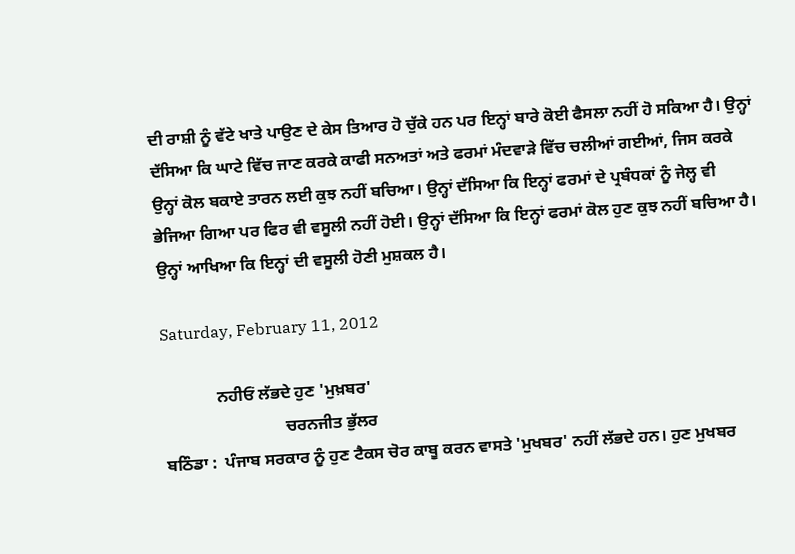ਦੀ ਰਾਸ਼ੀ ਨੂੰ ਵੱਟੇ ਖਾਤੇ ਪਾਉਣ ਦੇ ਕੇਸ ਤਿਆਰ ਹੋ ਚੁੱਕੇ ਹਨ ਪਰ ਇਨ੍ਹਾਂ ਬਾਰੇ ਕੋਈ ਫੈਸਲਾ ਨਹੀਂ ਹੋ ਸਕਿਆ ਹੈ। ਉਨ੍ਹਾਂ ਦੱਸਿਆ ਕਿ ਘਾਟੇ ਵਿੱਚ ਜਾਣ ਕਰਕੇ ਕਾਫੀ ਸਨਅਤਾਂ ਅਤੇ ਫਰਮਾਂ ਮੰਦਵਾੜੇ ਵਿੱਚ ਚਲੀਆਂ ਗਈਆਂ, ਜਿਸ ਕਰਕੇ ਉਨ੍ਹਾਂ ਕੋਲ ਬਕਾਏ ਤਾਰਨ ਲਈ ਕੁਝ ਨਹੀਂ ਬਚਿਆ। ਉਨ੍ਹਾਂ ਦੱਸਿਆ ਕਿ ਇਨ੍ਹਾਂ ਫਰਮਾਂ ਦੇ ਪ੍ਰਬੰਧਕਾਂ ਨੂੰ ਜੇਲ੍ਹ ਵੀ ਭੇਜਿਆ ਗਿਆ ਪਰ ਫਿਰ ਵੀ ਵਸੂਲੀ ਨਹੀਂ ਹੋਈ। ਉਨ੍ਹਾਂ ਦੱਸਿਆ ਕਿ ਇਨ੍ਹਾਂ ਫਰਮਾਂ ਕੋਲ ਹੁਣ ਕੁਝ ਨਹੀਂ ਬਚਿਆ ਹੈ। ਉਨ੍ਹਾਂ ਆਖਿਆ ਕਿ ਇਨ੍ਹਾਂ ਦੀ ਵਸੂਲੀ ਹੋਣੀ ਮੁਸ਼ਕਲ ਹੈ।

Saturday, February 11, 2012

             ਨਹੀਓਂ ਲੱਭਦੇ ਹੁਣ 'ਮੁਖ਼ਬਰ'
                             ਚਰਨਜੀਤ ਭੁੱਲਰ
ਬਠਿੰਡਾ :  ਪੰਜਾਬ ਸਰਕਾਰ ਨੂੰ ਹੁਣ ਟੈਕਸ ਚੋਰ ਕਾਬੂ ਕਰਨ ਵਾਸਤੇ 'ਮੁਖਬਰ' ਨਹੀਂ ਲੱਭਦੇ ਹਨ। ਹੁਣ ਮੁਖਬਰ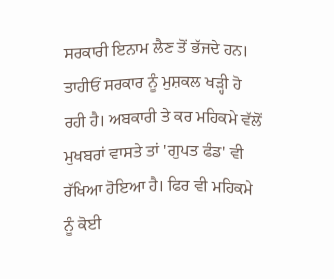ਸਰਕਾਰੀ ਇਨਾਮ ਲੈਣ ਤੋਂ ਭੱਜਦੇ ਹਨ। ਤਾਹੀਓਂ ਸਰਕਾਰ ਨੂੰ ਮੁਸ਼ਕਲ ਖੜ੍ਹੀ ਹੋ ਰਹੀ ਹੈ। ਅਬਕਾਰੀ ਤੇ ਕਰ ਮਹਿਕਮੇ ਵੱਲੋਂ ਮੁਖਬਰਾਂ ਵਾਸਤੇ ਤਾਂ 'ਗੁਪਤ ਫੰਡ' ਵੀ ਰੱਖਿਆ ਹੋਇਆ ਹੈ। ਫਿਰ ਵੀ ਮਹਿਕਮੇ ਨੂੰ ਕੋਈ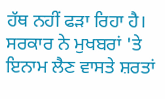ਹੱਥ ਨਹੀਂ ਫੜਾ ਰਿਹਾ ਹੈ। ਸਰਕਾਰ ਨੇ ਮੁਖਬਰਾਂ 'ਤੇ ਇਨਾਮ ਲੈਣ ਵਾਸਤੇ ਸ਼ਰਤਾਂ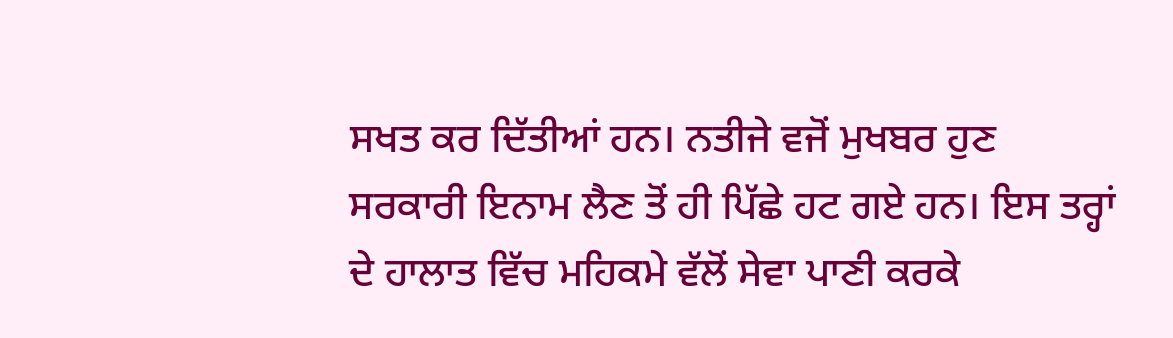ਸਖਤ ਕਰ ਦਿੱਤੀਆਂ ਹਨ। ਨਤੀਜੇ ਵਜੋਂ ਮੁਖਬਰ ਹੁਣ ਸਰਕਾਰੀ ਇਨਾਮ ਲੈਣ ਤੋਂ ਹੀ ਪਿੱਛੇ ਹਟ ਗਏ ਹਨ। ਇਸ ਤਰ੍ਹਾਂ ਦੇ ਹਾਲਾਤ ਵਿੱਚ ਮਹਿਕਮੇ ਵੱਲੋਂ ਸੇਵਾ ਪਾਣੀ ਕਰਕੇ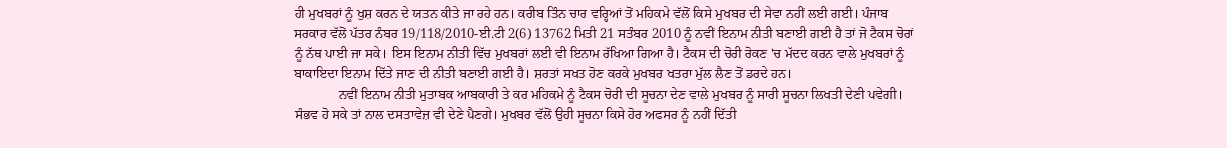ਹੀ ਮੁਖਬਰਾਂ ਨੂੰ ਖੁਸ਼ ਕਰਨ ਦੇ ਯਤਨ ਕੀਤੇ ਜਾ ਰਹੇ ਹਨ। ਕਰੀਬ ਤਿੰਨ ਚਾਰ ਵਰ੍ਹਿਆਂ ਤੋਂ ਮਹਿਕਮੇ ਵੱਲੋਂ ਕਿਸੇ ਮੁਖਬਰ ਦੀ ਸੇਵਾ ਨਹੀਂ ਲਈ ਗਈ। ਪੰਜਾਬ ਸਰਕਾਰ ਵੱਲੋਂ ਪੱਤਰ ਨੰਬਰ 19/118/2010-ਈ.ਟੀ 2(6) 13762 ਮਿਤੀ 21 ਸਤੰਬਰ 2010 ਨੂੰ ਨਵੀਂ ਇਨਾਮ ਨੀਤੀ ਬਣਾਈ ਗਈ ਹੈ ਤਾਂ ਜੋ ਟੈਕਸ ਚੋਰਾਂ ਨੂੰ ਨੱਥ ਪਾਈ ਜਾ ਸਕੇ। ਇਸ ਇਨਾਮ ਨੀਤੀ ਵਿੱਚ ਮੁਖਬਰਾਂ ਲਈ ਵੀ ਇਨਾਮ ਰੱਖਿਆ ਗਿਆ ਹੈ। ਟੈਕਸ ਦੀ ਚੋਰੀ ਰੋਕਣ 'ਚ ਮੱਦਦ ਕਰਨ ਵਾਲੇ ਮੁਖਬਰਾਂ ਨੂੰ ਬਾਕਾਇਦਾ ਇਨਾਮ ਦਿੱਤੇ ਜਾਣ ਦੀ ਨੀਤੀ ਬਣਾਈ ਗਈ ਹੈ। ਸ਼ਰਤਾਂ ਸਖਤ ਹੋਣ ਕਰਕੇ ਮੁਖਬਰ ਖਤਰਾ ਮੁੱਲ ਲੈਣ ਤੋਂ ਡਰਦੇ ਹਨ।
             ਨਵੀਂ ਇਨਾਮ ਨੀਤੀ ਮੁਤਾਬਕ ਆਬਕਾਰੀ ਤੇ ਕਰ ਮਹਿਕਮੇ ਨੂੰ ਟੈਕਸ ਚੋਰੀ ਦੀ ਸੂਚਨਾ ਦੇਣ ਵਾਲੇ ਮੁਖਬਰ ਨੂੰ ਸਾਰੀ ਸੂਚਨਾ ਲਿਖਤੀ ਦੇਣੀ ਪਵੇਗੀ। ਸੰਭਵ ਹੋ ਸਕੇ ਤਾਂ ਨਾਲ ਦਸਤਾਵੇਜ਼ ਵੀ ਦੇਣੇ ਪੈਣਗੇ। ਮੁਖਬਰ ਵੱਲੋਂ ਉਹੀ ਸੂਚਨਾ ਕਿਸੇ ਹੋਰ ਅਫਸਰ ਨੂੰ ਨਹੀਂ ਦਿੱਤੀ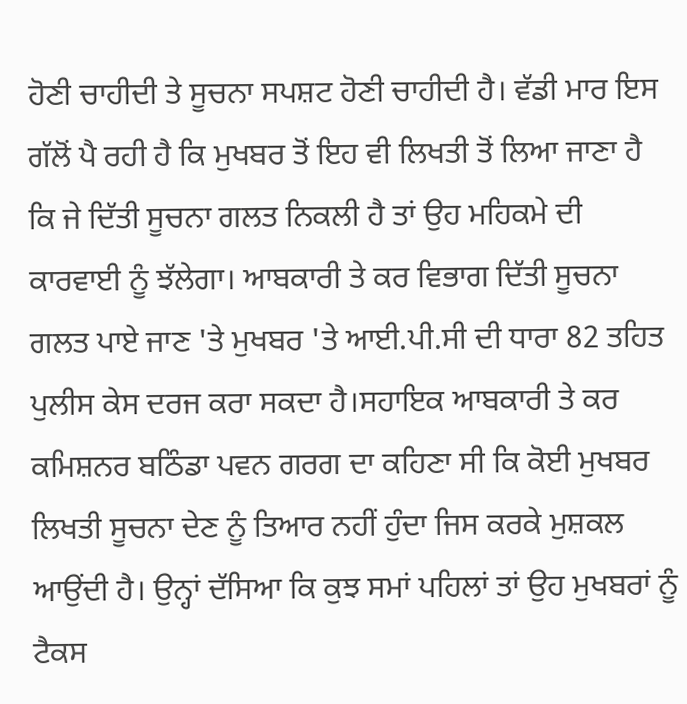ਹੋਣੀ ਚਾਹੀਦੀ ਤੇ ਸੂਚਨਾ ਸਪਸ਼ਟ ਹੋਣੀ ਚਾਹੀਦੀ ਹੈ। ਵੱਡੀ ਮਾਰ ਇਸ ਗੱਲੋਂ ਪੈ ਰਹੀ ਹੈ ਕਿ ਮੁਖਬਰ ਤੋਂ ਇਹ ਵੀ ਲਿਖਤੀ ਤੋਂ ਲਿਆ ਜਾਣਾ ਹੈ ਕਿ ਜੇ ਦਿੱਤੀ ਸੂਚਨਾ ਗਲਤ ਨਿਕਲੀ ਹੈ ਤਾਂ ਉਹ ਮਹਿਕਮੇ ਦੀ ਕਾਰਵਾਈ ਨੂੰ ਝੱਲੇਗਾ। ਆਬਕਾਰੀ ਤੇ ਕਰ ਵਿਭਾਗ ਦਿੱਤੀ ਸੂਚਨਾ ਗਲਤ ਪਾਏ ਜਾਣ 'ਤੇ ਮੁਖਬਰ 'ਤੇ ਆਈ.ਪੀ.ਸੀ ਦੀ ਧਾਰਾ 82 ਤਹਿਤ ਪੁਲੀਸ ਕੇਸ ਦਰਜ ਕਰਾ ਸਕਦਾ ਹੈ।ਸਹਾਇਕ ਆਬਕਾਰੀ ਤੇ ਕਰ ਕਮਿਸ਼ਨਰ ਬਠਿੰਡਾ ਪਵਨ ਗਰਗ ਦਾ ਕਹਿਣਾ ਸੀ ਕਿ ਕੋਈ ਮੁਖਬਰ ਲਿਖਤੀ ਸੂਚਨਾ ਦੇਣ ਨੂੰ ਤਿਆਰ ਨਹੀਂ ਹੁੰਦਾ ਜਿਸ ਕਰਕੇ ਮੁਸ਼ਕਲ ਆਉਂਦੀ ਹੈ। ਉਨ੍ਹਾਂ ਦੱਸਿਆ ਕਿ ਕੁਝ ਸਮਾਂ ਪਹਿਲਾਂ ਤਾਂ ਉਹ ਮੁਖਬਰਾਂ ਨੂੰ ਟੈਕਸ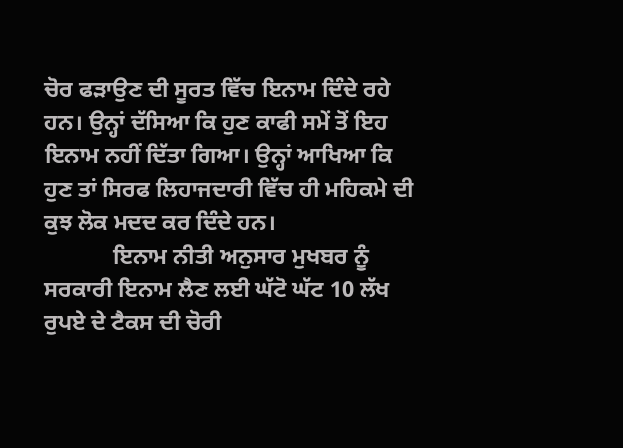ਚੋਰ ਫੜਾਉਣ ਦੀ ਸੂਰਤ ਵਿੱਚ ਇਨਾਮ ਦਿੰਦੇ ਰਹੇ ਹਨ। ਉਨ੍ਹਾਂ ਦੱਸਿਆ ਕਿ ਹੁਣ ਕਾਫੀ ਸਮੇਂ ਤੋਂ ਇਹ ਇਨਾਮ ਨਹੀਂ ਦਿੱਤਾ ਗਿਆ। ਉਨ੍ਹਾਂ ਆਖਿਆ ਕਿ ਹੁਣ ਤਾਂ ਸਿਰਫ ਲਿਹਾਜਦਾਰੀ ਵਿੱਚ ਹੀ ਮਹਿਕਮੇ ਦੀ ਕੁਝ ਲੋਕ ਮਦਦ ਕਰ ਦਿੰਦੇ ਹਨ।
            ਇਨਾਮ ਨੀਤੀ ਅਨੁਸਾਰ ਮੁਖਬਰ ਨੂੰ ਸਰਕਾਰੀ ਇਨਾਮ ਲੈਣ ਲਈ ਘੱਟੋ ਘੱਟ 10 ਲੱਖ ਰੁਪਏ ਦੇ ਟੈਕਸ ਦੀ ਚੋਰੀ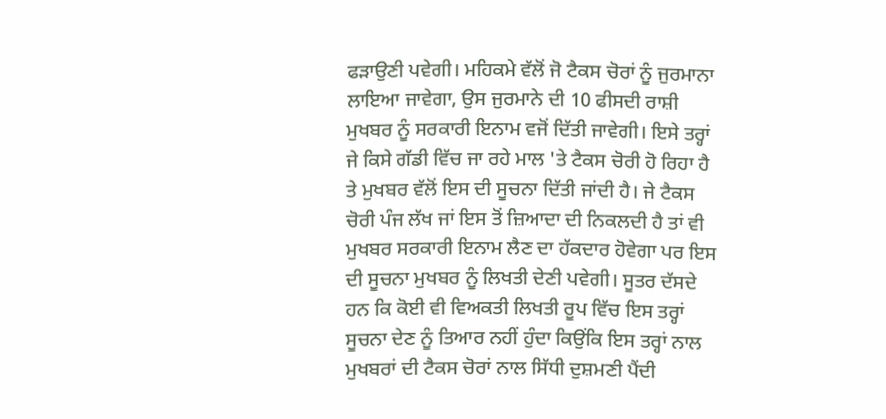ਫੜਾਉਣੀ ਪਵੇਗੀ। ਮਹਿਕਮੇ ਵੱਲੋਂ ਜੋ ਟੈਕਸ ਚੋਰਾਂ ਨੂੰ ਜੁਰਮਾਨਾ ਲਾਇਆ ਜਾਵੇਗਾ, ਉਸ ਜੁਰਮਾਨੇ ਦੀ 10 ਫੀਸਦੀ ਰਾਸ਼ੀ ਮੁਖਬਰ ਨੂੰ ਸਰਕਾਰੀ ਇਨਾਮ ਵਜੋਂ ਦਿੱਤੀ ਜਾਵੇਗੀ। ਇਸੇ ਤਰ੍ਹਾਂ ਜੇ ਕਿਸੇ ਗੱਡੀ ਵਿੱਚ ਜਾ ਰਹੇ ਮਾਲ 'ਤੇ ਟੈਕਸ ਚੋਰੀ ਹੋ ਰਿਹਾ ਹੈ ਤੇ ਮੁਖਬਰ ਵੱਲੋਂ ਇਸ ਦੀ ਸੂਚਨਾ ਦਿੱਤੀ ਜਾਂਦੀ ਹੈ। ਜੇ ਟੈਕਸ ਚੋਰੀ ਪੰਜ ਲੱਖ ਜਾਂ ਇਸ ਤੋਂ ਜ਼ਿਆਦਾ ਦੀ ਨਿਕਲਦੀ ਹੈ ਤਾਂ ਵੀ ਮੁਖਬਰ ਸਰਕਾਰੀ ਇਨਾਮ ਲੈਣ ਦਾ ਹੱਕਦਾਰ ਹੋਵੇਗਾ ਪਰ ਇਸ ਦੀ ਸੂਚਨਾ ਮੁਖਬਰ ਨੂੰ ਲਿਖਤੀ ਦੇਣੀ ਪਵੇਗੀ। ਸੂਤਰ ਦੱਸਦੇ ਹਨ ਕਿ ਕੋਈ ਵੀ ਵਿਅਕਤੀ ਲਿਖਤੀ ਰੂਪ ਵਿੱਚ ਇਸ ਤਰ੍ਹਾਂ ਸੂਚਨਾ ਦੇਣ ਨੂੰ ਤਿਆਰ ਨਹੀਂ ਹੁੰਦਾ ਕਿਉਂਕਿ ਇਸ ਤਰ੍ਹਾਂ ਨਾਲ ਮੁਖਬਰਾਂ ਦੀ ਟੈਕਸ ਚੋਰਾਂ ਨਾਲ ਸਿੱਧੀ ਦੁਸ਼ਮਣੀ ਪੈਂਦੀ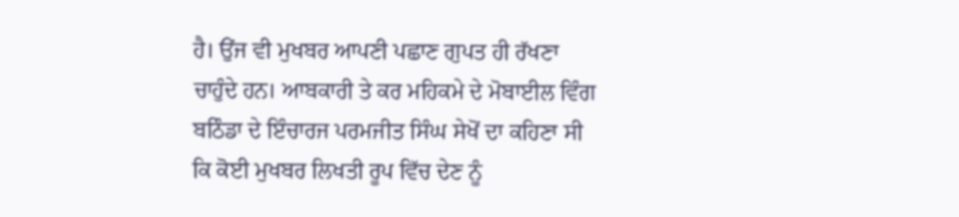ਹੈ। ਉਂਜ ਵੀ ਮੁਖਬਰ ਆਪਣੀ ਪਛਾਣ ਗੁਪਤ ਹੀ ਰੱਖਣਾ ਚਾਹੁੰਦੇ ਹਨ। ਆਬਕਾਰੀ ਤੇ ਕਰ ਮਹਿਕਮੇ ਦੇ ਮੋਬਾਈਲ ਵਿੰਗ ਬਠਿੰਡਾ ਦੇ ਇੰਚਾਰਜ ਪਰਮਜੀਤ ਸਿੰਘ ਸੇਖੋਂ ਦਾ ਕਹਿਣਾ ਸੀ ਕਿ ਕੋਈ ਮੁਖਬਰ ਲਿਖਤੀ ਰੂਪ ਵਿੱਚ ਦੇਣ ਨੂੰ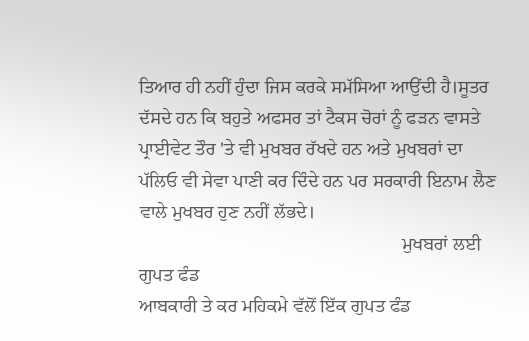ਤਿਆਰ ਹੀ ਨਹੀਂ ਹੁੰਦਾ ਜਿਸ ਕਰਕੇ ਸਮੱਸਿਆ ਆਉਂਦੀ ਹੈ।ਸੂਤਰ ਦੱਸਦੇ ਹਨ ਕਿ ਬਹੁਤੇ ਅਫਸਰ ਤਾਂ ਟੈਕਸ ਚੋਰਾਂ ਨੂੰ ਫੜਨ ਵਾਸਤੇ ਪ੍ਰਾਈਵੇਟ ਤੌਰ 'ਤੇ ਵੀ ਮੁਖਬਰ ਰੱਖਦੇ ਹਨ ਅਤੇ ਮੁਖਬਰਾਂ ਦਾ ਪੱਲਿਓ ਵੀ ਸੇਵਾ ਪਾਣੀ ਕਰ ਦਿੰਦੇ ਹਨ ਪਰ ਸਰਕਾਰੀ ਇਨਾਮ ਲੈਣ ਵਾਲੇ ਮੁਖਬਰ ਹੁਣ ਨਹੀਂ ਲੱਭਦੇ।
                                                        ਮੁਖਬਰਾਂ ਲਈ ਗੁਪਤ ਫੰਡ
ਆਬਕਾਰੀ ਤੇ ਕਰ ਮਹਿਕਮੇ ਵੱਲੋਂ ਇੱਕ ਗੁਪਤ ਫੰਡ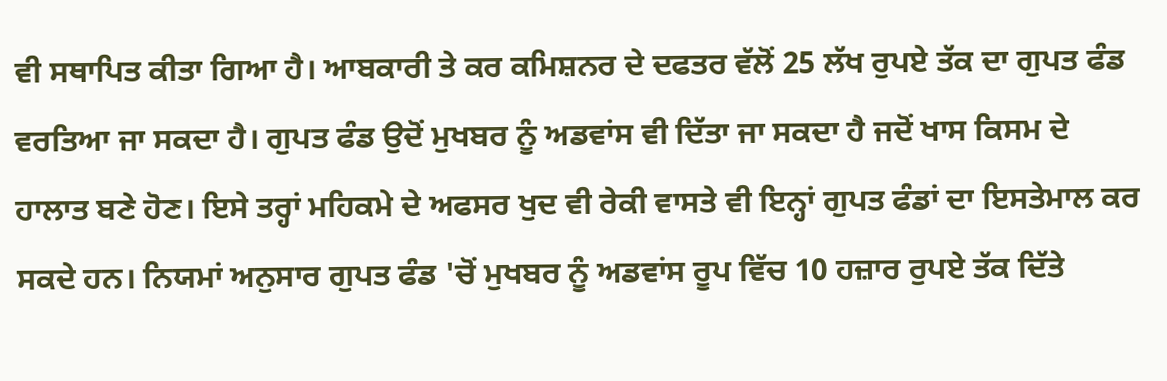ਵੀ ਸਥਾਪਿਤ ਕੀਤਾ ਗਿਆ ਹੈ। ਆਬਕਾਰੀ ਤੇ ਕਰ ਕਮਿਸ਼ਨਰ ਦੇ ਦਫਤਰ ਵੱਲੋਂ 25 ਲੱਖ ਰੁਪਏ ਤੱਕ ਦਾ ਗੁਪਤ ਫੰਡ ਵਰਤਿਆ ਜਾ ਸਕਦਾ ਹੈ। ਗੁਪਤ ਫੰਡ ਉਦੋਂ ਮੁਖਬਰ ਨੂੰ ਅਡਵਾਂਸ ਵੀ ਦਿੱਤਾ ਜਾ ਸਕਦਾ ਹੈ ਜਦੋਂ ਖਾਸ ਕਿਸਮ ਦੇ ਹਾਲਾਤ ਬਣੇ ਹੋਣ। ਇਸੇ ਤਰ੍ਹਾਂ ਮਹਿਕਮੇ ਦੇ ਅਫਸਰ ਖੁਦ ਵੀ ਰੇਕੀ ਵਾਸਤੇ ਵੀ ਇਨ੍ਹਾਂ ਗੁਪਤ ਫੰਡਾਂ ਦਾ ਇਸਤੇਮਾਲ ਕਰ ਸਕਦੇ ਹਨ। ਨਿਯਮਾਂ ਅਨੁਸਾਰ ਗੁਪਤ ਫੰਡ 'ਚੋਂ ਮੁਖਬਰ ਨੂੰ ਅਡਵਾਂਸ ਰੂਪ ਵਿੱਚ 10 ਹਜ਼ਾਰ ਰੁਪਏ ਤੱਕ ਦਿੱਤੇ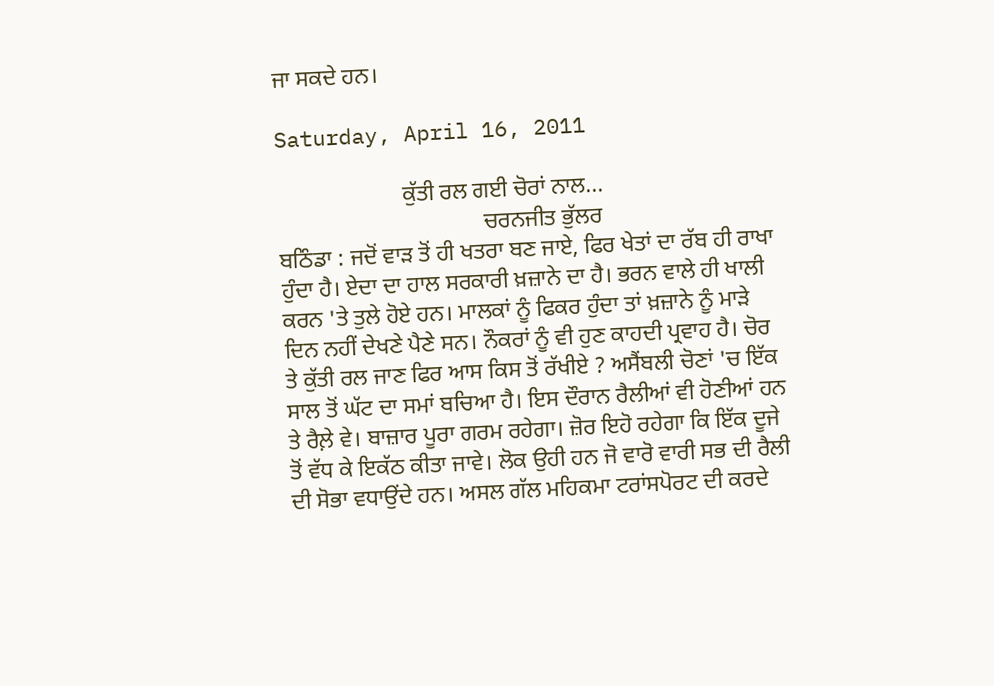ਜਾ ਸਕਦੇ ਹਨ।

Saturday, April 16, 2011

                      ਕੁੱਤੀ ਰਲ ਗਈ ਚੋਰਾਂ ਨਾਲ...
                                    ਚਰਨਜੀਤ ਭੁੱਲਰ
ਬਠਿੰਡਾ : ਜਦੋਂ ਵਾੜ ਤੋਂ ਹੀ ਖਤਰਾ ਬਣ ਜਾਏ, ਫਿਰ ਖੇਤਾਂ ਦਾ ਰੱਬ ਹੀ ਰਾਖਾ ਹੁੰਦਾ ਹੈ। ਏਦਾ ਦਾ ਹਾਲ ਸਰਕਾਰੀ ਖ਼ਜ਼ਾਨੇ ਦਾ ਹੈ। ਭਰਨ ਵਾਲੇ ਹੀ ਖਾਲੀ ਕਰਨ 'ਤੇ ਤੁਲੇ ਹੋਏ ਹਨ। ਮਾਲਕਾਂ ਨੂੰ ਫਿਕਰ ਹੁੰਦਾ ਤਾਂ ਖ਼ਜ਼ਾਨੇ ਨੂੰ ਮਾੜੇ ਦਿਨ ਨਹੀਂ ਦੇਖਣੇ ਪੈਣੇ ਸਨ। ਨੌਕਰਾਂ ਨੂੰ ਵੀ ਹੁਣ ਕਾਹਦੀ ਪ੍ਰਵਾਹ ਹੈ। ਚੋਰ ਤੇ ਕੁੱਤੀ ਰਲ ਜਾਣ ਫਿਰ ਆਸ ਕਿਸ ਤੋਂ ਰੱਖੀਏ ? ਅਸੈਂਬਲੀ ਚੋਣਾਂ 'ਚ ਇੱਕ ਸਾਲ ਤੋਂ ਘੱਟ ਦਾ ਸਮਾਂ ਬਚਿਆ ਹੈ। ਇਸ ਦੌਰਾਨ ਰੈਲੀਆਂ ਵੀ ਹੋਣੀਆਂ ਹਨ ਤੇ ਰੈਲ਼ੇ ਵੇ। ਬਾਜ਼ਾਰ ਪੂਰਾ ਗਰਮ ਰਹੇਗਾ। ਜ਼ੋਰ ਇਹੋ ਰਹੇਗਾ ਕਿ ਇੱਕ ਦੂਜੇ ਤੋਂ ਵੱਧ ਕੇ ਇਕੱਠ ਕੀਤਾ ਜਾਵੇ। ਲੋਕ ਉਹੀ ਹਨ ਜੋ ਵਾਰੋ ਵਾਰੀ ਸਭ ਦੀ ਰੈਲੀ ਦੀ ਸੋਭਾ ਵਧਾਉਂਦੇ ਹਨ। ਅਸਲ ਗੱਲ ਮਹਿਕਮਾ ਟਰਾਂਸਪੋਰਟ ਦੀ ਕਰਦੇ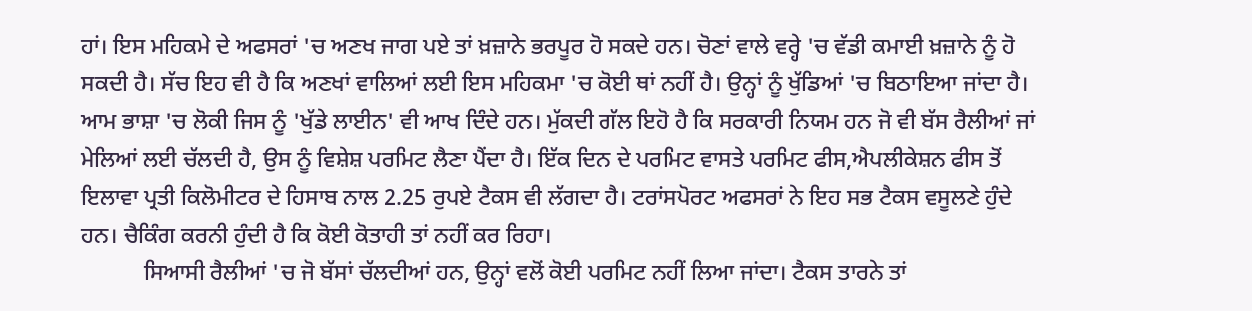ਹਾਂ। ਇਸ ਮਹਿਕਮੇ ਦੇ ਅਫਸਰਾਂ 'ਚ ਅਣਖ ਜਾਗ ਪਏ ਤਾਂ ਖ਼ਜ਼ਾਨੇ ਭਰਪੂਰ ਹੋ ਸਕਦੇ ਹਨ। ਚੋਣਾਂ ਵਾਲੇ ਵਰ੍ਹੇ 'ਚ ਵੱਡੀ ਕਮਾਈ ਖ਼ਜ਼ਾਨੇ ਨੂੰ ਹੋ ਸਕਦੀ ਹੈ। ਸੱਚ ਇਹ ਵੀ ਹੈ ਕਿ ਅਣਖਾਂ ਵਾਲਿਆਂ ਲਈ ਇਸ ਮਹਿਕਮਾ 'ਚ ਕੋਈ ਥਾਂ ਨਹੀਂ ਹੈ। ਉਨ੍ਹਾਂ ਨੂੰ ਖੁੱਡਿਆਂ 'ਚ ਬਿਠਾਇਆ ਜਾਂਦਾ ਹੈ। ਆਮ ਭਾਸ਼ਾ 'ਚ ਲੋਕੀ ਜਿਸ ਨੂੰ 'ਖੁੱਡੇ ਲਾਈਨ' ਵੀ ਆਖ ਦਿੰਦੇ ਹਨ। ਮੁੱਕਦੀ ਗੱਲ ਇਹੋ ਹੈ ਕਿ ਸਰਕਾਰੀ ਨਿਯਮ ਹਨ ਜੋ ਵੀ ਬੱਸ ਰੈਲੀਆਂ ਜਾਂ ਮੇਲਿਆਂ ਲਈ ਚੱਲਦੀ ਹੈ, ਉਸ ਨੂੰ ਵਿਸ਼ੇਸ਼ ਪਰਮਿਟ ਲੈਣਾ ਪੈਂਦਾ ਹੈ। ਇੱਕ ਦਿਨ ਦੇ ਪਰਮਿਟ ਵਾਸਤੇ ਪਰਮਿਟ ਫੀਸ,ਐਪਲੀਕੇਸ਼ਨ ਫੀਸ ਤੋਂ ਇਲਾਵਾ ਪ੍ਰਤੀ ਕਿਲੋਮੀਟਰ ਦੇ ਹਿਸਾਬ ਨਾਲ 2.25 ਰੁਪਏ ਟੈਕਸ ਵੀ ਲੱਗਦਾ ਹੈ। ਟਰਾਂਸਪੋਰਟ ਅਫਸਰਾਂ ਨੇ ਇਹ ਸਭ ਟੈਕਸ ਵਸੂਲਣੇ ਹੁੰਦੇ ਹਨ। ਚੈਕਿੰਗ ਕਰਨੀ ਹੁੰਦੀ ਹੈ ਕਿ ਕੋਈ ਕੋਤਾਹੀ ਤਾਂ ਨਹੀਂ ਕਰ ਰਿਹਾ।
           ਸਿਆਸੀ ਰੈਲੀਆਂ 'ਚ ਜੋ ਬੱਸਾਂ ਚੱਲਦੀਆਂ ਹਨ, ਉਨ੍ਹਾਂ ਵਲੋਂ ਕੋਈ ਪਰਮਿਟ ਨਹੀਂ ਲਿਆ ਜਾਂਦਾ। ਟੈਕਸ ਤਾਰਨੇ ਤਾਂ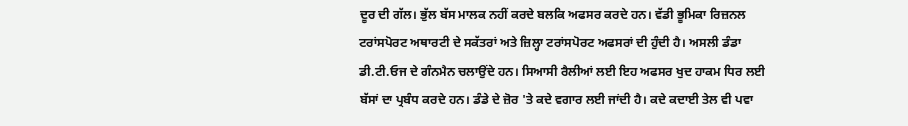ਦੂਰ ਦੀ ਗੱਲ। ਭੁੱਲ ਬੱਸ ਮਾਲਕ ਨਹੀਂ ਕਰਦੇ ਬਲਕਿ ਅਫਸਰ ਕਰਦੇ ਹਨ। ਵੱਡੀ ਭੂਮਿਕਾ ਰਿਜ਼ਨਲ ਟਰਾਂਸਪੋਰਟ ਅਥਾਰਟੀ ਦੇ ਸਕੱਤਰਾਂ ਅਤੇ ਜ਼ਿਲ੍ਹਾ ਟਰਾਂਸਪੋਰਟ ਅਫਸਰਾਂ ਦੀ ਹੁੰਦੀ ਹੈ। ਅਸਲੀ ਡੰਡਾ ਡੀ.ਟੀ.ਓਜ ਦੇ ਗੰਨਮੈਨ ਚਲਾਉਂਦੇ ਹਨ। ਸਿਆਸੀ ਰੈਲੀਆਂ ਲਈ ਇਹ ਅਫਸਰ ਖੁਦ ਹਾਕਮ ਧਿਰ ਲਈ ਬੱਸਾਂ ਦਾ ਪ੍ਰਬੰਧ ਕਰਦੇ ਹਨ। ਡੰਡੇ ਦੇ ਜ਼ੋਰ 'ਤੇ ਕਦੇ ਵਗਾਰ ਲਈ ਜਾਂਦੀ ਹੈ। ਕਦੇ ਕਦਾਈ ਤੇਲ ਵੀ ਪਵਾ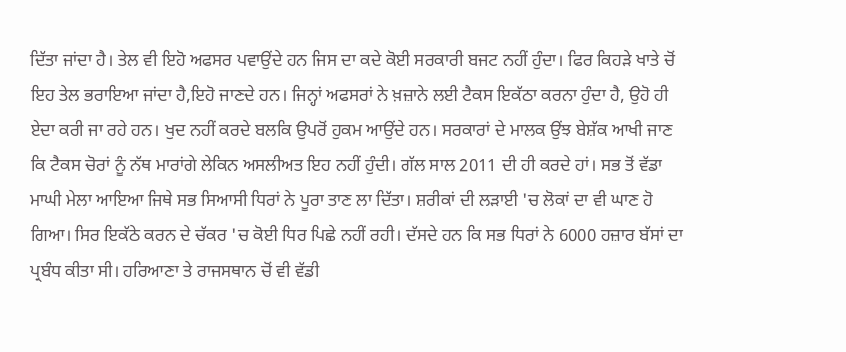ਦਿੱਤਾ ਜਾਂਦਾ ਹੈ। ਤੇਲ ਵੀ ਇਹੋ ਅਫਸਰ ਪਵਾਉਂਦੇ ਹਨ ਜਿਸ ਦਾ ਕਦੇ ਕੋਈ ਸਰਕਾਰੀ ਬਜਟ ਨਹੀਂ ਹੁੰਦਾ। ਫਿਰ ਕਿਹੜੇ ਖਾਤੇ ਚੋਂ ਇਹ ਤੇਲ ਭਰਾਇਆ ਜਾਂਦਾ ਹੈ,ਇਹੋ ਜਾਣਦੇ ਹਨ। ਜਿਨ੍ਹਾਂ ਅਫਸਰਾਂ ਨੇ ਖ਼ਜ਼ਾਨੇ ਲਈ ਟੈਕਸ ਇਕੱਠਾ ਕਰਨਾ ਹੁੰਦਾ ਹੈ, ਉਹੋ ਹੀ ਏਦਾ ਕਰੀ ਜਾ ਰਹੇ ਹਨ। ਖੁਦ ਨਹੀਂ ਕਰਦੇ ਬਲਕਿ ਉਪਰੋਂ ਹੁਕਮ ਆਉਂਦੇ ਹਨ। ਸਰਕਾਰਾਂ ਦੇ ਮਾਲਕ ਉਂਝ ਬੇਸ਼ੱਕ ਆਖੀ ਜਾਣ ਕਿ ਟੈਕਸ ਚੋਰਾਂ ਨੂੰ ਨੱਥ ਮਾਰਾਂਗੇ ਲੇਕਿਨ ਅਸਲੀਅਤ ਇਹ ਨਹੀਂ ਹੁੰਦੀ। ਗੱਲ ਸਾਲ 2011 ਦੀ ਹੀ ਕਰਦੇ ਹਾਂ। ਸਭ ਤੋਂ ਵੱਡਾ ਮਾਘੀ ਮੇਲਾ ਆਇਆ ਜਿਥੇ ਸਭ ਸਿਆਸੀ ਧਿਰਾਂ ਨੇ ਪੂਰਾ ਤਾਣ ਲਾ ਦਿੱਤਾ। ਸ਼ਰੀਕਾਂ ਦੀ ਲੜਾਈ 'ਚ ਲੋਕਾਂ ਦਾ ਵੀ ਘਾਣ ਹੋ ਗਿਆ। ਸਿਰ ਇਕੱਠੇ ਕਰਨ ਦੇ ਚੱਕਰ 'ਚ ਕੋਈ ਧਿਰ ਪਿਛੇ ਨਹੀਂ ਰਹੀ। ਦੱਸਦੇ ਹਨ ਕਿ ਸਭ ਧਿਰਾਂ ਨੇ 6000 ਹਜ਼ਾਰ ਬੱਸਾਂ ਦਾ ਪ੍ਰਬੰਧ ਕੀਤਾ ਸੀ। ਹਰਿਆਣਾ ਤੇ ਰਾਜਸਥਾਨ ਚੋਂ ਵੀ ਵੱਡੀ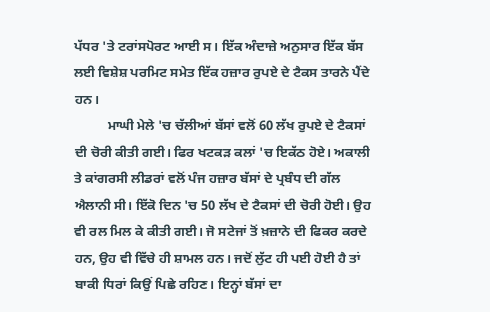ਪੱਧਰ 'ਤੇ ਟਰਾਂਸਪੋਰਟ ਆਈ ਸ। ਇੱਕ ਅੰਦਾਜ਼ੇ ਅਨੁਸਾਰ ਇੱਕ ਬੱਸ ਲਈ ਵਿਸ਼ੇਸ਼ ਪਰਮਿਟ ਸਮੇਤ ਇੱਕ ਹਜ਼ਾਰ ਰੁਪਏ ਦੇ ਟੈਕਸ ਤਾਰਨੇ ਪੈਂਦੇ ਹਨ।
          ਮਾਘੀ ਮੇਲੇ 'ਚ ਚੱਲੀਆਂ ਬੱਸਾਂ ਵਲੋਂ 60 ਲੱਖ ਰੁਪਏ ਦੇ ਟੈਕਸਾਂ ਦੀ ਚੋਰੀ ਕੀਤੀ ਗਈ। ਫਿਰ ਖਟਕੜ ਕਲਾਂ 'ਚ ਇਕੱਠ ਹੋਏ। ਅਕਾਲੀ ਤੇ ਕਾਂਗਰਸੀ ਲੀਡਰਾਂ ਵਲੋਂ ਪੰਜ ਹਜ਼ਾਰ ਬੱਸਾਂ ਦੇ ਪ੍ਰਬੰਧ ਦੀ ਗੱਲ ਐਲਾਨੀ ਸੀ। ਇੱਕੋ ਦਿਨ 'ਚ 50 ਲੱਖ ਦੇ ਟੈਕਸਾਂ ਦੀ ਚੋਰੀ ਹੋਈ। ਉਹ ਵੀ ਰਲ ਮਿਲ ਕੇ ਕੀਤੀ ਗਈ। ਜੋ ਸਟੇਜਾਂ ਤੋਂ ਖ਼ਜ਼ਾਨੇ ਦੀ ਫਿਕਰ ਕਰਦੇ ਹਨ, ਉਹ ਵੀ ਵਿੱਚੇ ਹੀ ਸ਼ਾਮਲ ਹਨ। ਜਦੋਂ ਲੁੱਟ ਹੀ ਪਈ ਹੋਈ ਹੈ ਤਾਂ ਬਾਕੀ ਧਿਰਾਂ ਕਿਉਂ ਪਿਛੇ ਰਹਿਣ। ਇਨ੍ਹਾਂ ਬੱਸਾਂ ਦਾ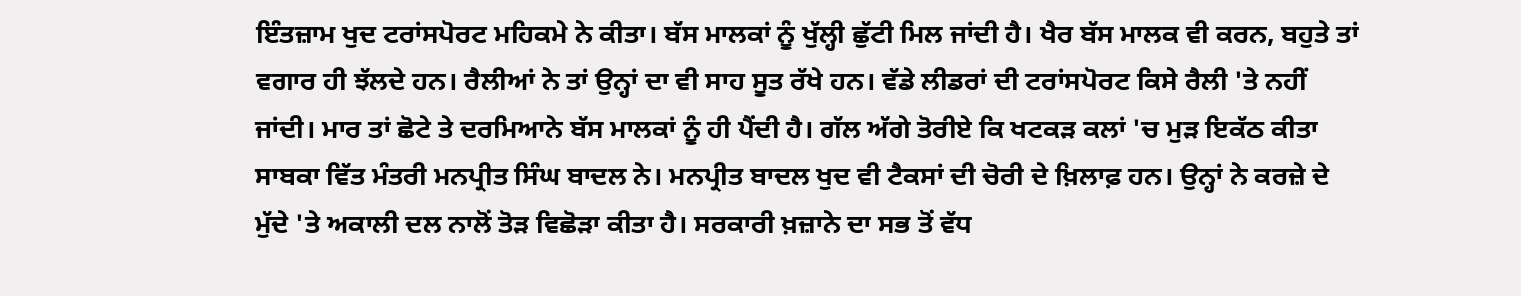ਇੰਤਜ਼ਾਮ ਖੁਦ ਟਰਾਂਸਪੋਰਟ ਮਹਿਕਮੇ ਨੇ ਕੀਤਾ। ਬੱਸ ਮਾਲਕਾਂ ਨੂੰ ਖੁੱਲ੍ਹੀ ਛੁੱਟੀ ਮਿਲ ਜਾਂਦੀ ਹੈ। ਖੈਰ ਬੱਸ ਮਾਲਕ ਵੀ ਕਰਨ, ਬਹੁਤੇ ਤਾਂ ਵਗਾਰ ਹੀ ਝੱਲਦੇ ਹਨ। ਰੈਲੀਆਂ ਨੇ ਤਾਂ ਉਨ੍ਹਾਂ ਦਾ ਵੀ ਸਾਹ ਸੂਤ ਰੱਖੇ ਹਨ। ਵੱਡੇ ਲੀਡਰਾਂ ਦੀ ਟਰਾਂਸਪੋਰਟ ਕਿਸੇ ਰੈਲੀ 'ਤੇ ਨਹੀਂ ਜਾਂਦੀ। ਮਾਰ ਤਾਂ ਛੋਟੇ ਤੇ ਦਰਮਿਆਨੇ ਬੱਸ ਮਾਲਕਾਂ ਨੂੰ ਹੀ ਪੈਂਦੀ ਹੈ। ਗੱਲ ਅੱਗੇ ਤੋਰੀਏ ਕਿ ਖਟਕੜ ਕਲਾਂ 'ਚ ਮੁੜ ਇਕੱਠ ਕੀਤਾ ਸਾਬਕਾ ਵਿੱਤ ਮੰਤਰੀ ਮਨਪ੍ਰੀਤ ਸਿੰਘ ਬਾਦਲ ਨੇ। ਮਨਪ੍ਰੀਤ ਬਾਦਲ ਖੁਦ ਵੀ ਟੈਕਸਾਂ ਦੀ ਚੋਰੀ ਦੇ ਖ਼ਿਲਾਫ਼ ਹਨ। ਉਨ੍ਹਾਂ ਨੇ ਕਰਜ਼ੇ ਦੇ ਮੁੱਦੇ 'ਤੇ ਅਕਾਲੀ ਦਲ ਨਾਲੋਂ ਤੋੜ ਵਿਛੋੜਾ ਕੀਤਾ ਹੈ। ਸਰਕਾਰੀ ਖ਼ਜ਼ਾਨੇ ਦਾ ਸਭ ਤੋਂ ਵੱਧ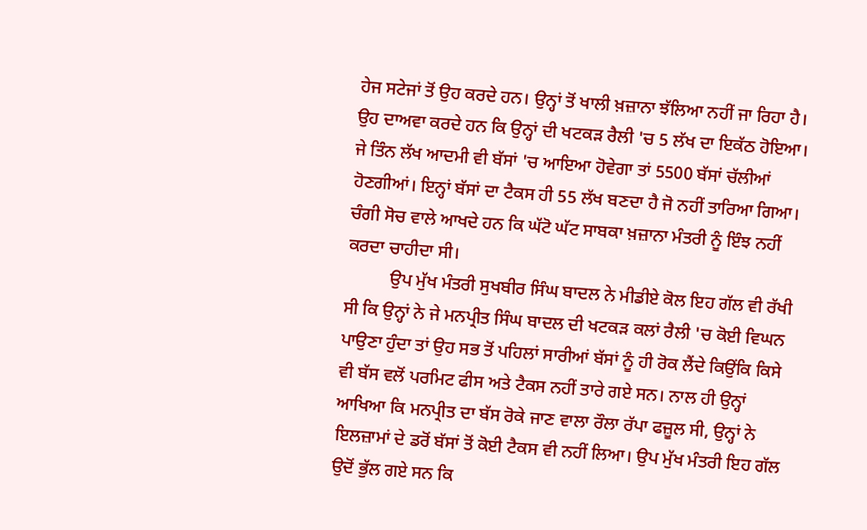ਹੇਜ ਸਟੇਜਾਂ ਤੋਂ ਉਹ ਕਰਦੇ ਹਨ। ਉਨ੍ਹਾਂ ਤੋਂ ਖਾਲੀ ਖ਼ਜ਼ਾਨਾ ਝੱਲਿਆ ਨਹੀਂ ਜਾ ਰਿਹਾ ਹੈ। ਉਹ ਦਾਅਵਾ ਕਰਦੇ ਹਨ ਕਿ ਉਨ੍ਹਾਂ ਦੀ ਖਟਕੜ ਰੈਲੀ 'ਚ 5 ਲੱਖ ਦਾ ਇਕੱਠ ਹੋਇਆ। ਜੇ ਤਿੰਨ ਲੱਖ ਆਦਮੀ ਵੀ ਬੱਸਾਂ 'ਚ ਆਇਆ ਹੋਵੇਗਾ ਤਾਂ 5500 ਬੱਸਾਂ ਚੱਲੀਆਂ ਹੋਣਗੀਆਂ। ਇਨ੍ਹਾਂ ਬੱਸਾਂ ਦਾ ਟੈਕਸ ਹੀ 55 ਲੱਖ ਬਣਦਾ ਹੈ ਜੋ ਨਹੀਂ ਤਾਰਿਆ ਗਿਆ। ਚੰਗੀ ਸੋਚ ਵਾਲੇ ਆਖਦੇ ਹਨ ਕਿ ਘੱਟੋ ਘੱਟ ਸਾਬਕਾ ਖ਼ਜ਼ਾਨਾ ਮੰਤਰੀ ਨੂੰ ਇੰਝ ਨਹੀਂ ਕਰਦਾ ਚਾਹੀਦਾ ਸੀ।
          ਉਪ ਮੁੱਖ ਮੰਤਰੀ ਸੁਖਬੀਰ ਸਿੰਘ ਬਾਦਲ ਨੇ ਮੀਡੀਏ ਕੋਲ ਇਹ ਗੱਲ ਵੀ ਰੱਖੀ ਸੀ ਕਿ ਉਨ੍ਹਾਂ ਨੇ ਜੇ ਮਨਪ੍ਰੀਤ ਸਿੰਘ ਬਾਦਲ ਦੀ ਖਟਕੜ ਕਲਾਂ ਰੈਲੀ 'ਚ ਕੋਈ ਵਿਘਨ ਪਾਉਣਾ ਹੁੰਦਾ ਤਾਂ ਉਹ ਸਭ ਤੋਂ ਪਹਿਲਾਂ ਸਾਰੀਆਂ ਬੱਸਾਂ ਨੂੰ ਹੀ ਰੋਕ ਲੈਂਦੇ ਕਿਉਂਕਿ ਕਿਸੇ ਵੀ ਬੱਸ ਵਲੋਂ ਪਰਮਿਟ ਫੀਸ ਅਤੇ ਟੈਕਸ ਨਹੀਂ ਤਾਰੇ ਗਏ ਸਨ। ਨਾਲ ਹੀ ਉਨ੍ਹਾਂ ਆਖਿਆ ਕਿ ਮਨਪ੍ਰੀਤ ਦਾ ਬੱਸ ਰੋਕੇ ਜਾਣ ਵਾਲਾ ਰੌਲਾ ਰੱਪਾ ਫਜ਼ੂਲ ਸੀ, ਉਨ੍ਹਾਂ ਨੇ ਇਲਜ਼ਾਮਾਂ ਦੇ ਡਰੋਂ ਬੱਸਾਂ ਤੋਂ ਕੋਈ ਟੈਕਸ ਵੀ ਨਹੀਂ ਲਿਆ। ਉਪ ਮੁੱਖ ਮੰਤਰੀ ਇਹ ਗੱਲ ਉਦੋਂ ਭੁੱਲ ਗਏ ਸਨ ਕਿ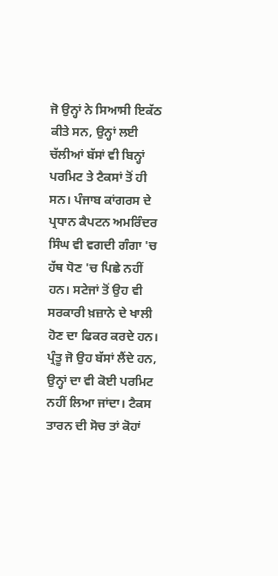ਜੋ ਉਨ੍ਹਾਂ ਨੇ ਸਿਆਸੀ ਇਕੱਠ ਕੀਤੇ ਸਨ, ਉਨ੍ਹਾਂ ਲਈ ਚੱਲੀਆਂ ਬੱਸਾਂ ਵੀ ਬਿਨ੍ਹਾਂ ਪਰਮਿਟ ਤੇ ਟੈਕਸਾਂ ਤੋਂ ਹੀ ਸਨ। ਪੰਜਾਬ ਕਾਂਗਰਸ ਦੇ ਪ੍ਰਧਾਨ ਕੈਪਟਨ ਅਮਰਿੰਦਰ ਸਿੰਘ ਵੀ ਵਗਦੀ ਗੰਗਾ 'ਚ ਹੱਥ ਧੋਣ 'ਚ ਪਿਛੇ ਨਹੀਂ ਹਨ। ਸਟੇਜਾਂ ਤੋਂ ਉਹ ਵੀ ਸਰਕਾਰੀ ਖ਼ਜ਼ਾਨੇ ਦੇ ਖਾਲੀ ਹੋਣ ਦਾ ਫਿਕਰ ਕਰਦੇ ਹਨ। ਪ੍ਰੰਤੂ ਜੋ ਉਹ ਬੱਸਾਂ ਲੈਂਦੇ ਹਨ, ਉਨ੍ਹਾਂ ਦਾ ਵੀ ਕੋਈ ਪਰਮਿਟ ਨਹੀਂ ਲਿਆ ਜਾਂਦਾ। ਟੈਕਸ ਤਾਰਨ ਦੀ ਸੋਚ ਤਾਂ ਕੋਹਾਂ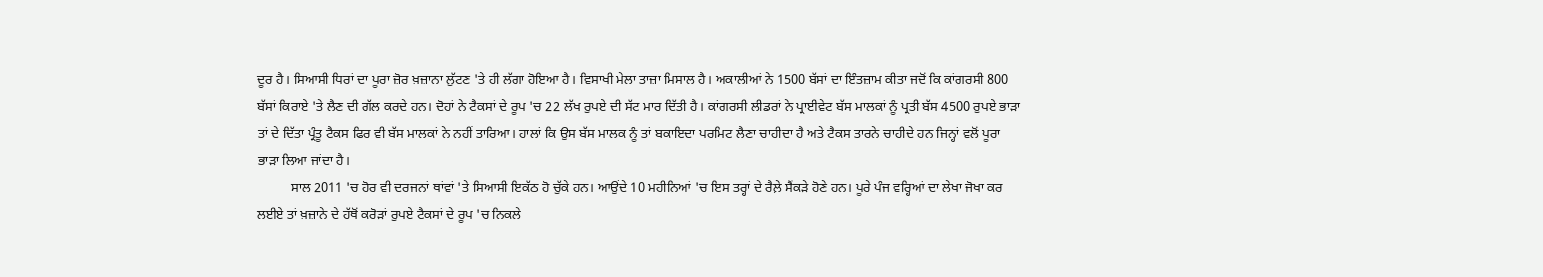ਦੂਰ ਹੈ। ਸਿਆਸੀ ਧਿਰਾਂ ਦਾ ਪੂਰਾ ਜ਼ੋਰ ਖ਼ਜ਼ਾਨਾ ਲੁੱਟਣ 'ਤੇ ਹੀ ਲੱਗਾ ਹੋਇਆ ਹੈ। ਵਿਸਾਖੀ ਮੇਲਾ ਤਾਜ਼ਾ ਮਿਸਾਲ ਹੈ। ਅਕਾਲੀਆਂ ਨੇ 1500 ਬੱਸਾਂ ਦਾ ਇੰਤਜ਼ਾਮ ਕੀਤਾ ਜਦੋਂ ਕਿ ਕਾਂਗਰਸੀ 800 ਬੱਸਾਂ ਕਿਰਾਏ 'ਤੇ ਲੈਣ ਦੀ ਗੱਲ ਕਰਦੇ ਹਨ। ਦੋਹਾਂ ਨੇ ਟੈਕਸਾਂ ਦੇ ਰੂਪ 'ਚ 22 ਲੱਖ ਰੁਪਏ ਦੀ ਸੱਟ ਮਾਰ ਦਿੱਤੀ ਹੈ। ਕਾਂਗਰਸੀ ਲੀਡਰਾਂ ਨੇ ਪ੍ਰਾਈਵੇਟ ਬੱਸ ਮਾਲਕਾਂ ਨੂੰ ਪ੍ਰਤੀ ਬੱਸ 4500 ਰੁਪਏ ਭਾੜਾ ਤਾਂ ਦੇ ਦਿੱਤਾ ਪ੍ਰੰਤੂ ਟੈਕਸ ਫਿਰ ਵੀ ਬੱਸ ਮਾਲਕਾਂ ਨੇ ਨਹੀਂ ਤਾਰਿਆ। ਹਾਲਾਂ ਕਿ ਉਸ ਬੱਸ ਮਾਲਕ ਨੂੰ ਤਾਂ ਬਕਾਇਦਾ ਪਰਮਿਟ ਲੈਣਾ ਚਾਹੀਦਾ ਹੈ ਅਤੇ ਟੈਕਸ ਤਾਰਨੇ ਚਾਹੀਦੇ ਹਨ ਜਿਨ੍ਹਾਂ ਵਲੋਂ ਪੂਰਾ ਭਾੜਾ ਲਿਆ ਜਾਂਦਾ ਹੈ।
          ਸਾਲ 2011 'ਚ ਹੋਰ ਵੀ ਦਰਜਨਾਂ ਥਾਂਵਾਂ 'ਤੇ ਸਿਆਸੀ ਇਕੱਠ ਹੋ ਚੁੱਕੇ ਹਨ। ਆਉਂਦੇ 10 ਮਹੀਨਿਆਂ 'ਚ ਇਸ ਤਰ੍ਹਾਂ ਦੇ ਰੈਲ਼ੇ ਸੈਂਕੜੇ ਹੋਣੇ ਹਨ। ਪੂਰੇ ਪੰਜ ਵਰ੍ਹਿਆਂ ਦਾ ਲੇਖਾ ਜੋਖਾ ਕਰ ਲਈਏ ਤਾਂ ਖ਼ਜ਼ਾਨੇ ਦੇ ਹੱਥੋਂ ਕਰੋੜਾਂ ਰੁਪਏ ਟੈਕਸਾਂ ਦੇ ਰੂਪ 'ਚ ਨਿਕਲੇ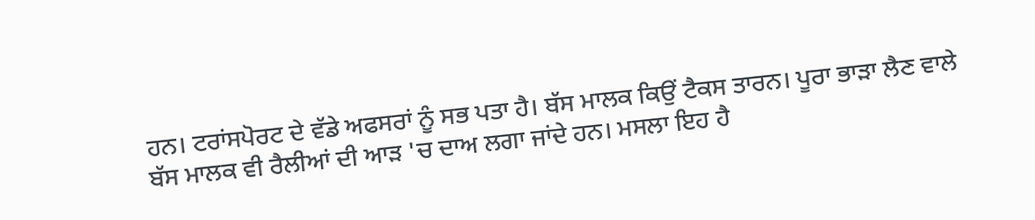ਹਨ। ਟਰਾਂਸਪੋਰਟ ਦੇ ਵੱਡੇ ਅਫਸਰਾਂ ਨੂੰ ਸਭ ਪਤਾ ਹੈ। ਬੱਸ ਮਾਲਕ ਕਿਉਂ ਟੈਕਸ ਤਾਰਨ। ਪੂਰਾ ਭਾੜਾ ਲੈਣ ਵਾਲੇ ਬੱਸ ਮਾਲਕ ਵੀ ਰੈਲੀਆਂ ਦੀ ਆੜ 'ਚ ਦਾਅ ਲਗਾ ਜਾਂਦੇ ਹਨ। ਮਸਲਾ ਇਹ ਹੈ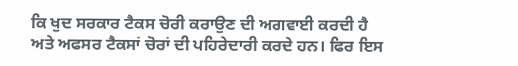ਕਿ ਖੁਦ ਸਰਕਾਰ ਟੈਕਸ ਚੋਰੀ ਕਰਾਉਣ ਦੀ ਅਗਵਾਈ ਕਰਦੀ ਹੈ ਅਤੇ ਅਫਸਰ ਟੈਕਸਾਂ ਚੋਰਾਂ ਦੀ ਪਹਿਰੇਦਾਰੀ ਕਰਦੇ ਹਨ। ਫਿਰ ਇਸ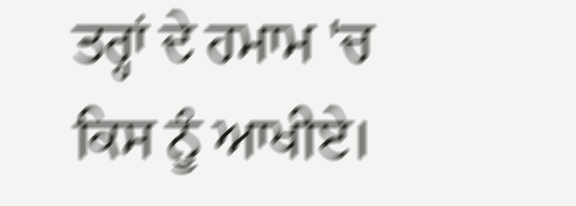ਤਰ੍ਹਾਂ ਦੇ ਹਮਾਮ 'ਚ ਕਿਸ ਨੂੰ ਆਖੀਏ।